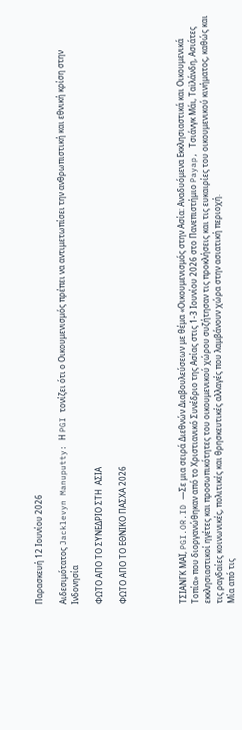Παρασκευή 12 Ιουνίου 2026

Αιδεσιμότατος Jacklevyn Manuputty: Η PGI τονίζει ότι ο Οικουμενισμός πρέπει να αντιμετωπίσει την ανθρωπιστική και εθνική κρίση στην Ινδονησία

ΦΩΤΟ ΑΠΟ ΤΟ ΣΥΝΕΔΡΙΟ ΣΤΗ  ΑΣΙΑ

ΦΩΤΟ ΑΠΟ ΤΟ ΕΘΝΙΚΟ ΠΑΣΧΑ 2026




ΤΣΙΑΝΓΚ ΜΑΪ, PGI.OR.ID —Σε μια σειρά Διεθνών Διαβουλεύσεων με θέμα «Οικουμενισμός στην Ασία: Αναδυόμενα Εκκλησιαστικά και Οικουμενικά Τοπία» που διοργανώθηκαν από το Χριστιανικό Συνέδριο της Ασίας στις 1-3 Ιουνίου 2026 στο Πανεπιστήμιο Payap, Τσιάνγκ Μάι, Ταϊλάνδη, Ασιάτες εκκλησιαστικοί ηγέτες και προσωπικότητες του οικουμενικού χώρου συζήτησαν τις προκλήσεις και τις ευκαιρίες του οικουμενικού κινήματος, καθώς και τις ραγδαίες κοινωνικές, πολιτικές και θρησκευτικές αλλαγές που λαμβάνουν χώρα στην ασιατική περιοχή.
Μία από τις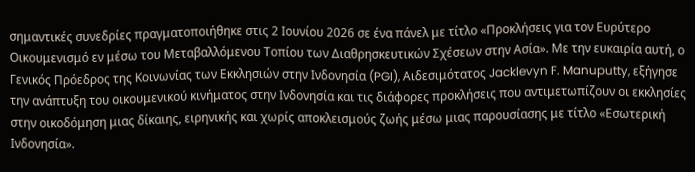σημαντικές συνεδρίες πραγματοποιήθηκε στις 2 Ιουνίου 2026 σε ένα πάνελ με τίτλο «Προκλήσεις για τον Ευρύτερο Οικουμενισμό εν μέσω του Μεταβαλλόμενου Τοπίου των Διαθρησκευτικών Σχέσεων στην Ασία». Με την ευκαιρία αυτή, ο Γενικός Πρόεδρος της Κοινωνίας των Εκκλησιών στην Ινδονησία (PGI), Αιδεσιμότατος Jacklevyn F. Manuputty, εξήγησε την ανάπτυξη του οικουμενικού κινήματος στην Ινδονησία και τις διάφορες προκλήσεις που αντιμετωπίζουν οι εκκλησίες στην οικοδόμηση μιας δίκαιης, ειρηνικής και χωρίς αποκλεισμούς ζωής μέσω μιας παρουσίασης με τίτλο «Εσωτερική Ινδονησία».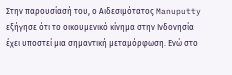Στην παρουσίασή του, ο Αιδεσιμότατος Manuputty εξήγησε ότι το οικουμενικό κίνημα στην Ινδονησία έχει υποστεί μια σημαντική μεταμόρφωση. Ενώ στο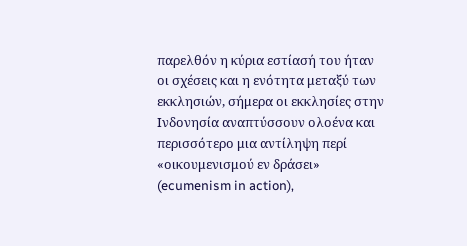παρελθόν η κύρια εστίασή του ήταν οι σχέσεις και η ενότητα μεταξύ των εκκλησιών, σήμερα οι εκκλησίες στην Ινδονησία αναπτύσσουν ολοένα και περισσότερο μια αντίληψη περί «οικουμενισμού εν δράσει» (ecumenism in action),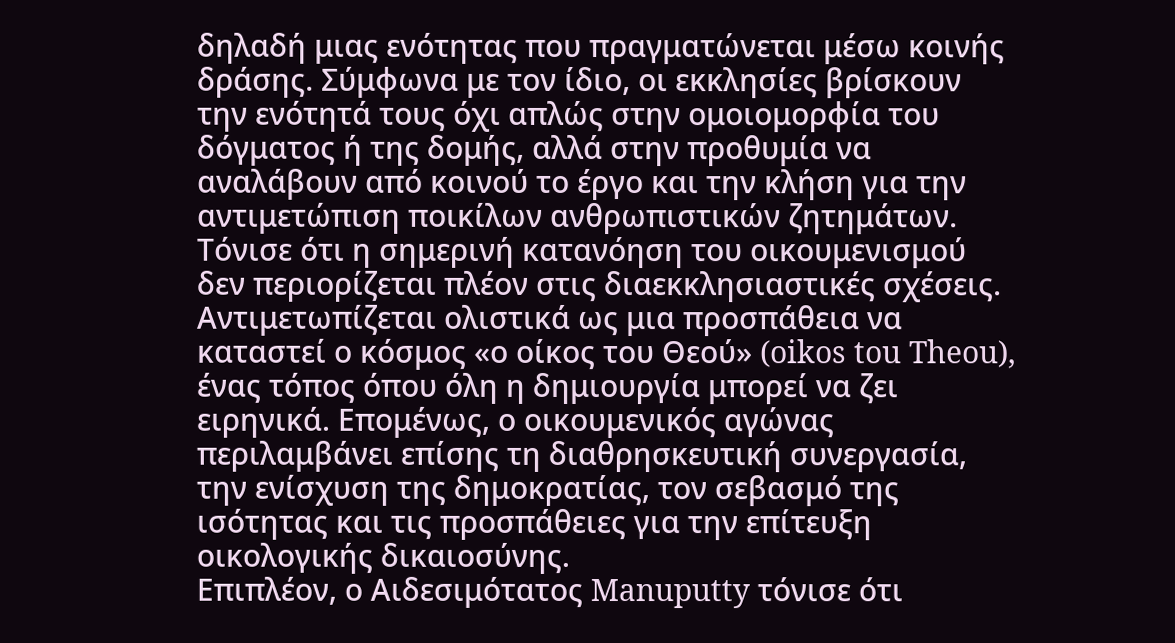δηλαδή μιας ενότητας που πραγματώνεται μέσω κοινής δράσης. Σύμφωνα με τον ίδιο, οι εκκλησίες βρίσκουν την ενότητά τους όχι απλώς στην ομοιομορφία του δόγματος ή της δομής, αλλά στην προθυμία να αναλάβουν από κοινού το έργο και την κλήση για την αντιμετώπιση ποικίλων ανθρωπιστικών ζητημάτων.
Τόνισε ότι η σημερινή κατανόηση του οικουμενισμού δεν περιορίζεται πλέον στις διαεκκλησιαστικές σχέσεις. Αντιμετωπίζεται ολιστικά ως μια προσπάθεια να καταστεί ο κόσμος «ο οίκος του Θεού» (oikos tou Theou), ένας τόπος όπου όλη η δημιουργία μπορεί να ζει ειρηνικά. Επομένως, ο οικουμενικός αγώνας περιλαμβάνει επίσης τη διαθρησκευτική συνεργασία, την ενίσχυση της δημοκρατίας, τον σεβασμό της ισότητας και τις προσπάθειες για την επίτευξη οικολογικής δικαιοσύνης.
Επιπλέον, ο Αιδεσιμότατος Manuputty τόνισε ότι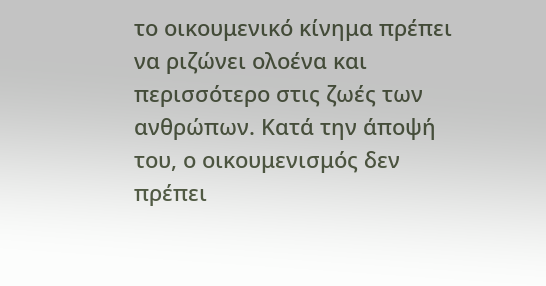το οικουμενικό κίνημα πρέπει να ριζώνει ολοένα και περισσότερο στις ζωές των ανθρώπων. Κατά την άποψή του, ο οικουμενισμός δεν πρέπει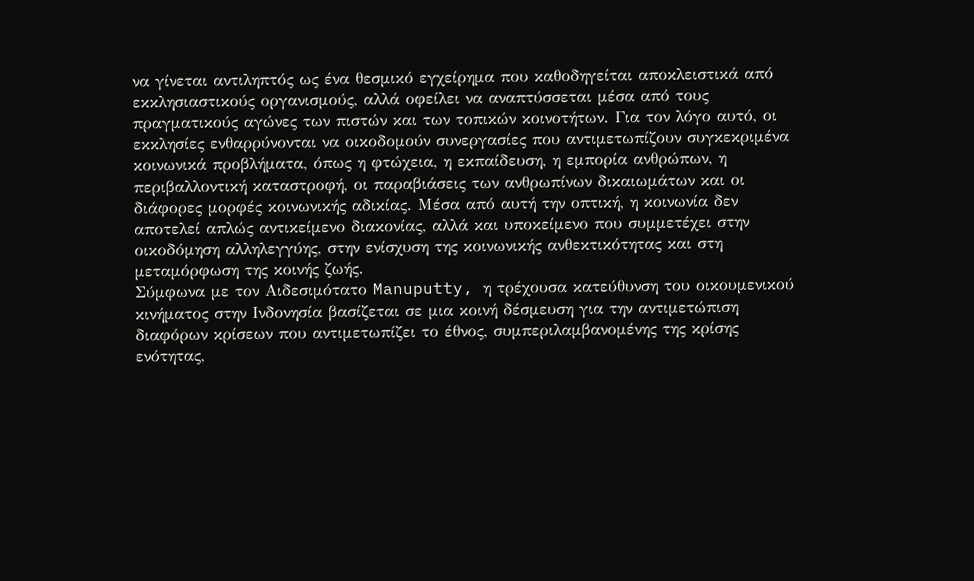να γίνεται αντιληπτός ως ένα θεσμικό εγχείρημα που καθοδηγείται αποκλειστικά από εκκλησιαστικούς οργανισμούς, αλλά οφείλει να αναπτύσσεται μέσα από τους πραγματικούς αγώνες των πιστών και των τοπικών κοινοτήτων. Για τον λόγο αυτό, οι εκκλησίες ενθαρρύνονται να οικοδομούν συνεργασίες που αντιμετωπίζουν συγκεκριμένα κοινωνικά προβλήματα, όπως η φτώχεια, η εκπαίδευση, η εμπορία ανθρώπων, η περιβαλλοντική καταστροφή, οι παραβιάσεις των ανθρωπίνων δικαιωμάτων και οι διάφορες μορφές κοινωνικής αδικίας. Μέσα από αυτή την οπτική, η κοινωνία δεν αποτελεί απλώς αντικείμενο διακονίας, αλλά και υποκείμενο που συμμετέχει στην οικοδόμηση αλληλεγγύης, στην ενίσχυση της κοινωνικής ανθεκτικότητας και στη μεταμόρφωση της κοινής ζωής.
Σύμφωνα με τον Αιδεσιμότατο Manuputty, η τρέχουσα κατεύθυνση του οικουμενικού κινήματος στην Ινδονησία βασίζεται σε μια κοινή δέσμευση για την αντιμετώπιση διαφόρων κρίσεων που αντιμετωπίζει το έθνος, συμπεριλαμβανομένης της κρίσης ενότητας,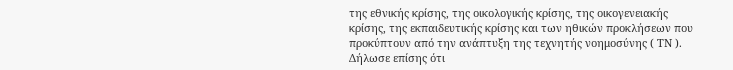της εθνικής κρίσης, της οικολογικής κρίσης, της οικογενειακής κρίσης, της εκπαιδευτικής κρίσης και των ηθικών προκλήσεων που προκύπτουν από την ανάπτυξη της τεχνητής νοημοσύνης ( ΤΝ ).
Δήλωσε επίσης ότι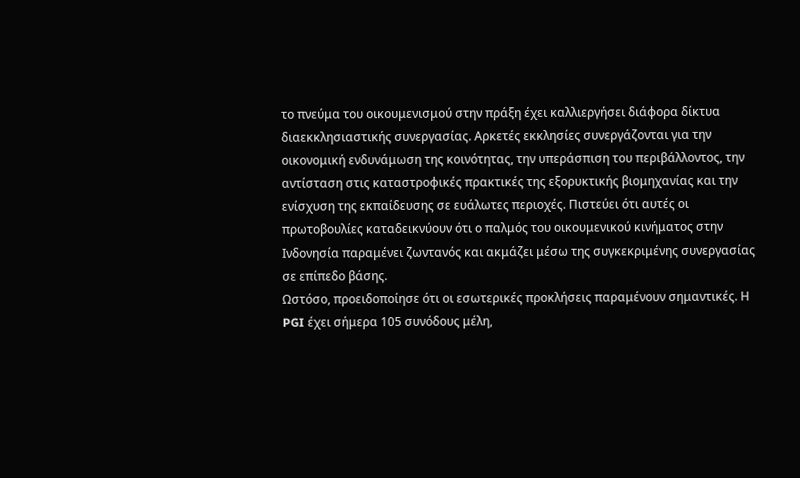το πνεύμα του οικουμενισμού στην πράξη έχει καλλιεργήσει διάφορα δίκτυα διαεκκλησιαστικής συνεργασίας. Αρκετές εκκλησίες συνεργάζονται για την οικονομική ενδυνάμωση της κοινότητας, την υπεράσπιση του περιβάλλοντος, την αντίσταση στις καταστροφικές πρακτικές της εξορυκτικής βιομηχανίας και την ενίσχυση της εκπαίδευσης σε ευάλωτες περιοχές. Πιστεύει ότι αυτές οι πρωτοβουλίες καταδεικνύουν ότι ο παλμός του οικουμενικού κινήματος στην Ινδονησία παραμένει ζωντανός και ακμάζει μέσω της συγκεκριμένης συνεργασίας σε επίπεδο βάσης.
Ωστόσο, προειδοποίησε ότι οι εσωτερικές προκλήσεις παραμένουν σημαντικές. Η PGI έχει σήμερα 105 συνόδους μέλη,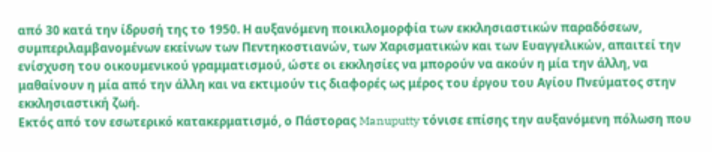από 30 κατά την ίδρυσή της το 1950. Η αυξανόμενη ποικιλομορφία των εκκλησιαστικών παραδόσεων, συμπεριλαμβανομένων εκείνων των Πεντηκοστιανών, των Χαρισματικών και των Ευαγγελικών, απαιτεί την ενίσχυση του οικουμενικού γραμματισμού, ώστε οι εκκλησίες να μπορούν να ακούν η μία την άλλη, να μαθαίνουν η μία από την άλλη και να εκτιμούν τις διαφορές ως μέρος του έργου του Αγίου Πνεύματος στην εκκλησιαστική ζωή.
Εκτός από τον εσωτερικό κατακερματισμό, ο Πάστορας Manuputty τόνισε επίσης την αυξανόμενη πόλωση που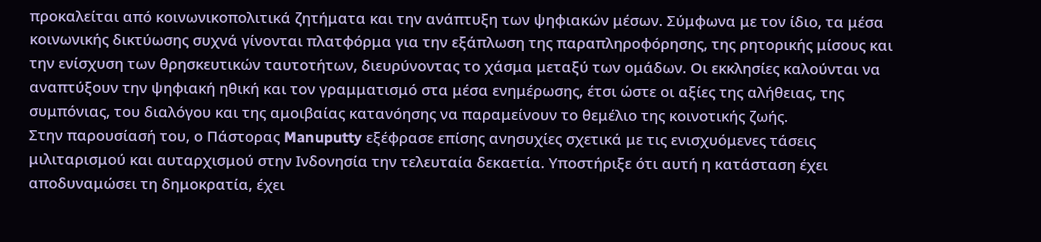προκαλείται από κοινωνικοπολιτικά ζητήματα και την ανάπτυξη των ψηφιακών μέσων. Σύμφωνα με τον ίδιο, τα μέσα κοινωνικής δικτύωσης συχνά γίνονται πλατφόρμα για την εξάπλωση της παραπληροφόρησης, της ρητορικής μίσους και την ενίσχυση των θρησκευτικών ταυτοτήτων, διευρύνοντας το χάσμα μεταξύ των ομάδων. Οι εκκλησίες καλούνται να αναπτύξουν την ψηφιακή ηθική και τον γραμματισμό στα μέσα ενημέρωσης, έτσι ώστε οι αξίες της αλήθειας, της συμπόνιας, του διαλόγου και της αμοιβαίας κατανόησης να παραμείνουν το θεμέλιο της κοινοτικής ζωής.
Στην παρουσίασή του, ο Πάστορας Manuputty εξέφρασε επίσης ανησυχίες σχετικά με τις ενισχυόμενες τάσεις μιλιταρισμού και αυταρχισμού στην Ινδονησία την τελευταία δεκαετία. Υποστήριξε ότι αυτή η κατάσταση έχει αποδυναμώσει τη δημοκρατία, έχει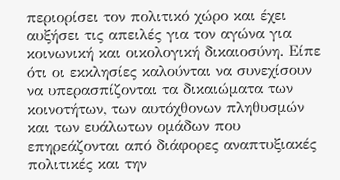περιορίσει τον πολιτικό χώρο και έχει αυξήσει τις απειλές για τον αγώνα για κοινωνική και οικολογική δικαιοσύνη. Είπε ότι οι εκκλησίες καλούνται να συνεχίσουν να υπερασπίζονται τα δικαιώματα των κοινοτήτων, των αυτόχθονων πληθυσμών και των ευάλωτων ομάδων που επηρεάζονται από διάφορες αναπτυξιακές πολιτικές και την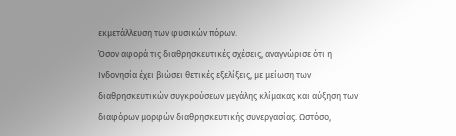εκμετάλλευση των φυσικών πόρων.
Όσον αφορά τις διαθρησκευτικές σχέσεις, αναγνώρισε ότι η Ινδονησία έχει βιώσει θετικές εξελίξεις, με μείωση των διαθρησκευτικών συγκρούσεων μεγάλης κλίμακας και αύξηση των διαφόρων μορφών διαθρησκευτικής συνεργασίας. Ωστόσο,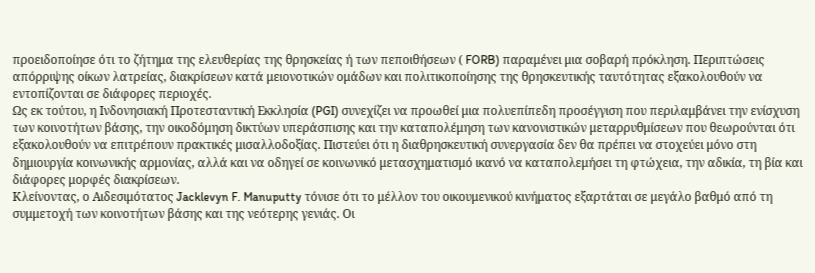προειδοποίησε ότι το ζήτημα της ελευθερίας της θρησκείας ή των πεποιθήσεων ( FORB) παραμένει μια σοβαρή πρόκληση. Περιπτώσεις απόρριψης οίκων λατρείας, διακρίσεων κατά μειονοτικών ομάδων και πολιτικοποίησης της θρησκευτικής ταυτότητας εξακολουθούν να εντοπίζονται σε διάφορες περιοχές.
Ως εκ τούτου, η Ινδονησιακή Προτεσταντική Εκκλησία (PGI) συνεχίζει να προωθεί μια πολυεπίπεδη προσέγγιση που περιλαμβάνει την ενίσχυση των κοινοτήτων βάσης, την οικοδόμηση δικτύων υπεράσπισης και την καταπολέμηση των κανονιστικών μεταρρυθμίσεων που θεωρούνται ότι εξακολουθούν να επιτρέπουν πρακτικές μισαλλοδοξίας. Πιστεύει ότι η διαθρησκευτική συνεργασία δεν θα πρέπει να στοχεύει μόνο στη δημιουργία κοινωνικής αρμονίας, αλλά και να οδηγεί σε κοινωνικό μετασχηματισμό ικανό να καταπολεμήσει τη φτώχεια, την αδικία, τη βία και διάφορες μορφές διακρίσεων.
Κλείνοντας, ο Αιδεσιμότατος Jacklevyn F. Manuputty τόνισε ότι το μέλλον του οικουμενικού κινήματος εξαρτάται σε μεγάλο βαθμό από τη συμμετοχή των κοινοτήτων βάσης και της νεότερης γενιάς. Οι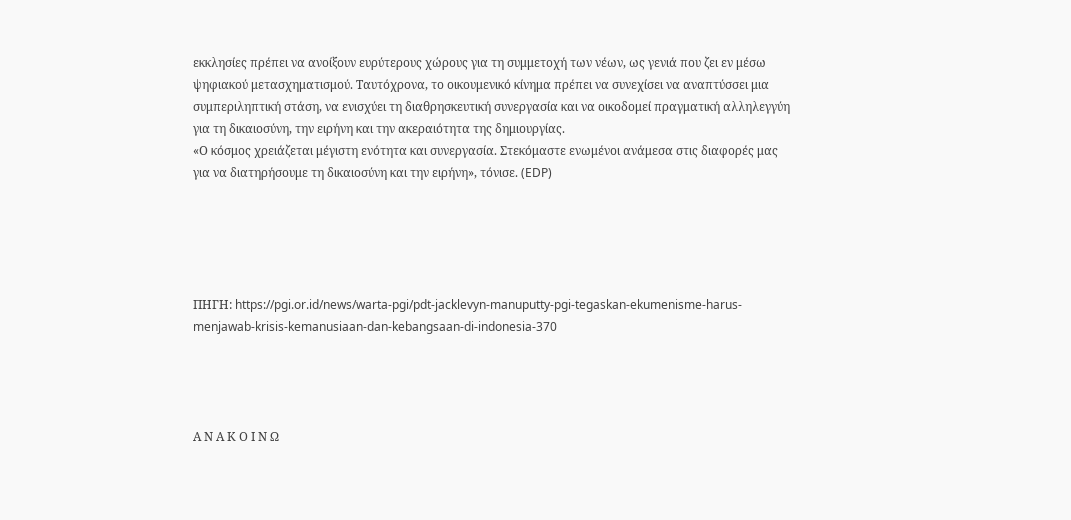εκκλησίες πρέπει να ανοίξουν ευρύτερους χώρους για τη συμμετοχή των νέων, ως γενιά που ζει εν μέσω ψηφιακού μετασχηματισμού. Ταυτόχρονα, το οικουμενικό κίνημα πρέπει να συνεχίσει να αναπτύσσει μια συμπεριληπτική στάση, να ενισχύει τη διαθρησκευτική συνεργασία και να οικοδομεί πραγματική αλληλεγγύη για τη δικαιοσύνη, την ειρήνη και την ακεραιότητα της δημιουργίας.
«Ο κόσμος χρειάζεται μέγιστη ενότητα και συνεργασία. Στεκόμαστε ενωμένοι ανάμεσα στις διαφορές μας για να διατηρήσουμε τη δικαιοσύνη και την ειρήνη», τόνισε. (EDP)





ΠΗΓΗ: https://pgi.or.id/news/warta-pgi/pdt-jacklevyn-manuputty-pgi-tegaskan-ekumenisme-harus-menjawab-krisis-kemanusiaan-dan-kebangsaan-di-indonesia-370




Α Ν Α Κ Ο Ι Ν Ω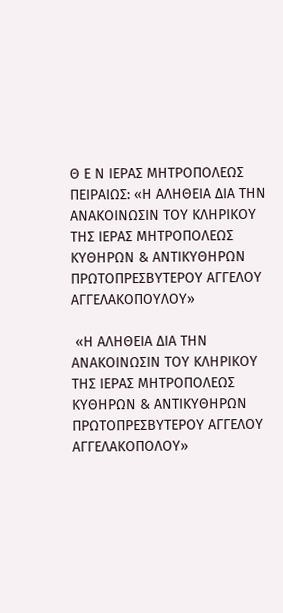Θ Ε Ν ΙΕΡΑΣ ΜΗΤΡΟΠΟΛΕΩΣ ΠΕΙΡΑΙΩΣ: «Η ΑΛΗΘΕΙΑ ΔΙΑ ΤΗΝ ΑΝΑΚΟΙΝΩΣΙΝ ΤΟΥ ΚΛΗΡΙΚΟΥ ΤΗΣ ΙΕΡΑΣ ΜΗΤΡΟΠΟΛΕΩΣ ΚΥΘΗΡΩΝ & ΑΝΤΙΚΥΘΗΡΩΝ ΠΡΩΤΟΠΡΕΣΒΥΤΕΡΟΥ ΑΓΓΕΛΟΥ ΑΓΓΕΛΑΚΟΠΟΥΛΟΥ»

 «Η ΑΛΗΘΕΙΑ ΔΙΑ ΤΗΝ ΑΝΑΚΟΙΝΩΣΙΝ ΤΟΥ ΚΛΗΡΙΚΟΥ ΤΗΣ ΙΕΡΑΣ ΜΗΤΡΟΠΟΛΕΩΣ ΚΥΘΗΡΩΝ & ΑΝΤΙΚΥΘΗΡΩΝ ΠΡΩΤΟΠΡΕΣΒΥΤΕΡΟΥ ΑΓΓΕΛΟΥ ΑΓΓΕΛΑΚΟΠΟΛΟΥ»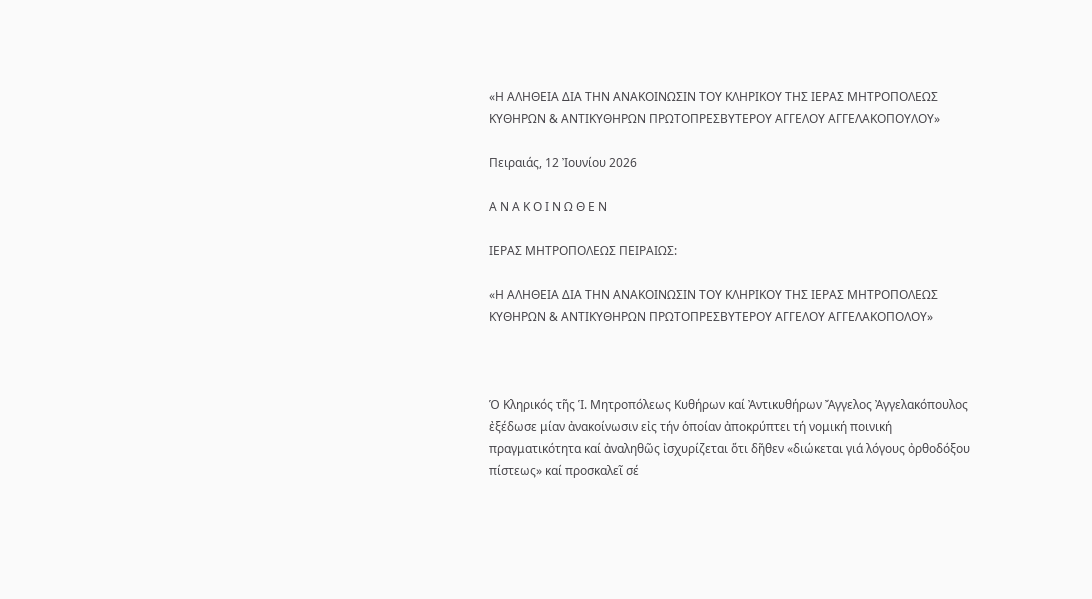«Η ΑΛΗΘΕΙΑ ΔΙΑ ΤΗΝ ΑΝΑΚΟΙΝΩΣΙΝ ΤΟΥ ΚΛΗΡΙΚΟΥ ΤΗΣ ΙΕΡΑΣ ΜΗΤΡΟΠΟΛΕΩΣ ΚΥΘΗΡΩΝ & ΑΝΤΙΚΥΘΗΡΩΝ ΠΡΩΤΟΠΡΕΣΒΥΤΕΡΟΥ ΑΓΓΕΛΟΥ ΑΓΓΕΛΑΚΟΠΟΥΛΟΥ»

Πειραιάς, 12 Ἰουνίου 2026

Α Ν Α Κ Ο Ι Ν Ω Θ Ε Ν

ΙΕΡΑΣ ΜΗΤΡΟΠΟΛΕΩΣ ΠΕΙΡΑΙΩΣ:

«Η ΑΛΗΘΕΙΑ ΔΙΑ ΤΗΝ ΑΝΑΚΟΙΝΩΣΙΝ ΤΟΥ ΚΛΗΡΙΚΟΥ ΤΗΣ ΙΕΡΑΣ ΜΗΤΡΟΠΟΛΕΩΣ ΚΥΘΗΡΩΝ & ΑΝΤΙΚΥΘΗΡΩΝ ΠΡΩΤΟΠΡΕΣΒΥΤΕΡΟΥ ΑΓΓΕΛΟΥ ΑΓΓΕΛΑΚΟΠΟΛΟΥ»



Ὁ Κληρικός τῆς Ἱ. Μητροπόλεως Κυθήρων καί Ἀντικυθήρων Ἄγγελος Ἀγγελακόπουλος ἐξέδωσε μίαν ἀνακοίνωσιν εἰς τήν ὁποίαν ἀποκρύπτει τή νομική ποινική πραγματικότητα καί ἀναληθῶς ἰσχυρίζεται ὅτι δῆθεν «διώκεται γιά λόγους ὀρθοδόξου πίστεως» καί προσκαλεῖ σέ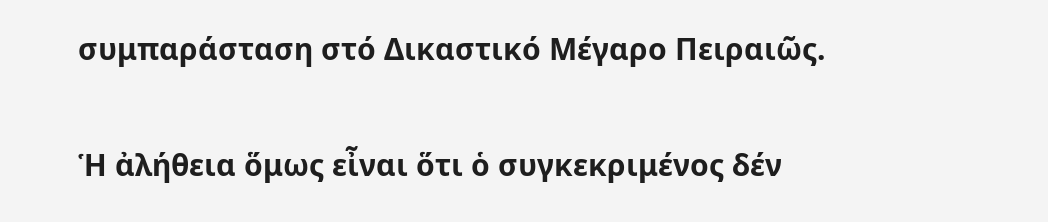συμπαράσταση στό Δικαστικό Μέγαρο Πειραιῶς.

Ἡ ἀλήθεια ὅμως εἶναι ὅτι ὁ συγκεκριμένος δέν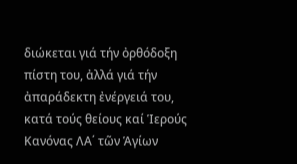διώκεται γιά τήν ὀρθόδοξη πίστη του, ἀλλά γιά τήν ἀπαράδεκτη ἐνέργειά του, κατά τούς θείους καί Ἱερούς Κανόνας ΛΑ΄ τῶν Ἁγίων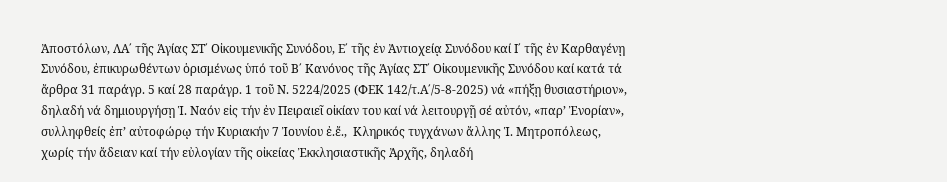Ἀποστόλων, ΛΑ΄ τῆς Ἁγίας ΣΤ΄ Οἰκουμενικῆς Συνόδου, Ε΄ τῆς ἐν Ἀντιοχείᾳ Συνόδου καί Ι΄ τῆς ἐν Καρθαγένῃ Συνόδου, ἐπικυρωθέντων ὁρισμένως ὑπό τοῦ Β΄ Κανόνος τῆς Ἁγίας ΣΤ΄ Οἰκουμενικῆς Συνόδου καί κατά τά ἄρθρα 31 παράγρ. 5 καί 28 παράγρ. 1 τοῦ Ν. 5224/2025 (ΦΕΚ 142/τ.Α΄/5-8-2025) νά «πήξῃ θυσιαστήριον», δηλαδή νά δημιουργήσῃ Ἱ. Ναόν εἰς τήν ἐν Πειραιεῖ οἰκίαν του καί νά λειτουργῇ σέ αὐτόν, «παρ’ Ἐνορίαν», συλληφθείς ἐπ’ αὐτοφώρῳ τήν Κυριακήν 7 Ἰουνίου ἐ.ἔ.,  Κληρικός τυγχάνων ἄλλης Ἱ. Μητροπόλεως, χωρίς τήν ἄδειαν καί τήν εὐλογίαν τῆς οἰκείας Ἐκκλησιαστικῆς Ἀρχῆς, δηλαδή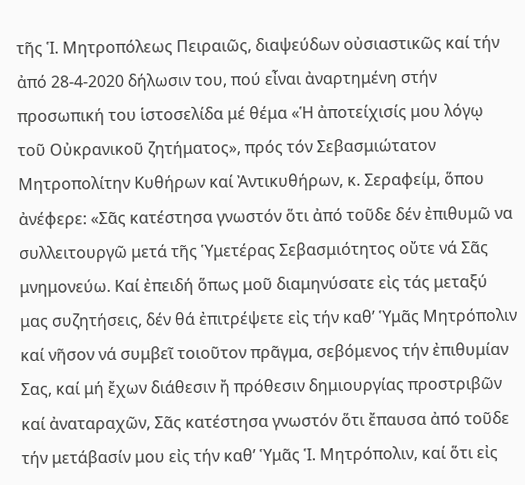τῆς Ἱ. Μητροπόλεως Πειραιῶς, διαψεύδων οὐσιαστικῶς καί τήν ἀπό 28-4-2020 δήλωσιν του, πού εἶναι ἀναρτημένη στήν προσωπική του ἱστοσελίδα μέ θέμα «Ἡ ἀποτείχισίς μου λόγῳ τοῦ Οὐκρανικοῦ ζητήματος», πρός τόν Σεβασμιώτατον Μητροπολίτην Κυθήρων καί Ἀντικυθήρων, κ. Σεραφείμ, ὅπου ἀνέφερε: «Σᾶς κατέστησα γνωστόν ὅτι ἀπό τοῦδε δέν ἐπιθυμῶ να συλλειτουργῶ μετά τῆς Ὑμετέρας Σεβασμιότητος οὔτε νά Σᾶς μνημονεύω. Καί ἐπειδή ὅπως μοῦ διαμηνύσατε εἰς τάς μεταξύ μας συζητήσεις, δέν θά ἐπιτρέψετε εἰς τήν καθ’ Ὑμᾶς Μητρόπολιν καί νῆσον νά συμβεῖ τοιοῦτον πρᾶγμα, σεβόμενος τήν ἐπιθυμίαν Σας, καί μή ἔχων διάθεσιν ἤ πρόθεσιν δημιουργίας προστριβῶν καί ἀναταραχῶν, Σᾶς κατέστησα γνωστόν ὅτι ἔπαυσα ἀπό τοῦδε τήν μετάβασίν μου εἰς τήν καθ’ Ὑμᾶς Ἱ. Μητρόπολιν, καί ὅτι εἰς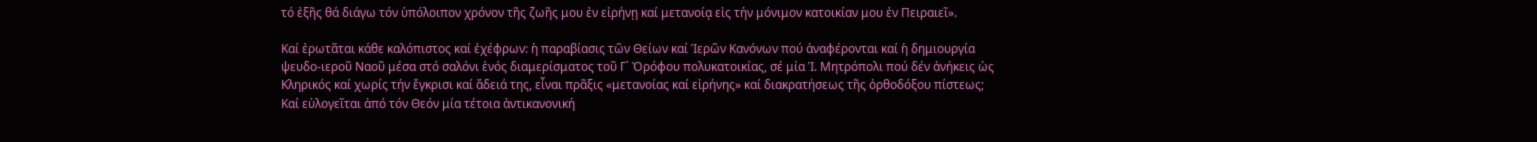τό ἐξῆς θά διάγω τόν ὑπόλοιπον χρόνον τῆς ζωῆς μου ἐν εἰρήνῃ καί μετανοίᾳ εἰς τήν μόνιμον κατοικίαν μου ἐν Πειραιεῖ».

Καί ἐρωτᾶται κάθε καλόπιστος καί ἐχέφρων: ἡ παραβίασις τῶν Θείων καί Ἱερῶν Κανόνων πού ἀναφέρονται καί ἡ δημιουργία ψευδο-ιεροῦ Ναοῦ μέσα στό σαλόνι ἑνός διαμερίσματος τοῦ Γ΄ Ὀρόφου πολυκατοικίας, σέ μία Ἱ. Μητρόπολι πού δέν ἀνήκεις ὡς Κληρικός καί χωρίς τήν ἔγκρισι καί ἄδειά της, εἶναι πρᾶξις «μετανοίας καί εἰρήνης» καί διακρατήσεως τῆς ὀρθοδόξου πίστεως; Καί εὐλογεῖται ἀπό τόν Θεόν μία τέτοια ἀντικανονική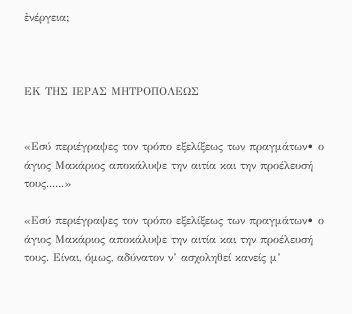ἐνέργεια;



ΕΚ ΤΗΣ ΙΕΡΑΣ ΜΗΤΡΟΠΟΛΕΩΣ


«Εσύ περιέγραψες τον τρόπο εξελίξεως των πραγμάτων• ο άγιος Μακάριος αποκάλυψε την αιτία και την προέλευσή τους......»

«Εσύ περιέγραψες τον τρόπο εξελίξεως των πραγμάτων• ο άγιος Μακάριος αποκάλυψε την αιτία και την προέλευσή τους. Είναι, όμως, αδύνατον ν’ ασχοληθεί κανείς μ’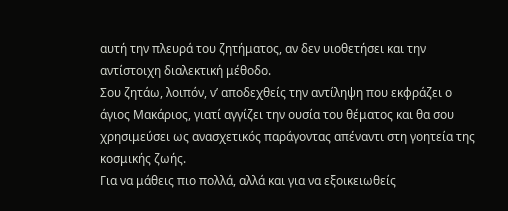αυτή την πλευρά του ζητήματος, αν δεν υιοθετήσει και την αντίστοιχη διαλεκτική μέθοδο.
Σου ζητάω, λοιπόν, ν’ αποδεχθείς την αντίληψη που εκφράζει ο άγιος Μακάριος, γιατί αγγίζει την ουσία του θέματος και θα σου χρησιμεύσει ως ανασχετικός παράγοντας απέναντι στη γοητεία της κοσμικής ζωής.
Για να μάθεις πιο πολλά, αλλά και για να εξοικειωθείς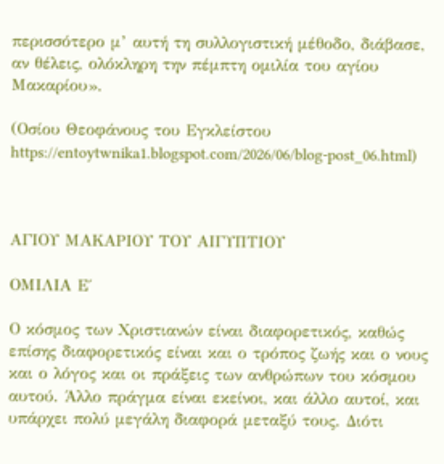περισσότερο μ’ αυτή τη συλλογιστική μέθοδο, διάβασε, αν θέλεις, ολόκληρη την πέμπτη ομιλία του αγίου Μακαρίου».

(Οσίου Θεοφάνους του Εγκλείστου https://entoytwnika1.blogspot.com/2026/06/blog-post_06.html)



ΑΓΙΟΥ ΜΑΚΑΡΙΟΥ ΤΟΥ ΑΙΓΥΠΤΙΟΥ

ΟΜΙΛΙΑ Ε΄

Ο κόσμος των Χριστιανών είναι διαφορετικός, καθώς επίσης διαφορετικός είναι και ο τρόπος ζωής και ο νους και ο λόγος και οι πράξεις των ανθρώπων του κόσμου αυτού. Άλλο πράγμα είναι εκείνοι, και άλλο αυτοί, και υπάρχει πολύ μεγάλη διαφορά μεταξύ τους. Διότι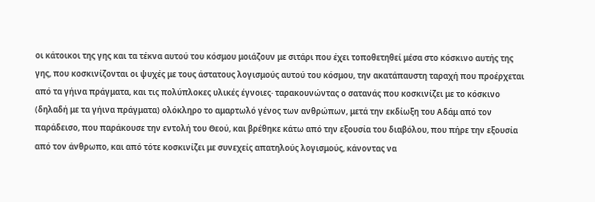οι κάτοικοι της γης και τα τέκνα αυτού του κόσμου μοιάζουν με σιτάρι που έχει τοποθετηθεί μέσα στο κόσκινο αυτής της γης, που κοσκινίζονται οι ψυχές με τους άστατους λογισμούς αυτού του κόσμου, την ακατάπαυστη ταραχή που προέρχεται από τα γήινα πράγματα, και τις πολύπλοκες υλικές έγνοιες· ταρακουνώντας ο σατανάς που κοσκινίζει με το κόσκινο (δηλαδή με τα γήινα πράγματα) ολόκληρο το αμαρτωλό γένος των ανθρώπων, μετά την εκδίωξη του Αδάμ από τον παράδεισο, που παράκουσε την εντολή του Θεού, και βρέθηκε κάτω από την εξουσία του διαβόλου, που πήρε την εξουσία από τον άνθρωπο, και από τότε κοσκινίζει με συνεχείς απατηλούς λογισμούς, κάνοντας να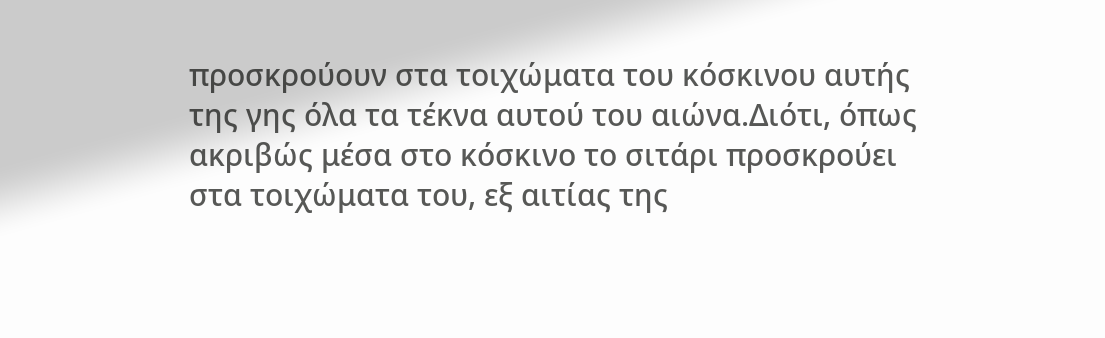προσκρούουν στα τοιχώματα του κόσκινου αυτής της γης όλα τα τέκνα αυτού του αιώνα.Διότι, όπως ακριβώς μέσα στο κόσκινο το σιτάρι προσκρούει στα τοιχώματα του, εξ αιτίας της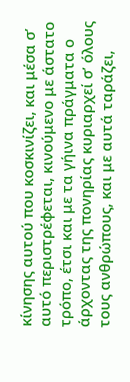κίνησης αυτού που κοσκινίζει, και μέσα σ’ αυτό περιστρέφεται, κινούμενο με άστατο τρόπο, έτσι και με τα γήινα πράγματα ο άρχοντας της πονηρίας κυριαρχεί σ’ όλους τους ανθρώπους, και με αυτά ταράζει,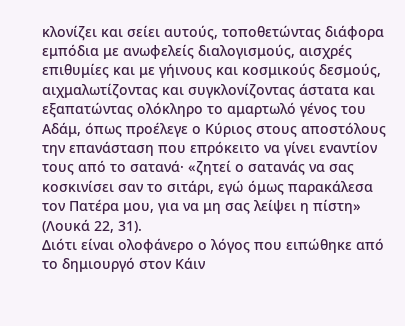κλονίζει και σείει αυτούς, τοποθετώντας διάφορα εμπόδια με ανωφελείς διαλογισμούς, αισχρές επιθυμίες και με γήινους και κοσμικούς δεσμούς, αιχμαλωτίζοντας και συγκλονίζοντας άστατα και εξαπατώντας ολόκληρο το αμαρτωλό γένος του Αδάμ, όπως προέλεγε ο Κύριος στους αποστόλους την επανάσταση που επρόκειτο να γίνει εναντίον τους από το σατανά· «ζητεί ο σατανάς να σας κοσκινίσει σαν το σιτάρι, εγώ όμως παρακάλεσα τον Πατέρα μου, για να μη σας λείψει η πίστη» (Λουκά 22, 31).
Διότι είναι ολοφάνερο ο λόγος που ειπώθηκε από το δημιουργό στον Κάιν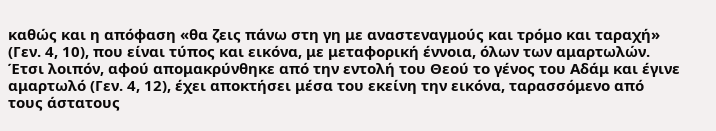καθώς και η απόφαση «θα ζεις πάνω στη γη με αναστεναγμούς και τρόμο και ταραχή» (Γεν. 4, 10), που είναι τύπος και εικόνα, με μεταφορική έννοια, όλων των αμαρτωλών. Έτσι λοιπόν, αφού απομακρύνθηκε από την εντολή του Θεού το γένος του Αδάμ και έγινε αμαρτωλό (Γεν. 4, 12), έχει αποκτήσει μέσα του εκείνη την εικόνα, ταρασσόμενο από τους άστατους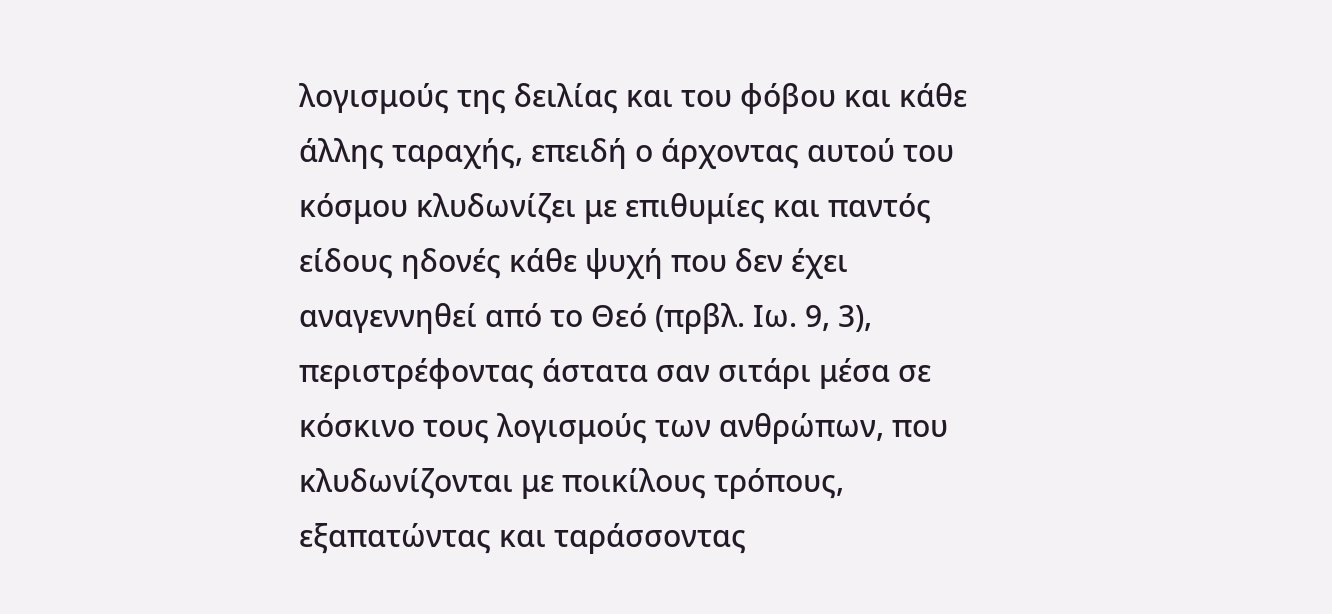λογισμούς της δειλίας και του φόβου και κάθε άλλης ταραχής, επειδή ο άρχοντας αυτού του κόσμου κλυδωνίζει με επιθυμίες και παντός είδους ηδονές κάθε ψυχή που δεν έχει αναγεννηθεί από το Θεό (πρβλ. Ιω. 9, 3), περιστρέφοντας άστατα σαν σιτάρι μέσα σε κόσκινο τους λογισμούς των ανθρώπων, που κλυδωνίζονται με ποικίλους τρόπους, εξαπατώντας και ταράσσοντας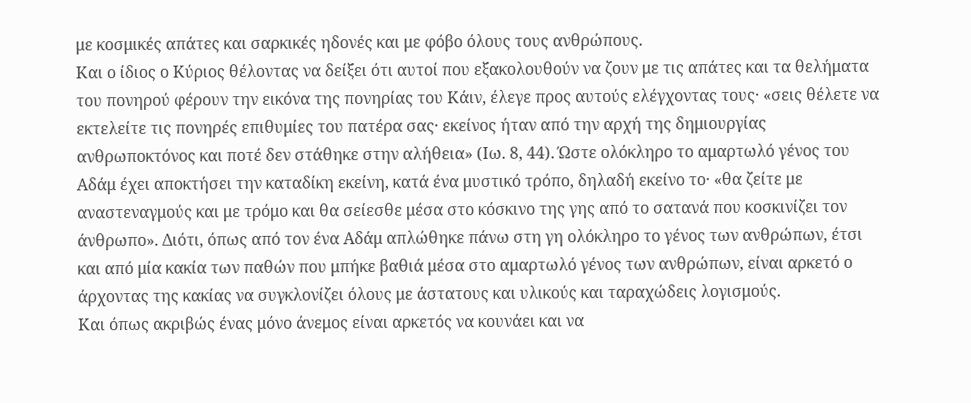με κοσμικές απάτες και σαρκικές ηδονές και με φόβο όλους τους ανθρώπους.
Και ο ίδιος ο Κύριος θέλοντας να δείξει ότι αυτοί που εξακολουθούν να ζουν με τις απάτες και τα θελήματα του πονηρού φέρουν την εικόνα της πονηρίας του Κάιν, έλεγε προς αυτούς ελέγχοντας τους· «σεις θέλετε να εκτελείτε τις πονηρές επιθυμίες του πατέρα σας· εκείνος ήταν από την αρχή της δημιουργίας ανθρωποκτόνος και ποτέ δεν στάθηκε στην αλήθεια» (Ιω. 8, 44). Ώστε ολόκληρο το αμαρτωλό γένος του Αδάμ έχει αποκτήσει την καταδίκη εκείνη, κατά ένα μυστικό τρόπο, δηλαδή εκείνο το· «θα ζείτε με αναστεναγμούς και με τρόμο και θα σείεσθε μέσα στο κόσκινο της γης από το σατανά που κοσκινίζει τον άνθρωπο». Διότι, όπως από τον ένα Αδάμ απλώθηκε πάνω στη γη ολόκληρο το γένος των ανθρώπων, έτσι και από μία κακία των παθών που μπήκε βαθιά μέσα στο αμαρτωλό γένος των ανθρώπων, είναι αρκετό ο άρχοντας της κακίας να συγκλονίζει όλους με άστατους και υλικούς και ταραχώδεις λογισμούς.
Και όπως ακριβώς ένας μόνο άνεμος είναι αρκετός να κουνάει και να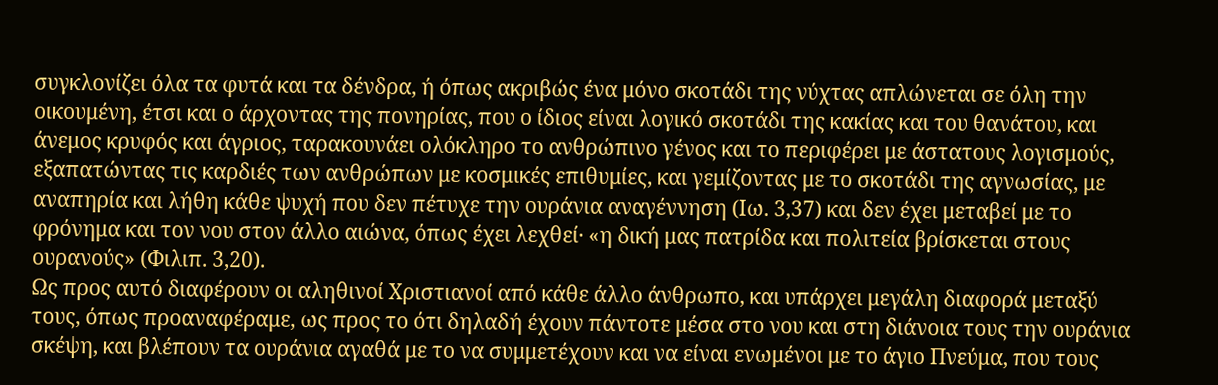συγκλονίζει όλα τα φυτά και τα δένδρα, ή όπως ακριβώς ένα μόνο σκοτάδι της νύχτας απλώνεται σε όλη την οικουμένη, έτσι και ο άρχοντας της πονηρίας, που ο ίδιος είναι λογικό σκοτάδι της κακίας και του θανάτου, και άνεμος κρυφός και άγριος, ταρακουνάει ολόκληρο το ανθρώπινο γένος και το περιφέρει με άστατους λογισμούς, εξαπατώντας τις καρδιές των ανθρώπων με κοσμικές επιθυμίες, και γεμίζοντας με το σκοτάδι της αγνωσίας, με αναπηρία και λήθη κάθε ψυχή που δεν πέτυχε την ουράνια αναγέννηση (Ιω. 3,37) και δεν έχει μεταβεί με το φρόνημα και τον νου στον άλλο αιώνα, όπως έχει λεχθεί· «η δική μας πατρίδα και πολιτεία βρίσκεται στους ουρανούς» (Φιλιπ. 3,20).
Ως προς αυτό διαφέρουν οι αληθινοί Χριστιανοί από κάθε άλλο άνθρωπο, και υπάρχει μεγάλη διαφορά μεταξύ τους, όπως προαναφέραμε, ως προς το ότι δηλαδή έχουν πάντοτε μέσα στο νου και στη διάνοια τους την ουράνια σκέψη, και βλέπουν τα ουράνια αγαθά με το να συμμετέχουν και να είναι ενωμένοι με το άγιο Πνεύμα, που τους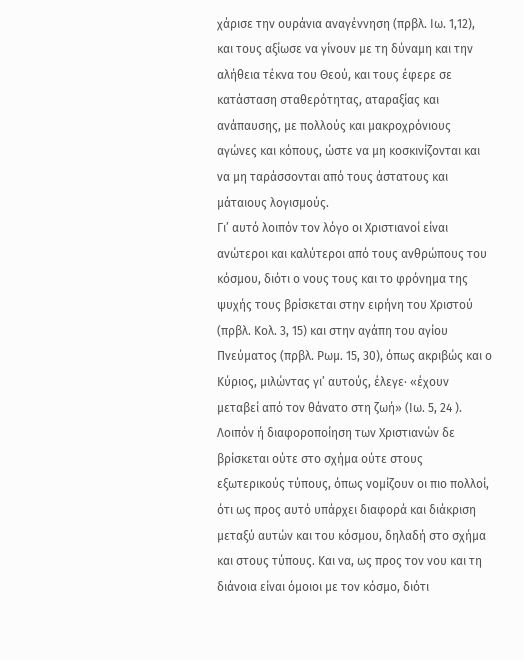χάρισε την ουράνια αναγέννηση (πρβλ. Ιω. 1,12), και τους αξίωσε να γίνουν με τη δύναμη και την αλήθεια τέκνα του Θεού, και τους έφερε σε κατάσταση σταθερότητας, αταραξίας και ανάπαυσης, με πολλούς και μακροχρόνιους αγώνες και κόπους, ώστε να μη κοσκινίζονται και να μη ταράσσονται από τους άστατους και μάταιους λογισμούς.
Γι’ αυτό λοιπόν τον λόγο οι Χριστιανοί είναι ανώτεροι και καλύτεροι από τους ανθρώπους του κόσμου, διότι ο νους τους και το φρόνημα της ψυχής τους βρίσκεται στην ειρήνη του Χριστού (πρβλ. Κολ. 3, 15) και στην αγάπη του αγίου Πνεύματος (πρβλ. Ρωμ. 15, 30), όπως ακριβώς και ο Κύριος, μιλώντας γι’ αυτούς, έλεγε· «έχουν μεταβεί από τον θάνατο στη ζωή» (Ιω. 5, 24 ).
Λοιπόν ή διαφοροποίηση των Χριστιανών δε βρίσκεται ούτε στο σχήμα ούτε στους εξωτερικούς τύπους, όπως νομίζουν οι πιο πολλοί, ότι ως προς αυτό υπάρχει διαφορά και διάκριση μεταξύ αυτών και του κόσμου, δηλαδή στο σχήμα και στους τύπους. Και να, ως προς τον νου και τη διάνοια είναι όμοιοι με τον κόσμο, διότι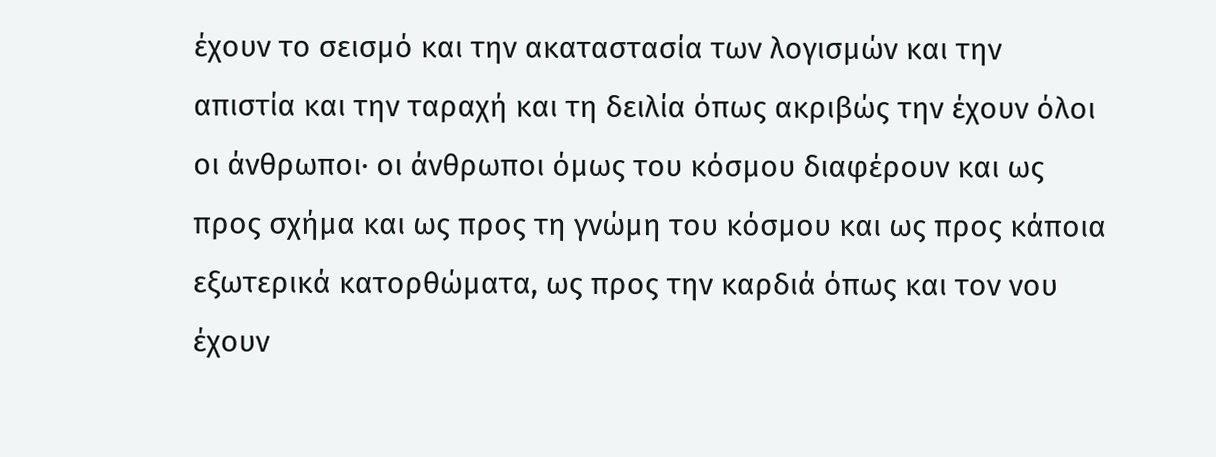έχουν το σεισμό και την ακαταστασία των λογισμών και την απιστία και την ταραχή και τη δειλία όπως ακριβώς την έχουν όλοι οι άνθρωποι· οι άνθρωποι όμως του κόσμου διαφέρουν και ως προς σχήμα και ως προς τη γνώμη του κόσμου και ως προς κάποια εξωτερικά κατορθώματα, ως προς την καρδιά όπως και τον νου έχουν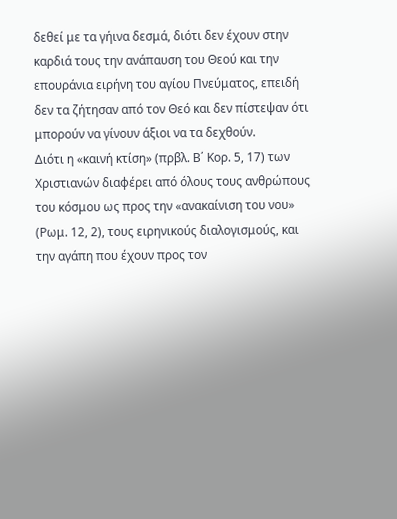δεθεί με τα γήινα δεσμά, διότι δεν έχουν στην καρδιά τους την ανάπαυση του Θεού και την επουράνια ειρήνη του αγίου Πνεύματος, επειδή δεν τα ζήτησαν από τον Θεό και δεν πίστεψαν ότι μπορούν να γίνουν άξιοι να τα δεχθούν.
Διότι η «καινή κτίση» (πρβλ. Β΄ Κορ. 5, 17) των Χριστιανών διαφέρει από όλους τους ανθρώπους του κόσμου ως προς την «ανακαίνιση του νου» (Ρωμ. 12, 2), τους ειρηνικούς διαλογισμούς, και την αγάπη που έχουν προς τον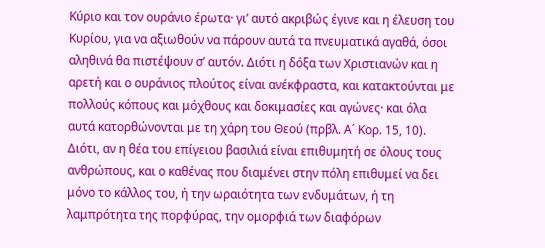Κύριο και τον ουράνιο έρωτα· γι’ αυτό ακριβώς έγινε και η έλευση του Κυρίου, για να αξιωθούν να πάρουν αυτά τα πνευματικά αγαθά, όσοι αληθινά θα πιστέψουν σ’ αυτόν. Διότι η δόξα των Χριστιανών και η αρετή και ο ουράνιος πλούτος είναι ανέκφραστα, και κατακτούνται με πολλούς κόπους και μόχθους και δοκιμασίες και αγώνες· και όλα αυτά κατορθώνονται με τη χάρη του Θεού (πρβλ. Α΄ Κορ. 15, 10).
Διότι, αν η θέα του επίγειου βασιλιά είναι επιθυμητή σε όλους τους ανθρώπους, και ο καθένας που διαμένει στην πόλη επιθυμεί να δει μόνο το κάλλος του, ή την ωραιότητα των ενδυμάτων, ή τη λαμπρότητα της πορφύρας, την ομορφιά των διαφόρων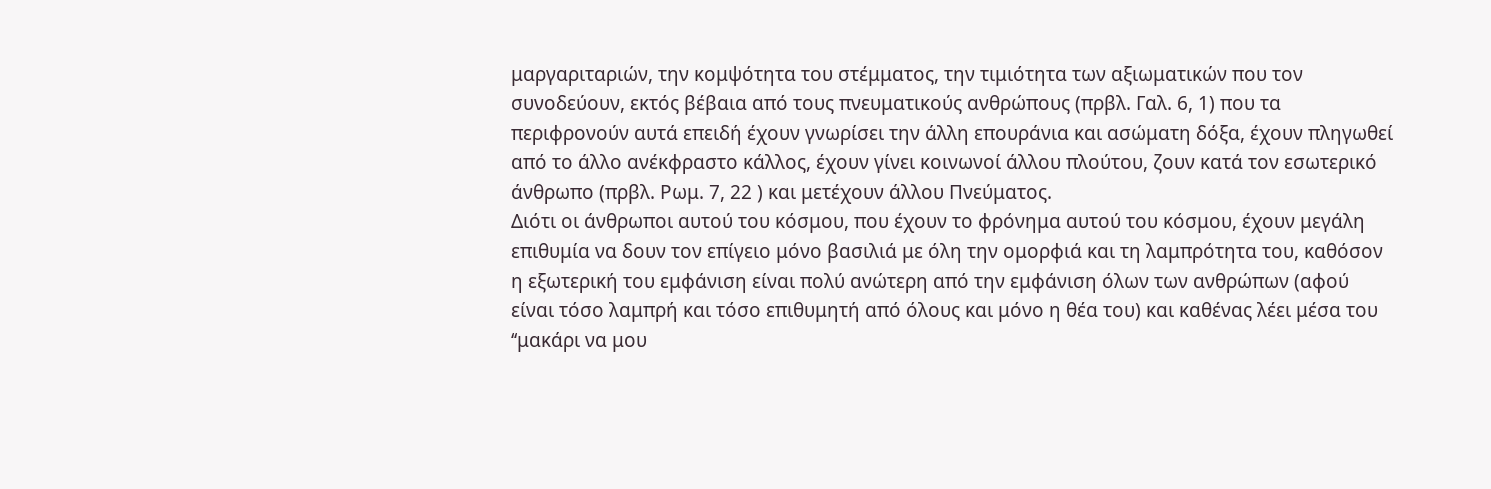μαργαριταριών, την κομψότητα του στέμματος, την τιμιότητα των αξιωματικών που τον συνοδεύουν, εκτός βέβαια από τους πνευματικούς ανθρώπους (πρβλ. Γαλ. 6, 1) που τα περιφρονούν αυτά επειδή έχουν γνωρίσει την άλλη επουράνια και ασώματη δόξα, έχουν πληγωθεί από το άλλο ανέκφραστο κάλλος, έχουν γίνει κοινωνοί άλλου πλούτου, ζουν κατά τον εσωτερικό άνθρωπο (πρβλ. Ρωμ. 7, 22 ) και μετέχουν άλλου Πνεύματος.
Διότι οι άνθρωποι αυτού του κόσμου, που έχουν το φρόνημα αυτού του κόσμου, έχουν μεγάλη επιθυμία να δουν τον επίγειο μόνο βασιλιά με όλη την ομορφιά και τη λαμπρότητα του, καθόσον η εξωτερική του εμφάνιση είναι πολύ ανώτερη από την εμφάνιση όλων των ανθρώπων (αφού είναι τόσο λαμπρή και τόσο επιθυμητή από όλους και μόνο η θέα του) και καθένας λέει μέσα του ‘‘μακάρι να μου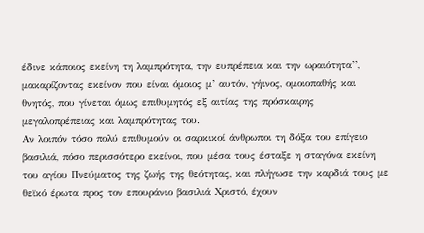έδινε κάποιος εκείνη τη λαμπρότητα, την ευπρέπεια και την ωραιότητα’’, μακαρίζοντας εκείνον που είναι όμοιος μ’ αυτόν, γήινος, ομοιοπαθής και θνητός, που γίνεται όμως επιθυμητός εξ αιτίας της πρόσκαιρης μεγαλοπρέπειας και λαμπρότητας του.
Αν λοιπόν τόσο πολύ επιθυμούν οι σαρκικοί άνθρωποι τη δόξα του επίγειο βασιλιά, πόσο περισσότερο εκείνοι, που μέσα τους έσταξε η σταγόνα εκείνη του αγίου Πνεύματος της ζωής της θεότητας, και πλήγωσε την καρδιά τους με θεϊκό έρωτα προς τον επουράνιο βασιλιά Χριστό, έχουν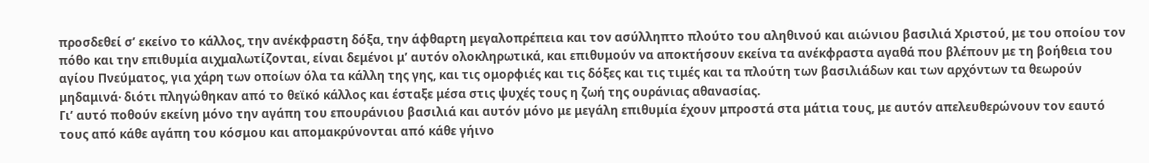προσδεθεί σ’ εκείνο το κάλλος, την ανέκφραστη δόξα, την άφθαρτη μεγαλοπρέπεια και τον ασύλληπτο πλούτο του αληθινού και αιώνιου βασιλιά Χριστού, με του οποίου τον πόθο και την επιθυμία αιχμαλωτίζονται, είναι δεμένοι μ’ αυτόν ολοκληρωτικά, και επιθυμούν να αποκτήσουν εκείνα τα ανέκφραστα αγαθά που βλέπουν με τη βοήθεια του αγίου Πνεύματος, για χάρη των οποίων όλα τα κάλλη της γης, και τις ομορφιές και τις δόξες και τις τιμές και τα πλούτη των βασιλιάδων και των αρχόντων τα θεωρούν μηδαμινά· διότι πληγώθηκαν από το θεϊκό κάλλος και έσταξε μέσα στις ψυχές τους η ζωή της ουράνιας αθανασίας.
Γι’ αυτό ποθούν εκείνη μόνο την αγάπη του επουράνιου βασιλιά και αυτόν μόνο με μεγάλη επιθυμία έχουν μπροστά στα μάτια τους, με αυτόν απελευθερώνουν τον εαυτό τους από κάθε αγάπη του κόσμου και απομακρύνονται από κάθε γήινο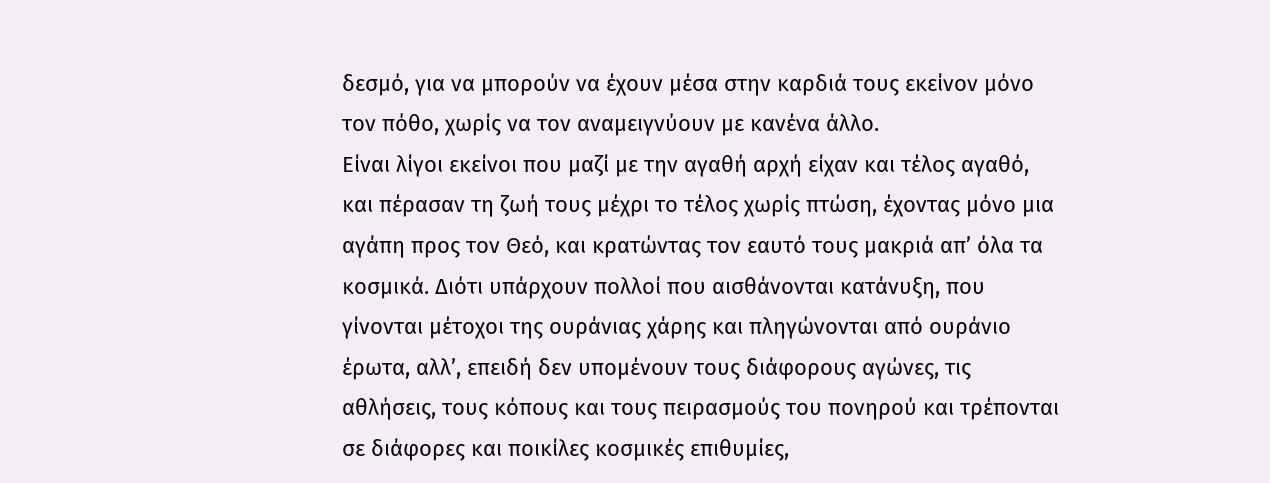δεσμό, για να μπορούν να έχουν μέσα στην καρδιά τους εκείνον μόνο τον πόθο, χωρίς να τον αναμειγνύουν με κανένα άλλο.
Είναι λίγοι εκείνοι που μαζί με την αγαθή αρχή είχαν και τέλος αγαθό, και πέρασαν τη ζωή τους μέχρι το τέλος χωρίς πτώση, έχοντας μόνο μια αγάπη προς τον Θεό, και κρατώντας τον εαυτό τους μακριά απ’ όλα τα κοσμικά. Διότι υπάρχουν πολλοί που αισθάνονται κατάνυξη, που γίνονται μέτοχοι της ουράνιας χάρης και πληγώνονται από ουράνιο έρωτα, αλλ’, επειδή δεν υπομένουν τους διάφορους αγώνες, τις αθλήσεις, τους κόπους και τους πειρασμούς του πονηρού και τρέπονται σε διάφορες και ποικίλες κοσμικές επιθυμίες,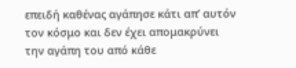επειδή καθένας αγάπησε κάτι απ’ αυτόν τον κόσμο και δεν έχει απομακρύνει την αγάπη του από κάθε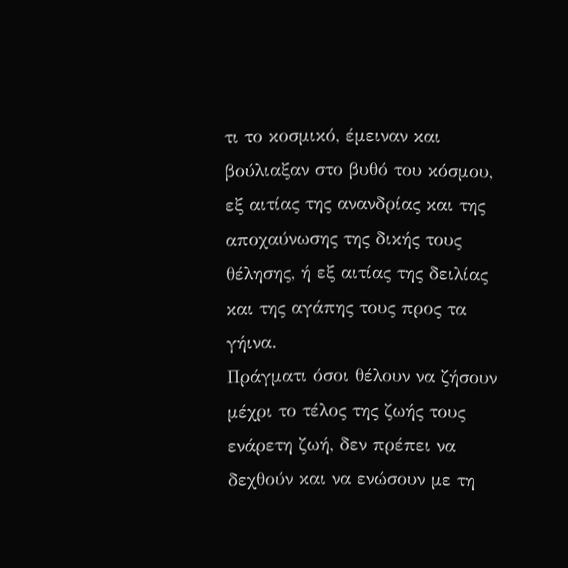τι το κοσμικό, έμειναν και βούλιαξαν στο βυθό του κόσμου, εξ αιτίας της ανανδρίας και της αποχαύνωσης της δικής τους θέλησης, ή εξ αιτίας της δειλίας και της αγάπης τους προς τα γήινα.
Πράγματι όσοι θέλουν να ζήσουν μέχρι το τέλος της ζωής τους ενάρετη ζωή, δεν πρέπει να δεχθούν και να ενώσουν με τη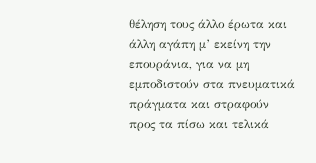θέληση τους άλλο έρωτα και άλλη αγάπη μ’ εκείνη την επουράνια, για να μη εμποδιστούν στα πνευματικά πράγματα και στραφούν προς τα πίσω και τελικά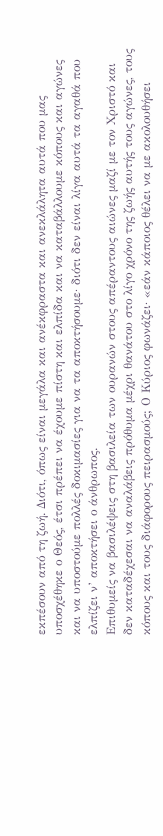εκπέσουν από τη ζωή. Διότι, όπως είναι μεγάλα και ανέκφραστα και ανεκλάλητα αυτά που μας υποσχέθηκε ο Θεός, έτσι πρέπει να έχουμε πίστη και ελπίδα και να καταβάλλουμε κόπους και αγώνες και να υποστούμε πολλές δοκιμασίες για να τα αποκτήσουμε· διότι δεν είναι λίγα αυτά τα αγαθά που ελπίζει ν’ αποκτήσει ο άνθρωπος.
Επιθυμείς να βασιλέψεις στη βασιλεία των ουρανών στους απέραντους αιώνες μαζί με τον Χριστό και δεν καταδέχεσαι να αναλάβεις πρόθυμα μέχρι θανάτου στο λίγο χρόνο της ζωής αυτής τους αγώνες, τους κόπους και τους διάφορους πειρασμούς; Ο Κύριος φωνάζει· «εάν κάποιος θέλει να με ακολουθήσει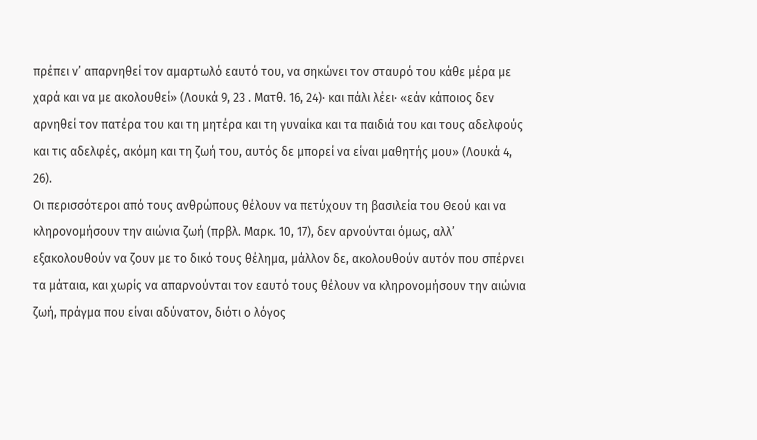πρέπει ν’ απαρνηθεί τον αμαρτωλό εαυτό του, να σηκώνει τον σταυρό του κάθε μέρα με χαρά και να με ακολουθεί» (Λουκά 9, 23 . Ματθ. 16, 24)· και πάλι λέει· «εάν κάποιος δεν αρνηθεί τον πατέρα του και τη μητέρα και τη γυναίκα και τα παιδιά του και τους αδελφούς και τις αδελφές, ακόμη και τη ζωή του, αυτός δε μπορεί να είναι μαθητής μου» (Λουκά 4, 26).
Οι περισσότεροι από τους ανθρώπους θέλουν να πετύχουν τη βασιλεία του Θεού και να κληρονομήσουν την αιώνια ζωή (πρβλ. Μαρκ. 10, 17), δεν αρνούνται όμως, αλλ’ εξακολουθούν να ζουν με το δικό τους θέλημα, μάλλον δε, ακολουθούν αυτόν που σπέρνει τα μάταια, και χωρίς να απαρνούνται τον εαυτό τους θέλουν να κληρονομήσουν την αιώνια ζωή, πράγμα που είναι αδύνατον, διότι ο λόγος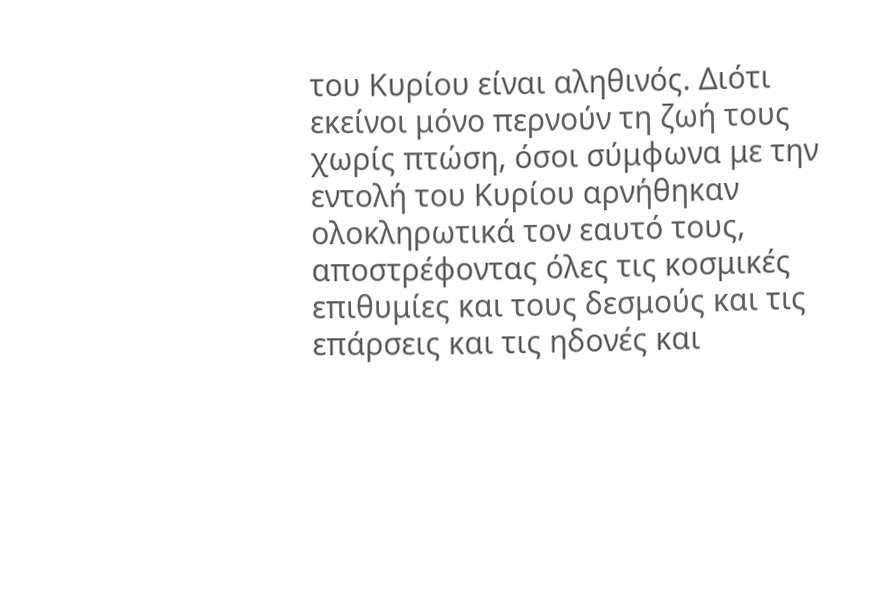του Κυρίου είναι αληθινός. Διότι εκείνοι μόνο περνούν τη ζωή τους χωρίς πτώση, όσοι σύμφωνα με την εντολή του Κυρίου αρνήθηκαν ολοκληρωτικά τον εαυτό τους, αποστρέφοντας όλες τις κοσμικές επιθυμίες και τους δεσμούς και τις επάρσεις και τις ηδονές και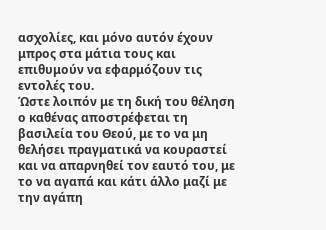ασχολίες, και μόνο αυτόν έχουν μπρος στα μάτια τους και επιθυμούν να εφαρμόζουν τις εντολές του.
Ώστε λοιπόν με τη δική του θέληση ο καθένας αποστρέφεται τη βασιλεία του Θεού, με το να μη θελήσει πραγματικά να κουραστεί και να απαρνηθεί τον εαυτό του, με το να αγαπά και κάτι άλλο μαζί με την αγάπη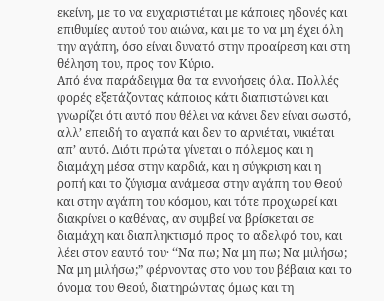εκείνη, με το να ευχαριστιέται με κάποιες ηδονές και επιθυμίες αυτού του αιώνα, και με το να μη έχει όλη την αγάπη, όσο είναι δυνατό στην προαίρεση και στη θέληση του, προς τον Κύριο.
Από ένα παράδειγμα θα τα εννοήσεις όλα. Πολλές φορές εξετάζοντας κάποιος κάτι διαπιστώνει και γνωρίζει ότι αυτό που θέλει να κάνει δεν είναι σωστό, αλλ’ επειδή το αγαπά και δεν το αρνιέται, νικιέται απ’ αυτό. Διότι πρώτα γίνεται ο πόλεμος και η διαμάχη μέσα στην καρδιά, και η σύγκριση και η ροπή και το ζύγισμα ανάμεσα στην αγάπη του Θεού και στην αγάπη του κόσμου, και τότε προχωρεί και διακρίνει ο καθένας, αν συμβεί να βρίσκεται σε διαμάχη και διαπληκτισμό προς το αδελφό του, και λέει στον εαυτό του· ‘‘Να πω; Να μη πω; Να μιλήσω; Να μη μιλήσω;” φέρνοντας στο νου του βέβαια και το όνομα του Θεού, διατηρώντας όμως και τη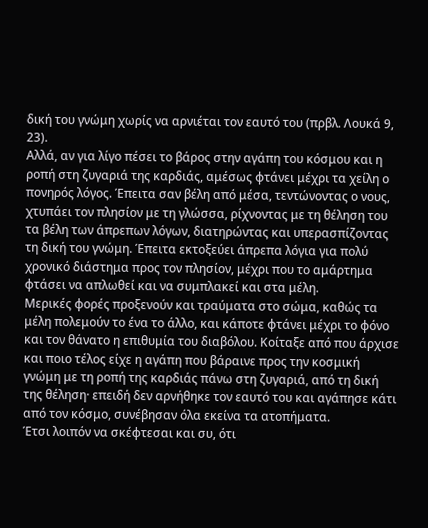δική του γνώμη χωρίς να αρνιέται τον εαυτό του (πρβλ. Λουκά 9, 23).
Αλλά, αν για λίγο πέσει το βάρος στην αγάπη του κόσμου και η ροπή στη ζυγαριά της καρδιάς, αμέσως φτάνει μέχρι τα χείλη ο πονηρός λόγος. Έπειτα σαν βέλη από μέσα, τεντώνοντας ο νους, χτυπάει τον πλησίον με τη γλώσσα, ρίχνοντας με τη θέληση του τα βέλη των άπρεπων λόγων, διατηρώντας και υπερασπίζοντας τη δική του γνώμη. Έπειτα εκτοξεύει άπρεπα λόγια για πολύ χρονικό διάστημα προς τον πλησίον, μέχρι που το αμάρτημα φτάσει να απλωθεί και να συμπλακεί και στα μέλη.
Μερικές φορές προξενούν και τραύματα στο σώμα, καθώς τα μέλη πολεμούν το ένα το άλλο, και κάποτε φτάνει μέχρι το φόνο και τον θάνατο η επιθυμία του διαβόλου. Κοίταξε από που άρχισε και ποιο τέλος είχε η αγάπη που βάραινε προς την κοσμική γνώμη με τη ροπή της καρδιάς πάνω στη ζυγαριά, από τη δική της θέληση· επειδή δεν αρνήθηκε τον εαυτό του και αγάπησε κάτι από τον κόσμο, συνέβησαν όλα εκείνα τα ατοπήματα.
Έτσι λοιπόν να σκέφτεσαι και συ, ότι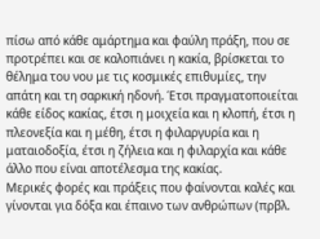πίσω από κάθε αμάρτημα και φαύλη πράξη, που σε προτρέπει και σε καλοπιάνει η κακία, βρίσκεται το θέλημα του νου με τις κοσμικές επιθυμίες, την απάτη και τη σαρκική ηδονή. Έτσι πραγματοποιείται κάθε είδος κακίας, έτσι η μοιχεία και η κλοπή, έτσι η πλεονεξία και η μέθη, έτσι η φιλαργυρία και η ματαιοδοξία, έτσι η ζήλεια και η φιλαρχία και κάθε άλλο που είναι αποτέλεσμα της κακίας.
Μερικές φορές και πράξεις που φαίνονται καλές και γίνονται για δόξα και έπαινο των ανθρώπων (πρβλ.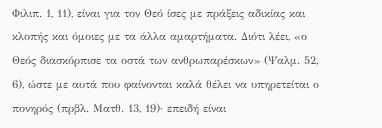Φιλιπ. 1, 11), είναι για τον Θεό ίσες με πράξεις αδικίας και κλοπής και όμοιες με τα άλλα αμαρτήματα. Διότι λέει, «ο Θεός διασκόρπισε τα οστά των ανθρωπαρέσκων» (Ψαλμ. 52, 6), ώστε με αυτά που φαίνονται καλά θέλει να υπηρετείται ο πονηρός (πρβλ. Ματθ. 13, 19)· επειδή είναι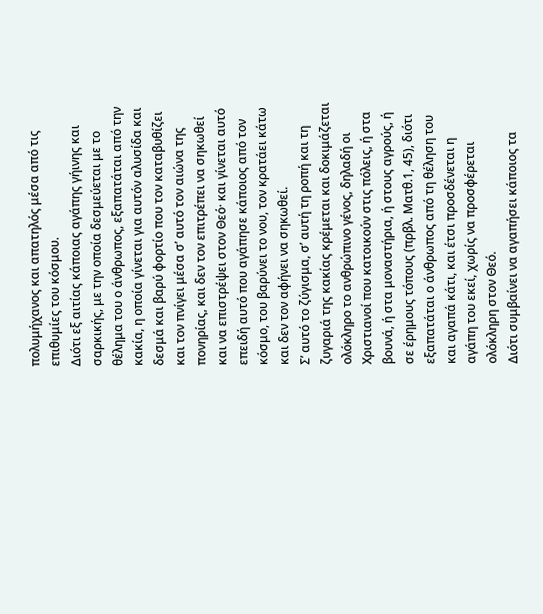πολυμήχανος και απατηλός μέσα από τις επιθυμίες του κόσμου.
Διότι εξ αιτίας κάποιας αγάπης γήινης και σαρκικής, με την οποία δεσμεύεται με το θέλημα του ο άνθρωπος, εξαπατάται από την κακία, η οποία γίνεται για αυτόν αλυσίδα και δεσμά και βαρύ φορτίο που τον καταβυθίζει και τον πνίγει μέσα σ’ αυτό τον αιώνα της πονηρίας, και δεν τον επιτρέπει να σηκωθεί και να επιστρέψει στον Θεό· και γίνεται αυτό επειδή αυτό που αγάπησε κάποιος από τον κόσμο, του βαρύνει το νου, τον κρατάει κάτω και δεν τον αφήνει να σηκωθεί.
Σ’ αυτό το ζύγισμα, σ’ αυτή τη ροπή και τη ζυγαριά της κακίας κρέμεται και δοκιμάζεται ολόκληρο το ανθρώπινο γένος, δηλαδή οι Χριστιανοί που κατοικούν στις πόλεις, ή στα βουνά, ή στα μοναστήρια, ή στους αγρούς, ή σε έρημους τόπους (πρβλ. Ματθ.1, 45), διότι εξαπατάται ο άνθρωπος από τη θέληση του και αγαπά κάτι, και έτσι προσδένεται η αγάπη του εκεί, χωρίς να προσφέρεται ολόκληρη στον Θεό.
Διότι συμβαίνει να αγαπήσει κάποιος τα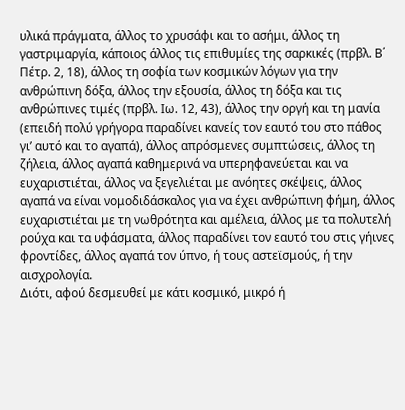υλικά πράγματα, άλλος το χρυσάφι και το ασήμι, άλλος τη γαστριμαργία, κάποιος άλλος τις επιθυμίες της σαρκικές (πρβλ. Β΄ Πέτρ. 2, 18), άλλος τη σοφία των κοσμικών λόγων για την ανθρώπινη δόξα, άλλος την εξουσία, άλλος τη δόξα και τις ανθρώπινες τιμές (πρβλ. Ιω. 12, 43), άλλος την οργή και τη μανία (επειδή πολύ γρήγορα παραδίνει κανείς τον εαυτό του στο πάθος γι’ αυτό και το αγαπά), άλλος απρόσμενες συμπτώσεις, άλλος τη ζήλεια, άλλος αγαπά καθημερινά να υπερηφανεύεται και να ευχαριστιέται, άλλος να ξεγελιέται με ανόητες σκέψεις, άλλος αγαπά να είναι νομοδιδάσκαλος για να έχει ανθρώπινη φήμη, άλλος ευχαριστιέται με τη νωθρότητα και αμέλεια, άλλος με τα πολυτελή ρούχα και τα υφάσματα, άλλος παραδίνει τον εαυτό του στις γήινες φροντίδες, άλλος αγαπά τον ύπνο, ή τους αστεϊσμούς, ή την αισχρολογία.
Διότι, αφού δεσμευθεί με κάτι κοσμικό, μικρό ή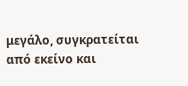μεγάλο, συγκρατείται από εκείνο και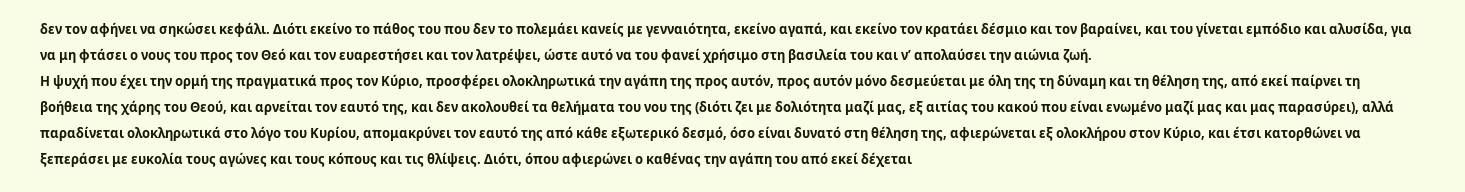δεν τον αφήνει να σηκώσει κεφάλι. Διότι εκείνο το πάθος του που δεν το πολεμάει κανείς με γενναιότητα, εκείνο αγαπά, και εκείνο τον κρατάει δέσμιο και τον βαραίνει, και του γίνεται εμπόδιο και αλυσίδα, για να μη φτάσει ο νους του προς τον Θεό και τον ευαρεστήσει και τον λατρέψει, ώστε αυτό να του φανεί χρήσιμο στη βασιλεία του και ν’ απολαύσει την αιώνια ζωή.
Η ψυχή που έχει την ορμή της πραγματικά προς τον Κύριο, προσφέρει ολοκληρωτικά την αγάπη της προς αυτόν, προς αυτόν μόνο δεσμεύεται με όλη της τη δύναμη και τη θέληση της, από εκεί παίρνει τη βοήθεια της χάρης του Θεού, και αρνείται τον εαυτό της, και δεν ακολουθεί τα θελήματα του νου της (διότι ζει με δολιότητα μαζί μας, εξ αιτίας του κακού που είναι ενωμένο μαζί μας και μας παρασύρει), αλλά παραδίνεται ολοκληρωτικά στο λόγο του Κυρίου, απομακρύνει τον εαυτό της από κάθε εξωτερικό δεσμό, όσο είναι δυνατό στη θέληση της, αφιερώνεται εξ ολοκλήρου στον Κύριο, και έτσι κατορθώνει να ξεπεράσει με ευκολία τους αγώνες και τους κόπους και τις θλίψεις. Διότι, όπου αφιερώνει ο καθένας την αγάπη του από εκεί δέχεται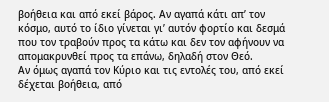βοήθεια και από εκεί βάρος. Αν αγαπά κάτι απ’ τον κόσμο, αυτό το ίδιο γίνεται γι’ αυτόν φορτίο και δεσμά που τον τραβούν προς τα κάτω και δεν τον αφήνουν να απομακρυνθεί προς τα επάνω, δηλαδή στον Θεό.
Αν όμως αγαπά τον Κύριο και τις εντολές του, από εκεί δέχεται βοήθεια, από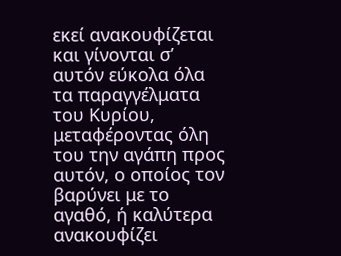εκεί ανακουφίζεται και γίνονται σ’ αυτόν εύκολα όλα τα παραγγέλματα του Κυρίου, μεταφέροντας όλη του την αγάπη προς αυτόν, ο οποίος τον βαρύνει με το αγαθό, ή καλύτερα ανακουφίζει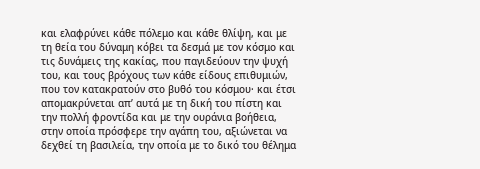και ελαφρύνει κάθε πόλεμο και κάθε θλίψη, και με τη θεία του δύναμη κόβει τα δεσμά με τον κόσμο και τις δυνάμεις της κακίας, που παγιδεύουν την ψυχή του, και τους βρόχους των κάθε είδους επιθυμιών, που τον κατακρατούν στο βυθό του κόσμου· και έτσι απομακρύνεται απ’ αυτά με τη δική του πίστη και την πολλή φροντίδα και με την ουράνια βοήθεια, στην οποία πρόσφερε την αγάπη του, αξιώνεται να δεχθεί τη βασιλεία, την οποία με το δικό του θέλημα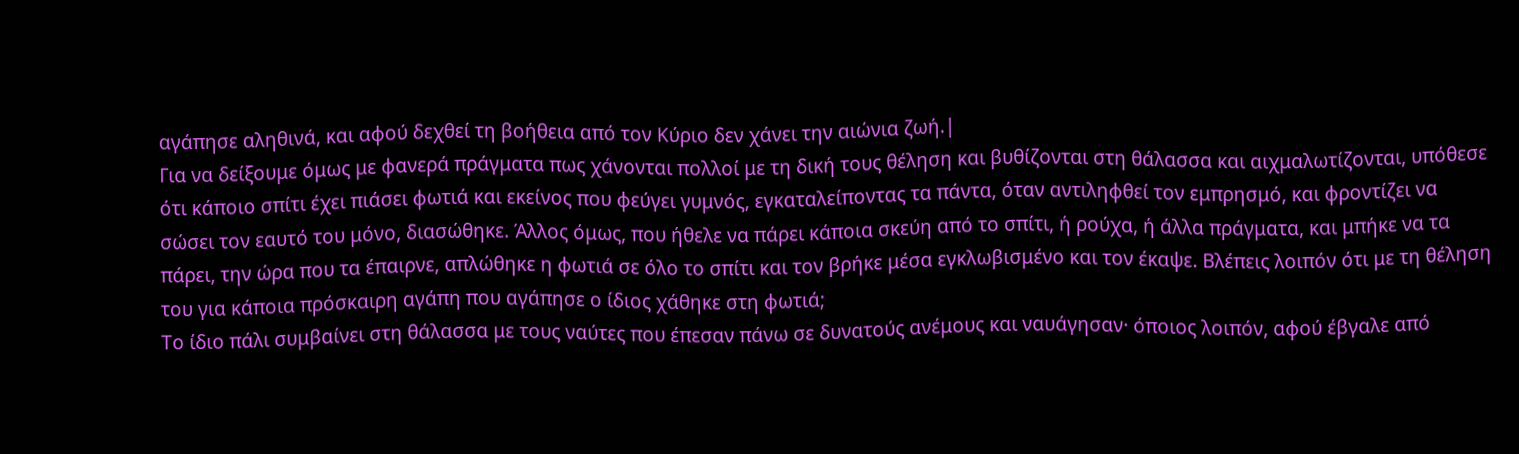αγάπησε αληθινά, και αφού δεχθεί τη βοήθεια από τον Κύριο δεν χάνει την αιώνια ζωή.|
Για να δείξουμε όμως με φανερά πράγματα πως χάνονται πολλοί με τη δική τους θέληση και βυθίζονται στη θάλασσα και αιχμαλωτίζονται, υπόθεσε ότι κάποιο σπίτι έχει πιάσει φωτιά και εκείνος που φεύγει γυμνός, εγκαταλείποντας τα πάντα, όταν αντιληφθεί τον εμπρησμό, και φροντίζει να σώσει τον εαυτό του μόνο, διασώθηκε. Άλλος όμως, που ήθελε να πάρει κάποια σκεύη από το σπίτι, ή ρούχα, ή άλλα πράγματα, και μπήκε να τα πάρει, την ώρα που τα έπαιρνε, απλώθηκε η φωτιά σε όλο το σπίτι και τον βρήκε μέσα εγκλωβισμένο και τον έκαψε. Βλέπεις λοιπόν ότι με τη θέληση του για κάποια πρόσκαιρη αγάπη που αγάπησε ο ίδιος χάθηκε στη φωτιά;
Το ίδιο πάλι συμβαίνει στη θάλασσα με τους ναύτες που έπεσαν πάνω σε δυνατούς ανέμους και ναυάγησαν· όποιος λοιπόν, αφού έβγαλε από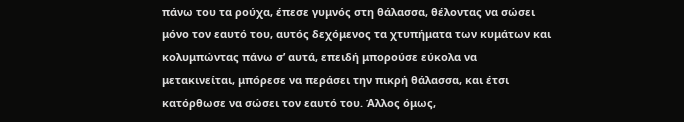πάνω του τα ρούχα, έπεσε γυμνός στη θάλασσα, θέλοντας να σώσει μόνο τον εαυτό του, αυτός δεχόμενος τα χτυπήματα των κυμάτων και κολυμπώντας πάνω σ’ αυτά, επειδή μπορούσε εύκολα να μετακινείται, μπόρεσε να περάσει την πικρή θάλασσα, και έτσι κατόρθωσε να σώσει τον εαυτό του. Άλλος όμως,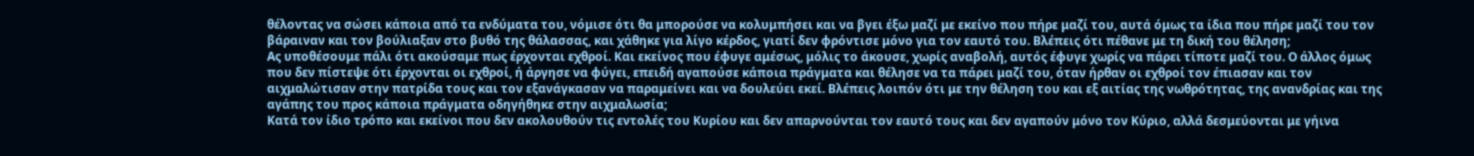θέλοντας να σώσει κάποια από τα ενδύματα του, νόμισε ότι θα μπορούσε να κολυμπήσει και να βγει έξω μαζί με εκείνο που πήρε μαζί του, αυτά όμως τα ίδια που πήρε μαζί του τον βάραιναν και τον βούλιαξαν στο βυθό της θάλασσας, και χάθηκε για λίγο κέρδος, γιατί δεν φρόντισε μόνο για τον εαυτό του. Βλέπεις ότι πέθανε με τη δική του θέληση;
Ας υποθέσουμε πάλι ότι ακούσαμε πως έρχονται εχθροί. Και εκείνος που έφυγε αμέσως, μόλις το άκουσε, χωρίς αναβολή, αυτός έφυγε χωρίς να πάρει τίποτε μαζί του. Ο άλλος όμως που δεν πίστεψε ότι έρχονται οι εχθροί, ή άργησε να φύγει, επειδή αγαπούσε κάποια πράγματα και θέλησε να τα πάρει μαζί του, όταν ήρθαν οι εχθροί τον έπιασαν και τον αιχμαλώτισαν στην πατρίδα τους και τον εξανάγκασαν να παραμείνει και να δουλεύει εκεί. Βλέπεις λοιπόν ότι με την θέληση του και εξ αιτίας της νωθρότητας, της ανανδρίας και της αγάπης του προς κάποια πράγματα οδηγήθηκε στην αιχμαλωσία;
Κατά τον ίδιο τρόπο και εκείνοι που δεν ακολουθούν τις εντολές του Κυρίου και δεν απαρνούνται τον εαυτό τους και δεν αγαπούν μόνο τον Κύριο, αλλά δεσμεύονται με γήινα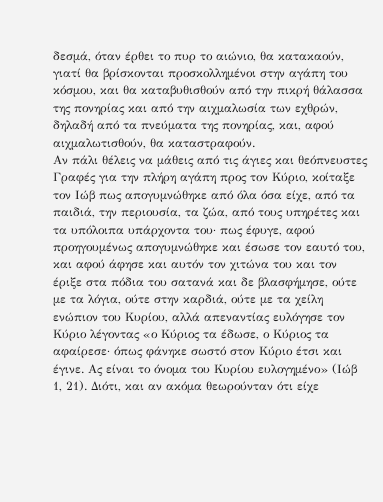δεσμά, όταν έρθει το πυρ το αιώνιο, θα κατακαούν, γιατί θα βρίσκονται προσκολλημένοι στην αγάπη του κόσμου, και θα καταβυθισθούν από την πικρή θάλασσα της πονηρίας και από την αιχμαλωσία των εχθρών, δηλαδή από τα πνεύματα της πονηρίας, και, αφού αιχμαλωτισθούν, θα καταστραφούν.
Αν πάλι θέλεις να μάθεις από τις άγιες και θεόπνευστες Γραφές για την πλήρη αγάπη προς τον Κύριο, κοίταξε τον Ιώβ πως απογυμνώθηκε από όλα όσα είχε, από τα παιδιά, την περιουσία, τα ζώα, από τους υπηρέτες και τα υπόλοιπα υπάρχοντα του· πως έφυγε, αφού προηγουμένως απογυμνώθηκε και έσωσε τον εαυτό του, και αφού άφησε και αυτόν τον χιτώνα του και τον έριξε στα πόδια του σατανά και δε βλασφήμησε, ούτε με τα λόγια, ούτε στην καρδιά, ούτε με τα χείλη ενώπιον του Κυρίου, αλλά απεναντίας ευλόγησε τον Κύριο λέγοντας «ο Κύριος τα έδωσε, ο Κύριος τα αφαίρεσε· όπως φάνηκε σωστό στον Κύριο έτσι και έγινε. Ας είναι το όνομα του Κυρίου ευλογημένο» (Ιώβ 1, 21). Διότι, και αν ακόμα θεωρούνταν ότι είχε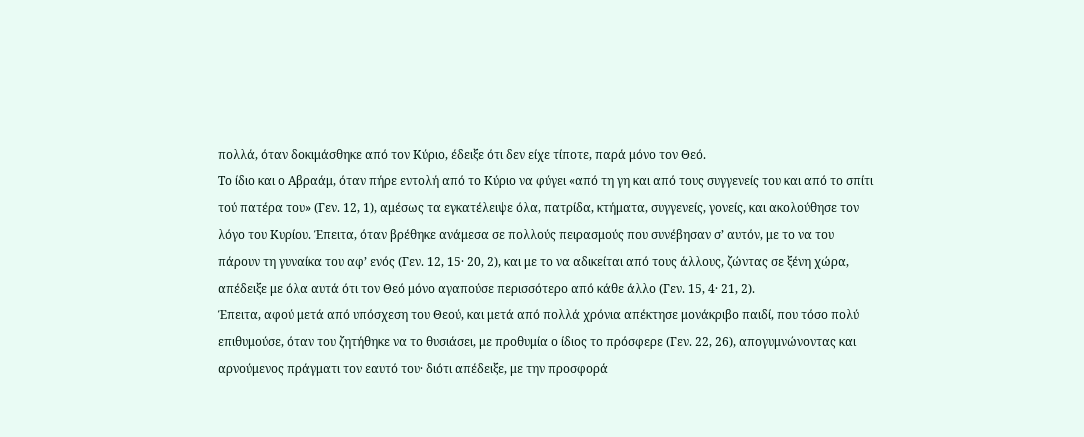πολλά, όταν δοκιμάσθηκε από τον Κύριο, έδειξε ότι δεν είχε τίποτε, παρά μόνο τον Θεό.
Το ίδιο και ο Αβραάμ, όταν πήρε εντολή από το Κύριο να φύγει «από τη γη και από τους συγγενείς του και από το σπίτι τού πατέρα του» (Γεν. 12, 1), αμέσως τα εγκατέλειψε όλα, πατρίδα, κτήματα, συγγενείς, γονείς, και ακολούθησε τον λόγο του Κυρίου. Έπειτα, όταν βρέθηκε ανάμεσα σε πολλούς πειρασμούς που συνέβησαν σ’ αυτόν, με το να του πάρουν τη γυναίκα του αφ’ ενός (Γεν. 12, 15· 20, 2), και με το να αδικείται από τους άλλους, ζώντας σε ξένη χώρα, απέδειξε με όλα αυτά ότι τον Θεό μόνο αγαπούσε περισσότερο από κάθε άλλο (Γεν. 15, 4· 21, 2).
Έπειτα, αφού μετά από υπόσχεση του Θεού, και μετά από πολλά χρόνια απέκτησε μονάκριβο παιδί, που τόσο πολύ επιθυμούσε, όταν του ζητήθηκε να το θυσιάσει, με προθυμία ο ίδιος το πρόσφερε (Γεν. 22, 26), απογυμνώνοντας και αρνούμενος πράγματι τον εαυτό του· διότι απέδειξε, με την προσφορά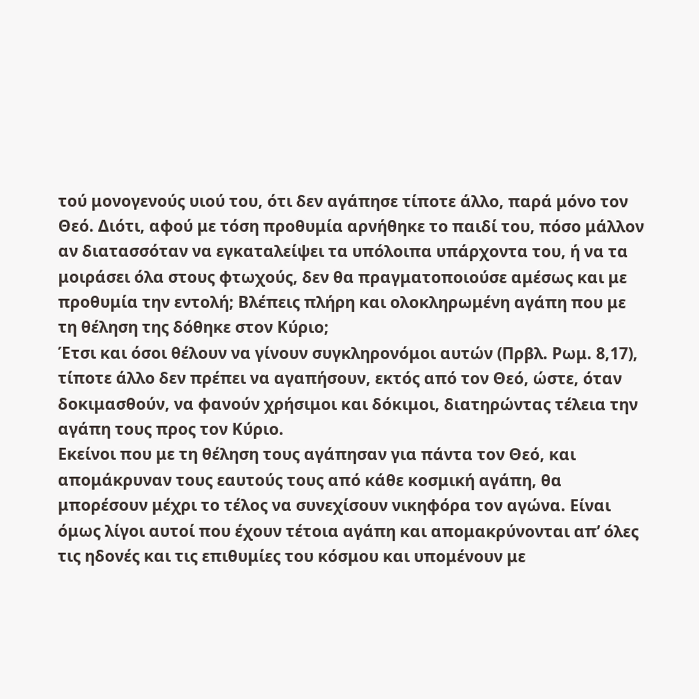τού μονογενούς υιού του, ότι δεν αγάπησε τίποτε άλλο, παρά μόνο τον Θεό. Διότι, αφού με τόση προθυμία αρνήθηκε το παιδί του, πόσο μάλλον αν διατασσόταν να εγκαταλείψει τα υπόλοιπα υπάρχοντα του, ή να τα μοιράσει όλα στους φτωχούς, δεν θα πραγματοποιούσε αμέσως και με προθυμία την εντολή; Βλέπεις πλήρη και ολοκληρωμένη αγάπη που με τη θέληση της δόθηκε στον Κύριο;
Έτσι και όσοι θέλουν να γίνουν συγκληρονόμοι αυτών (Πρβλ. Ρωμ. 8,17), τίποτε άλλο δεν πρέπει να αγαπήσουν, εκτός από τον Θεό, ώστε, όταν δοκιμασθούν, να φανούν χρήσιμοι και δόκιμοι, διατηρώντας τέλεια την αγάπη τους προς τον Κύριο.
Εκείνοι που με τη θέληση τους αγάπησαν για πάντα τον Θεό, και απομάκρυναν τους εαυτούς τους από κάθε κοσμική αγάπη, θα μπορέσουν μέχρι το τέλος να συνεχίσουν νικηφόρα τον αγώνα. Είναι όμως λίγοι αυτοί που έχουν τέτοια αγάπη και απομακρύνονται απ’ όλες τις ηδονές και τις επιθυμίες του κόσμου και υπομένουν με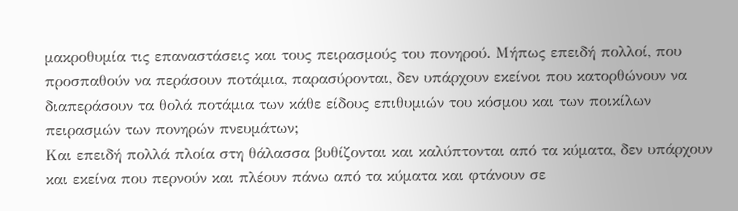μακροθυμία τις επαναστάσεις και τους πειρασμούς του πονηρού. Μήπως επειδή πολλοί, που προσπαθούν να περάσουν ποτάμια, παρασύρονται, δεν υπάρχουν εκείνοι που κατορθώνουν να διαπεράσουν τα θολά ποτάμια των κάθε είδους επιθυμιών του κόσμου και των ποικίλων πειρασμών των πονηρών πνευμάτων;
Και επειδή πολλά πλοία στη θάλασσα βυθίζονται και καλύπτονται από τα κύματα, δεν υπάρχουν και εκείνα που περνούν και πλέουν πάνω από τα κύματα και φτάνουν σε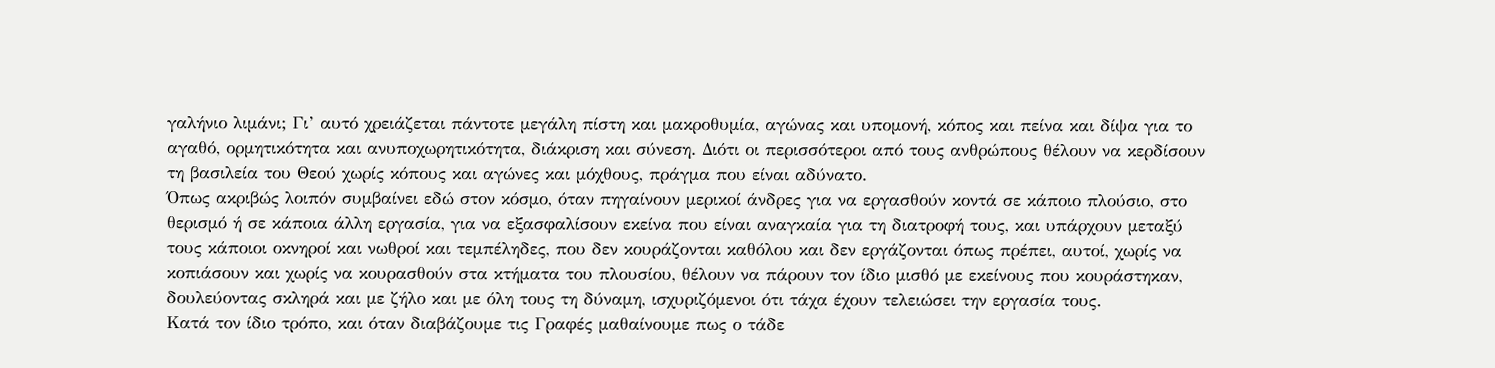γαλήνιο λιμάνι; Γι’ αυτό χρειάζεται πάντοτε μεγάλη πίστη και μακροθυμία, αγώνας και υπομονή, κόπος και πείνα και δίψα για το αγαθό, ορμητικότητα και ανυποχωρητικότητα, διάκριση και σύνεση. Διότι οι περισσότεροι από τους ανθρώπους θέλουν να κερδίσουν τη βασιλεία του Θεού χωρίς κόπους και αγώνες και μόχθους, πράγμα που είναι αδύνατο.
Όπως ακριβώς λοιπόν συμβαίνει εδώ στον κόσμο, όταν πηγαίνουν μερικοί άνδρες για να εργασθούν κοντά σε κάποιο πλούσιο, στο θερισμό ή σε κάποια άλλη εργασία, για να εξασφαλίσουν εκείνα που είναι αναγκαία για τη διατροφή τους, και υπάρχουν μεταξύ τους κάποιοι οκνηροί και νωθροί και τεμπέληδες, που δεν κουράζονται καθόλου και δεν εργάζονται όπως πρέπει, αυτοί, χωρίς να κοπιάσουν και χωρίς να κουρασθούν στα κτήματα του πλουσίου, θέλουν να πάρουν τον ίδιο μισθό με εκείνους που κουράστηκαν, δουλεύοντας σκληρά και με ζήλο και με όλη τους τη δύναμη, ισχυριζόμενοι ότι τάχα έχουν τελειώσει την εργασία τους.
Κατά τον ίδιο τρόπο, και όταν διαβάζουμε τις Γραφές μαθαίνουμε πως ο τάδε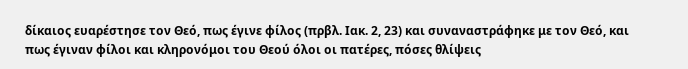δίκαιος ευαρέστησε τον Θεό, πως έγινε φίλος (πρβλ. Ιακ. 2, 23) και συναναστράφηκε με τον Θεό, και πως έγιναν φίλοι και κληρονόμοι του Θεού όλοι οι πατέρες, πόσες θλίψεις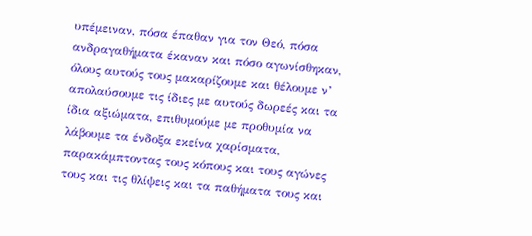υπέμειναν, πόσα έπαθαν για τον Θεό, πόσα ανδραγαθήματα έκαναν και πόσο αγωνίσθηκαν, όλους αυτούς τους μακαρίζουμε και θέλουμε ν’ απολαύσουμε τις ίδιες με αυτούς δωρεές και τα ίδια αξιώματα, επιθυμούμε με προθυμία να λάβουμε τα ένδοξα εκείνα χαρίσματα, παρακάμπτοντας τους κόπους και τους αγώνες τους και τις θλίψεις και τα παθήματα τους και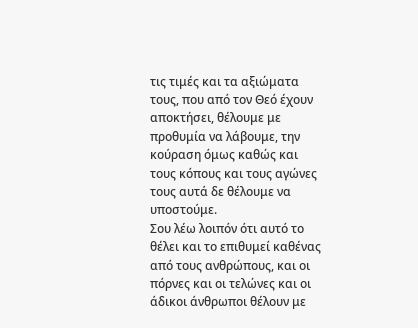τις τιμές και τα αξιώματα τους, που από τον Θεό έχουν αποκτήσει, θέλουμε με προθυμία να λάβουμε, την κούραση όμως καθώς και τους κόπους και τους αγώνες τους αυτά δε θέλουμε να υποστούμε.
Σου λέω λοιπόν ότι αυτό το θέλει και το επιθυμεί καθένας από τους ανθρώπους, και οι πόρνες και οι τελώνες και οι άδικοι άνθρωποι θέλουν με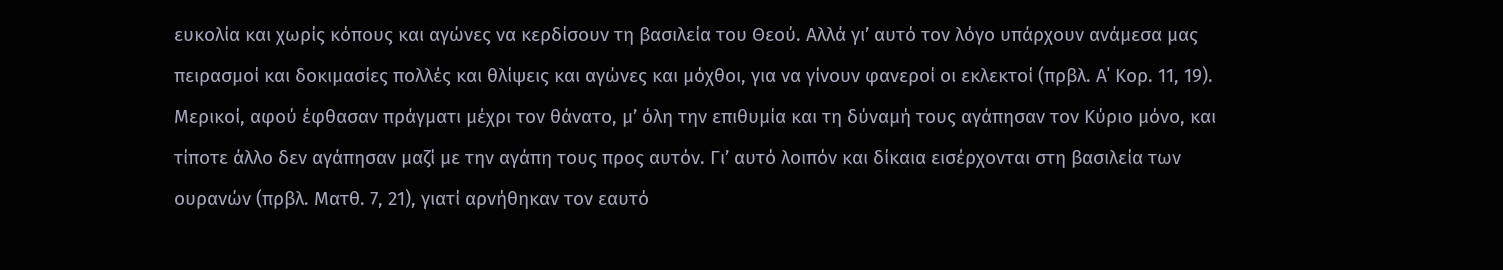ευκολία και χωρίς κόπους και αγώνες να κερδίσουν τη βασιλεία του Θεού. Αλλά γι’ αυτό τον λόγο υπάρχουν ανάμεσα μας πειρασμοί και δοκιμασίες πολλές και θλίψεις και αγώνες και μόχθοι, για να γίνουν φανεροί οι εκλεκτοί (πρβλ. Α΄ Κορ. 11, 19).
Μερικοί, αφού έφθασαν πράγματι μέχρι τον θάνατο, μ’ όλη την επιθυμία και τη δύναμή τους αγάπησαν τον Κύριο μόνο, και τίποτε άλλο δεν αγάπησαν μαζί με την αγάπη τους προς αυτόν. Γι’ αυτό λοιπόν και δίκαια εισέρχονται στη βασιλεία των ουρανών (πρβλ. Ματθ. 7, 21), γιατί αρνήθηκαν τον εαυτό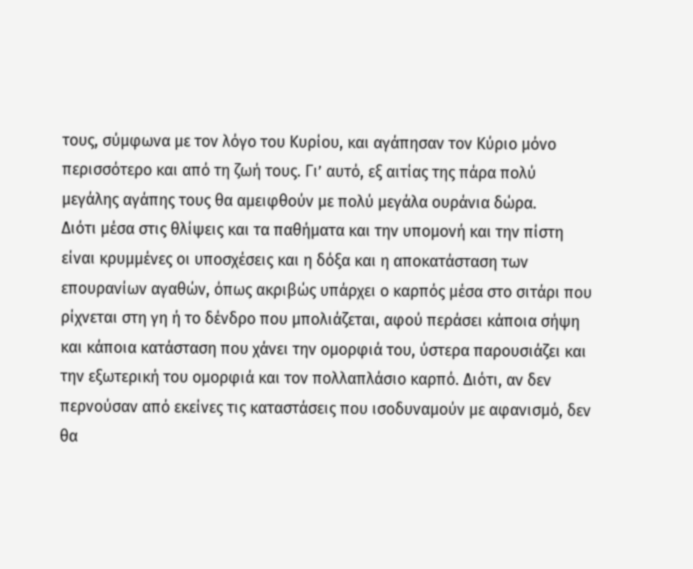τους, σύμφωνα με τον λόγο του Κυρίου, και αγάπησαν τον Κύριο μόνο περισσότερο και από τη ζωή τους. Γι’ αυτό, εξ αιτίας της πάρα πολύ μεγάλης αγάπης τους θα αμειφθούν με πολύ μεγάλα ουράνια δώρα.
Διότι μέσα στις θλίψεις και τα παθήματα και την υπομονή και την πίστη είναι κρυμμένες οι υποσχέσεις και η δόξα και η αποκατάσταση των επουρανίων αγαθών, όπως ακριβώς υπάρχει ο καρπός μέσα στο σιτάρι που ρίχνεται στη γη ή το δένδρο που μπολιάζεται, αφού περάσει κάποια σήψη και κάποια κατάσταση που χάνει την ομορφιά του, ύστερα παρουσιάζει και την εξωτερική του ομορφιά και τον πολλαπλάσιο καρπό. Διότι, αν δεν περνούσαν από εκείνες τις καταστάσεις που ισοδυναμούν με αφανισμό, δεν θα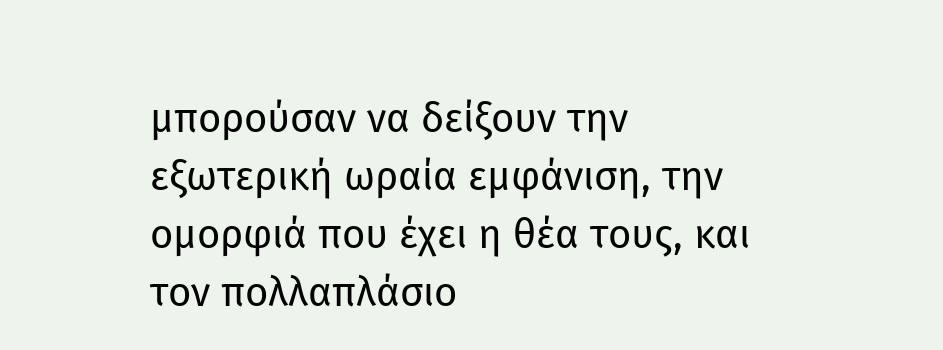μπορούσαν να δείξουν την εξωτερική ωραία εμφάνιση, την ομορφιά που έχει η θέα τους, και τον πολλαπλάσιο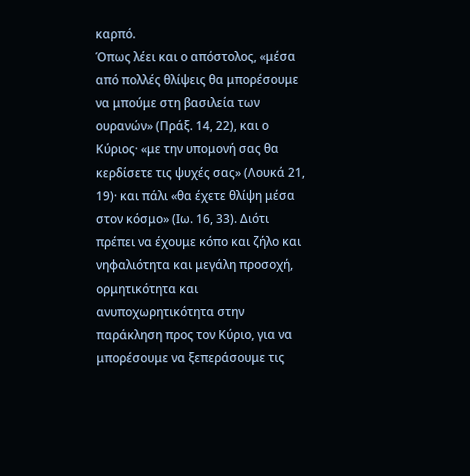καρπό.
Όπως λέει και ο απόστολος, «μέσα από πολλές θλίψεις θα μπορέσουμε να μπούμε στη βασιλεία των ουρανών» (Πράξ. 14, 22), και ο Κύριος· «με την υπομονή σας θα κερδίσετε τις ψυχές σας» (Λουκά 21, 19)· και πάλι «θα έχετε θλίψη μέσα στον κόσμο» (Ιω. 16, 33). Διότι πρέπει να έχουμε κόπο και ζήλο και νηφαλιότητα και μεγάλη προσοχή, ορμητικότητα και ανυποχωρητικότητα στην παράκληση προς τον Κύριο, για να μπορέσουμε να ξεπεράσουμε τις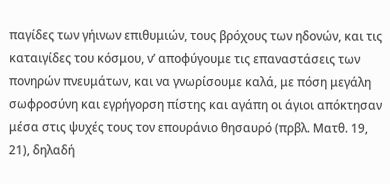παγίδες των γήινων επιθυμιών, τους βρόχους των ηδονών, και τις καταιγίδες του κόσμου, ν’ αποφύγουμε τις επαναστάσεις των πονηρών πνευμάτων, και να γνωρίσουμε καλά, με πόση μεγάλη σωφροσύνη και εγρήγορση πίστης και αγάπη οι άγιοι απόκτησαν μέσα στις ψυχές τους τον επουράνιο θησαυρό (πρβλ. Ματθ. 19, 21), δηλαδή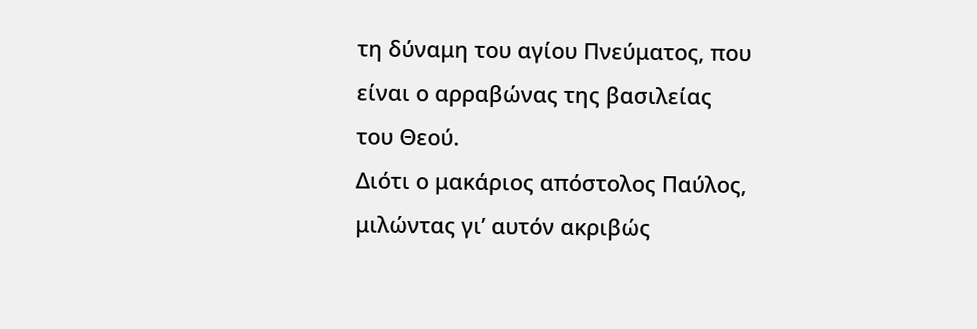τη δύναμη του αγίου Πνεύματος, που είναι ο αρραβώνας της βασιλείας του Θεού.
Διότι ο μακάριος απόστολος Παύλος, μιλώντας γι’ αυτόν ακριβώς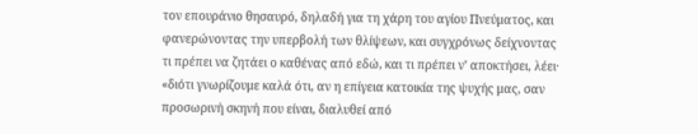τον επουράνιο θησαυρό, δηλαδή για τη χάρη του αγίου Πνεύματος, και φανερώνοντας την υπερβολή των θλίψεων, και συγχρόνως δείχνοντας τι πρέπει να ζητάει ο καθένας από εδώ, και τι πρέπει ν’ αποκτήσει, λέει· «διότι γνωρίζουμε καλά ότι, αν η επίγεια κατοικία της ψυχής μας, σαν προσωρινή σκηνή που είναι, διαλυθεί από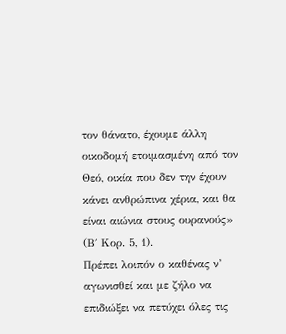τον θάνατο, έχουμε άλλη οικοδομή ετοιμασμένη από τον Θεό, οικία που δεν την έχουν κάνει ανθρώπινα χέρια, και θα είναι αιώνια στους ουρανούς» (Β΄ Κορ. 5, 1).
Πρέπει λοιπόν ο καθένας ν’ αγωνισθεί και με ζήλο να επιδιώξει να πετύχει όλες τις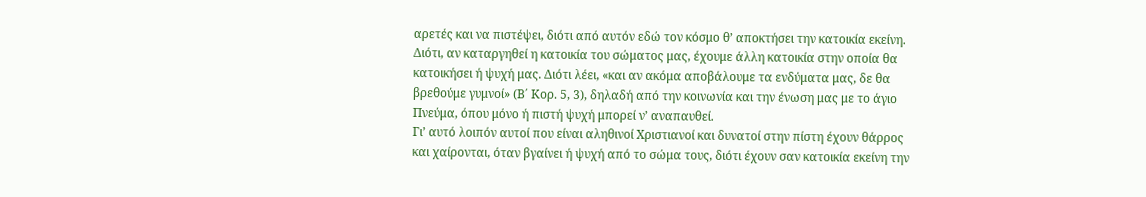αρετές και να πιστέψει, διότι από αυτόν εδώ τον κόσμο θ’ αποκτήσει την κατοικία εκείνη. Διότι, αν καταργηθεί η κατοικία του σώματος μας, έχουμε άλλη κατοικία στην οποία θα κατοικήσει ή ψυχή μας. Διότι λέει, «και αν ακόμα αποβάλουμε τα ενδύματα μας, δε θα βρεθούμε γυμνοί» (Β΄ Κορ. 5, 3), δηλαδή από την κοινωνία και την ένωση μας με το άγιο Πνεύμα, όπου μόνο ή πιστή ψυχή μπορεί ν’ αναπαυθεί.
Γι’ αυτό λοιπόν αυτοί που είναι αληθινοί Χριστιανοί και δυνατοί στην πίστη έχουν θάρρος και χαίρονται, όταν βγαίνει ή ψυχή από το σώμα τους, διότι έχουν σαν κατοικία εκείνη την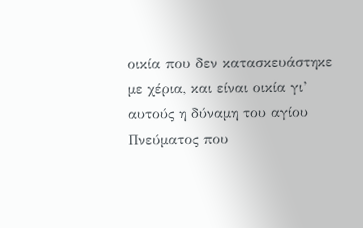οικία που δεν κατασκευάστηκε με χέρια, και είναι οικία γι’ αυτούς η δύναμη του αγίου Πνεύματος που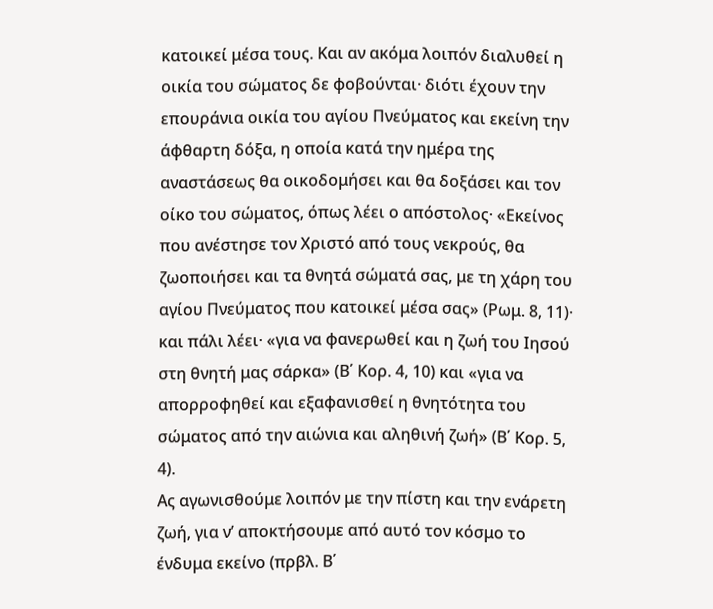κατοικεί μέσα τους. Και αν ακόμα λοιπόν διαλυθεί η οικία του σώματος δε φοβούνται· διότι έχουν την επουράνια οικία του αγίου Πνεύματος και εκείνη την άφθαρτη δόξα, η οποία κατά την ημέρα της αναστάσεως θα οικοδομήσει και θα δοξάσει και τον οίκο του σώματος, όπως λέει ο απόστολος· «Εκείνος που ανέστησε τον Χριστό από τους νεκρούς, θα ζωοποιήσει και τα θνητά σώματά σας, με τη χάρη του αγίου Πνεύματος που κατοικεί μέσα σας» (Ρωμ. 8, 11)· και πάλι λέει· «για να φανερωθεί και η ζωή του Ιησού στη θνητή μας σάρκα» (Β΄ Κορ. 4, 10) και «για να απορροφηθεί και εξαφανισθεί η θνητότητα του σώματος από την αιώνια και αληθινή ζωή» (Β΄ Κορ. 5, 4).
Ας αγωνισθούμε λοιπόν με την πίστη και την ενάρετη ζωή, για ν’ αποκτήσουμε από αυτό τον κόσμο το ένδυμα εκείνο (πρβλ. Β΄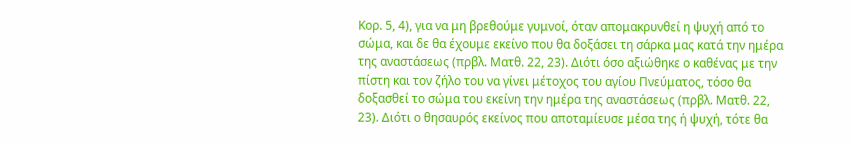Κορ. 5, 4), για να μη βρεθούμε γυμνοί, όταν απομακρυνθεί η ψυχή από το σώμα, και δε θα έχουμε εκείνο που θα δοξάσει τη σάρκα μας κατά την ημέρα της αναστάσεως (πρβλ. Ματθ. 22, 23). Διότι όσο αξιώθηκε ο καθένας με την πίστη και τον ζήλο του να γίνει μέτοχος του αγίου Πνεύματος, τόσο θα δοξασθεί το σώμα του εκείνη την ημέρα της αναστάσεως (πρβλ. Ματθ. 22, 23). Διότι ο θησαυρός εκείνος που αποταμίευσε μέσα της ή ψυχή, τότε θα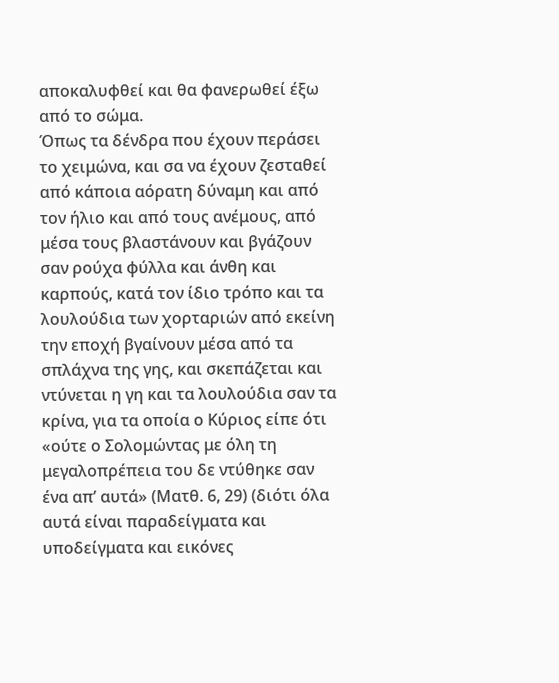αποκαλυφθεί και θα φανερωθεί έξω από το σώμα.
Όπως τα δένδρα που έχουν περάσει το χειμώνα, και σα να έχουν ζεσταθεί από κάποια αόρατη δύναμη και από τον ήλιο και από τους ανέμους, από μέσα τους βλαστάνουν και βγάζουν σαν ρούχα φύλλα και άνθη και καρπούς, κατά τον ίδιο τρόπο και τα λουλούδια των χορταριών από εκείνη την εποχή βγαίνουν μέσα από τα σπλάχνα της γης, και σκεπάζεται και ντύνεται η γη και τα λουλούδια σαν τα κρίνα, για τα οποία ο Κύριος είπε ότι «ούτε ο Σολομώντας με όλη τη μεγαλοπρέπεια του δε ντύθηκε σαν ένα απ’ αυτά» (Ματθ. 6, 29) (διότι όλα αυτά είναι παραδείγματα και υποδείγματα και εικόνες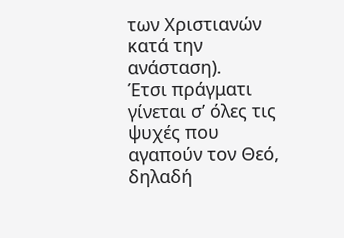των Χριστιανών κατά την ανάσταση).
Έτσι πράγματι γίνεται σ’ όλες τις ψυχές που αγαπούν τον Θεό, δηλαδή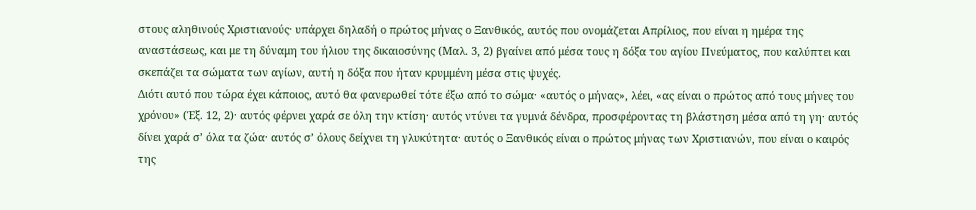στους αληθινούς Χριστιανούς· υπάρχει δηλαδή ο πρώτος μήνας ο Ξανθικός, αυτός που ονομάζεται Απρίλιος, που είναι η ημέρα της αναστάσεως, και με τη δύναμη του ήλιου της δικαιοσύνης (Μαλ. 3, 2) βγαίνει από μέσα τους η δόξα του αγίου Πνεύματος, που καλύπτει και σκεπάζει τα σώματα των αγίων, αυτή η δόξα που ήταν κρυμμένη μέσα στις ψυχές.
Διότι αυτό που τώρα έχει κάποιος, αυτό θα φανερωθεί τότε έξω από το σώμα· «αυτός ο μήνας», λέει, «ας είναι ο πρώτος από τους μήνες του χρόνου» (Έξ. 12, 2)· αυτός φέρνει χαρά σε όλη την κτίση· αυτός ντύνει τα γυμνά δένδρα, προσφέροντας τη βλάστηση μέσα από τη γη· αυτός δίνει χαρά σ’ όλα τα ζώα· αυτός σ’ όλους δείχνει τη γλυκύτητα· αυτός ο Ξανθικός είναι ο πρώτος μήνας των Χριστιανών, που είναι ο καιρός της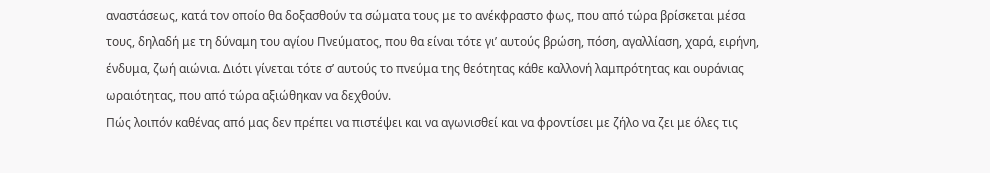αναστάσεως, κατά τον οποίο θα δοξασθούν τα σώματα τους με το ανέκφραστο φως, που από τώρα βρίσκεται μέσα τους, δηλαδή με τη δύναμη του αγίου Πνεύματος, που θα είναι τότε γι’ αυτούς βρώση, πόση, αγαλλίαση, χαρά, ειρήνη, ένδυμα, ζωή αιώνια. Διότι γίνεται τότε σ’ αυτούς το πνεύμα της θεότητας κάθε καλλονή λαμπρότητας και ουράνιας ωραιότητας, που από τώρα αξιώθηκαν να δεχθούν.
Πώς λοιπόν καθένας από μας δεν πρέπει να πιστέψει και να αγωνισθεί και να φροντίσει με ζήλο να ζει με όλες τις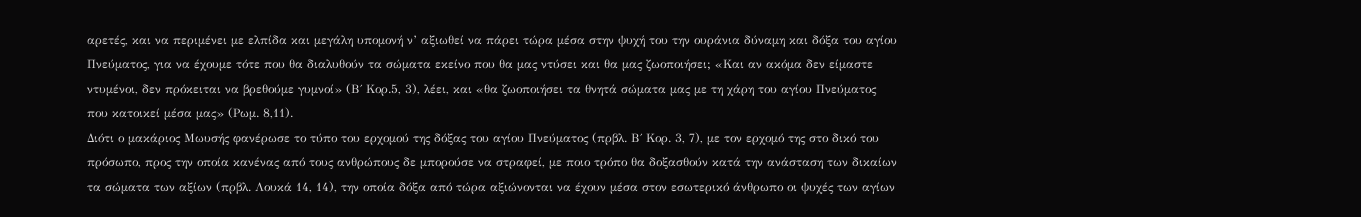αρετές, και να περιμένει με ελπίδα και μεγάλη υπομονή ν’ αξιωθεί να πάρει τώρα μέσα στην ψυχή του την ουράνια δύναμη και δόξα του αγίου Πνεύματος, για να έχουμε τότε που θα διαλυθούν τα σώματα εκείνο που θα μας ντύσει και θα μας ζωοποιήσει; «Και αν ακόμα δεν είμαστε ντυμένοι, δεν πρόκειται να βρεθούμε γυμνοί» (Β΄ Κορ.5, 3), λέει, και «θα ζωοποιήσει τα θνητά σώματα μας με τη χάρη του αγίου Πνεύματος που κατοικεί μέσα μας» (Ρωμ. 8,11).
Διότι ο μακάριος Μωυσής φανέρωσε το τύπο του ερχομού της δόξας του αγίου Πνεύματος (πρβλ. Β΄ Κορ. 3, 7), με τον ερχομό της στο δικό του πρόσωπο, προς την οποία κανένας από τους ανθρώπους δε μπορούσε να στραφεί, με ποιο τρόπο θα δοξασθούν κατά την ανάσταση των δικαίων τα σώματα των αξίων (πρβλ. Λουκά 14, 14), την οποία δόξα από τώρα αξιώνονται να έχουν μέσα στον εσωτερικό άνθρωπο οι ψυχές των αγίων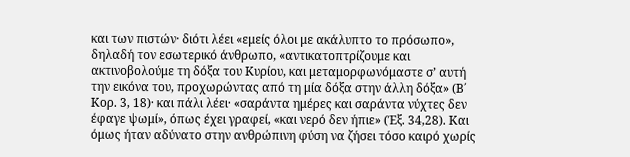και των πιστών· διότι λέει «εμείς όλοι με ακάλυπτο το πρόσωπο», δηλαδή τον εσωτερικό άνθρωπο, «αντικατοπτρίζουμε και ακτινοβολούμε τη δόξα του Κυρίου, και μεταμορφωνόμαστε σ’ αυτή την εικόνα του, προχωρώντας από τη μία δόξα στην άλλη δόξα» (Β΄ Κορ. 3, 18)· και πάλι λέει· «σαράντα ημέρες και σαράντα νύχτες δεν έφαγε ψωμί», όπως έχει γραφεί, «και νερό δεν ήπιε» (Έξ. 34,28). Και όμως ήταν αδύνατο στην ανθρώπινη φύση να ζήσει τόσο καιρό χωρίς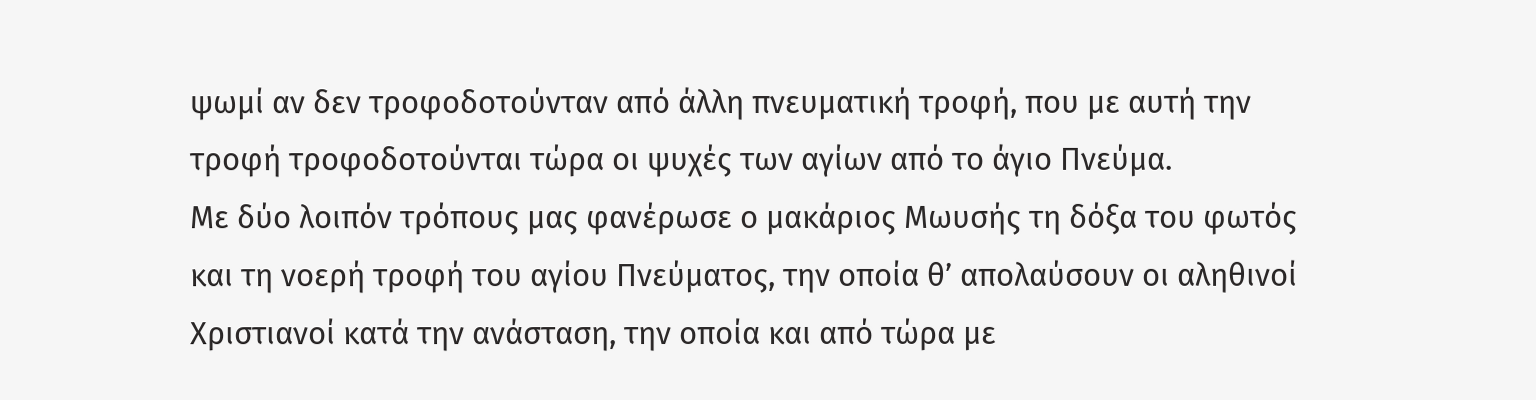ψωμί αν δεν τροφοδοτούνταν από άλλη πνευματική τροφή, που με αυτή την τροφή τροφοδοτούνται τώρα οι ψυχές των αγίων από το άγιο Πνεύμα.
Με δύο λοιπόν τρόπους μας φανέρωσε ο μακάριος Μωυσής τη δόξα του φωτός και τη νοερή τροφή του αγίου Πνεύματος, την οποία θ’ απολαύσουν οι αληθινοί Χριστιανοί κατά την ανάσταση, την οποία και από τώρα με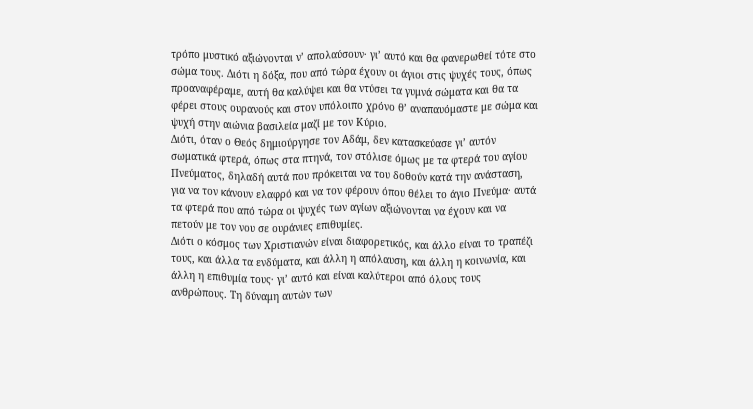τρόπο μυστικό αξιώνονται ν’ απολαύσουν· γι’ αυτό και θα φανερωθεί τότε στο σώμα τους. Διότι η δόξα, που από τώρα έχουν οι άγιοι στις ψυχές τους, όπως προαναφέραμε, αυτή θα καλύψει και θα ντύσει τα γυμνά σώματα και θα τα φέρει στους ουρανούς και στον υπόλοιπο χρόνο θ’ αναπαυόμαστε με σώμα και ψυχή στην αιώνια βασιλεία μαζί με τον Κύριο.
Διότι, όταν ο Θεός δημιούργησε τον Αδάμ, δεν κατασκεύασε γι’ αυτόν σωματικά φτερά, όπως στα πτηνά, τον στόλισε όμως με τα φτερά του αγίου Πνεύματος, δηλαδή αυτά που πρόκειται να του δοθούν κατά την ανάσταση, για να τον κάνουν ελαφρό και να τον φέρουν όπου θέλει το άγιο Πνεύμα· αυτά τα φτερά που από τώρα οι ψυχές των αγίων αξιώνονται να έχουν και να πετούν με τον νου σε ουράνιες επιθυμίες.
Διότι ο κόσμος των Χριστιανών είναι διαφορετικός, και άλλο είναι το τραπέζι τους, και άλλα τα ενδύματα, και άλλη η απόλαυση, και άλλη η κοινωνία, και άλλη η επιθυμία τους· γι’ αυτό και είναι καλύτεροι από όλους τους ανθρώπους. Τη δύναμη αυτών των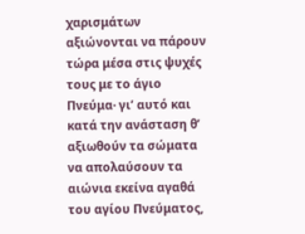χαρισμάτων αξιώνονται να πάρουν τώρα μέσα στις ψυχές τους με το άγιο Πνεύμα· γι’ αυτό και κατά την ανάσταση θ’ αξιωθούν τα σώματα να απολαύσουν τα αιώνια εκείνα αγαθά του αγίου Πνεύματος,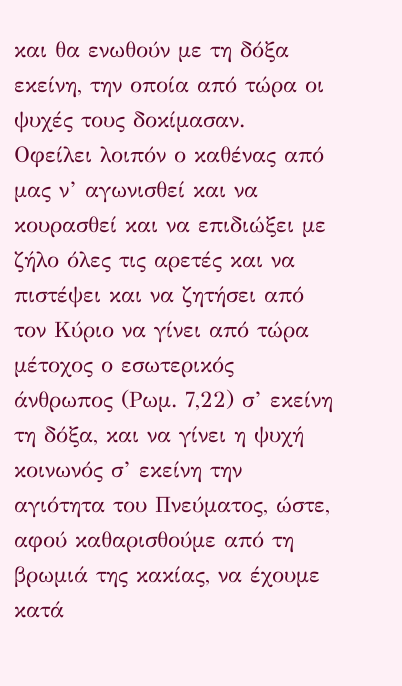και θα ενωθούν με τη δόξα εκείνη, την οποία από τώρα οι ψυχές τους δοκίμασαν.
Οφείλει λοιπόν ο καθένας από μας ν’ αγωνισθεί και να κουρασθεί και να επιδιώξει με ζήλο όλες τις αρετές και να πιστέψει και να ζητήσει από τον Κύριο να γίνει από τώρα μέτοχος ο εσωτερικός άνθρωπος (Ρωμ. 7,22) σ’ εκείνη τη δόξα, και να γίνει η ψυχή κοινωνός σ’ εκείνη την αγιότητα του Πνεύματος, ώστε, αφού καθαρισθούμε από τη βρωμιά της κακίας, να έχουμε κατά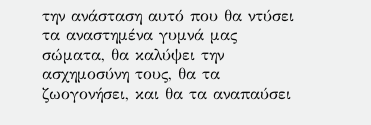την ανάσταση αυτό που θα ντύσει τα αναστημένα γυμνά μας σώματα, θα καλύψει την ασχημοσύνη τους, θα τα ζωογονήσει, και θα τα αναπαύσει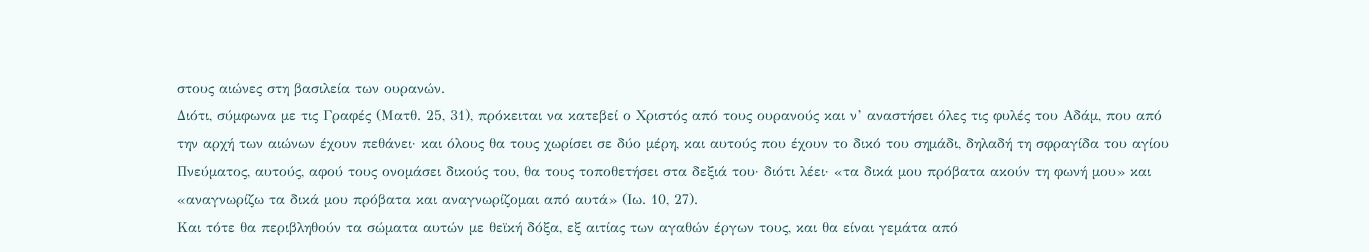στους αιώνες στη βασιλεία των ουρανών.
Διότι, σύμφωνα με τις Γραφές (Ματθ. 25, 31), πρόκειται να κατεβεί ο Χριστός από τους ουρανούς και ν’ αναστήσει όλες τις φυλές του Αδάμ, που από την αρχή των αιώνων έχουν πεθάνει· και όλους θα τους χωρίσει σε δύο μέρη, και αυτούς που έχουν το δικό του σημάδι, δηλαδή τη σφραγίδα του αγίου Πνεύματος, αυτούς, αφού τους ονομάσει δικούς του, θα τους τοποθετήσει στα δεξιά του· διότι λέει· «τα δικά μου πρόβατα ακούν τη φωνή μου» και «αναγνωρίζω τα δικά μου πρόβατα και αναγνωρίζομαι από αυτά» (Ιω. 10, 27).
Και τότε θα περιβληθούν τα σώματα αυτών με θεϊκή δόξα, εξ αιτίας των αγαθών έργων τους, και θα είναι γεμάτα από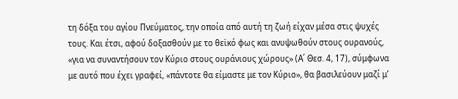τη δόξα του αγίου Πνεύματος, την οποία από αυτή τη ζωή είχαν μέσα στις ψυχές τους. Και έτσι, αφού δοξασθούν με το θεϊκό φως και ανυψωθούν στους ουρανούς, «για να συναντήσουν τον Κύριο στους ουράνιους χώρους» (Α΄ Θεσ. 4, 17), σύμφωνα με αυτό που έχει γραφεί, «πάντοτε θα είμαστε με τον Κύριο», θα βασιλεύουν μαζί μ’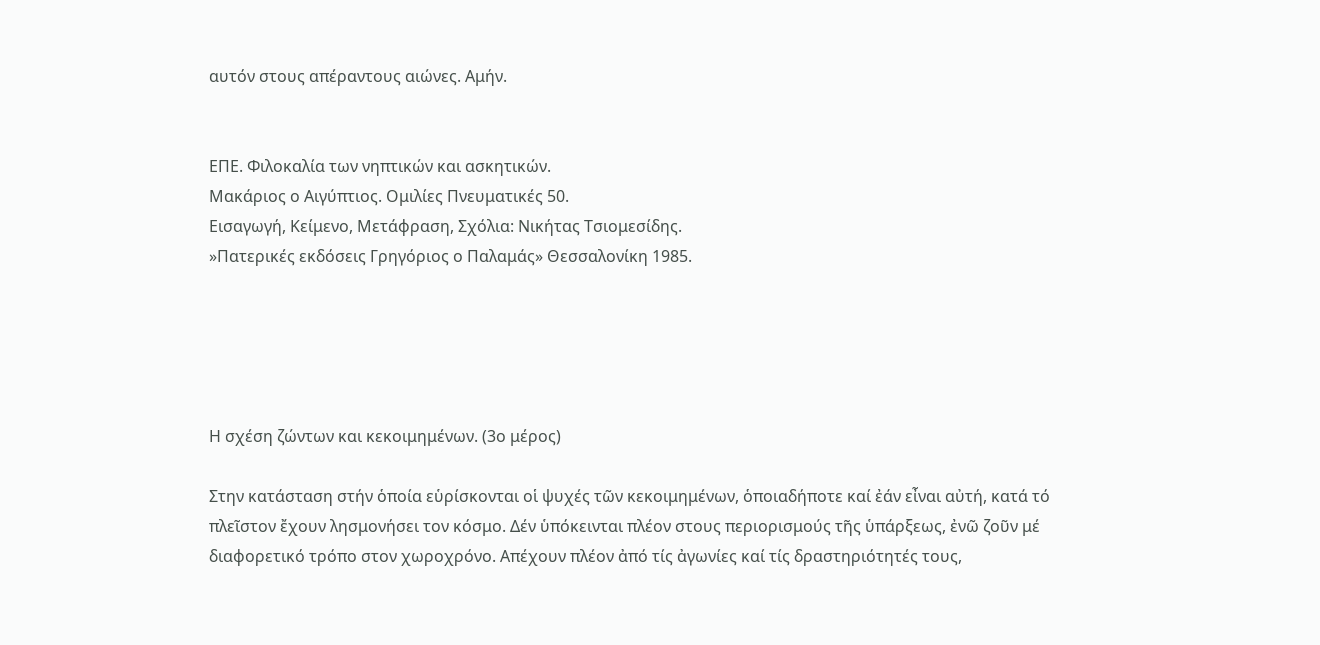αυτόν στους απέραντους αιώνες. Αμήν.


ΕΠΕ. Φιλοκαλία των νηπτικών και ασκητικών.
Μακάριος ο Αιγύπτιος. Ομιλίες Πνευματικές 50.
Εισαγωγή, Κείμενο, Μετάφραση, Σχόλια: Νικήτας Τσιομεσίδης.
»Πατερικές εκδόσεις Γρηγόριος ο Παλαμάς» Θεσσαλονίκη 1985.





Η σχέση ζώντων και κεκοιμημένων. (3ο μέρος)

Στην κατάσταση στήν ὁποία εὑρίσκονται οἱ ψυχές τῶν κεκοιμημένων, ὁποιαδήποτε καί ἐάν εἶναι αὐτή, κατά τό πλεῖστον ἔχουν λησμονήσει τον κόσμο. Δέν ὑπόκεινται πλέον στους περιορισμούς τῆς ὑπάρξεως, ἐνῶ ζοῦν μέ διαφορετικό τρόπο στον χωροχρόνο. Απέχουν πλέον ἀπό τίς ἀγωνίες καί τίς δραστηριότητές τους,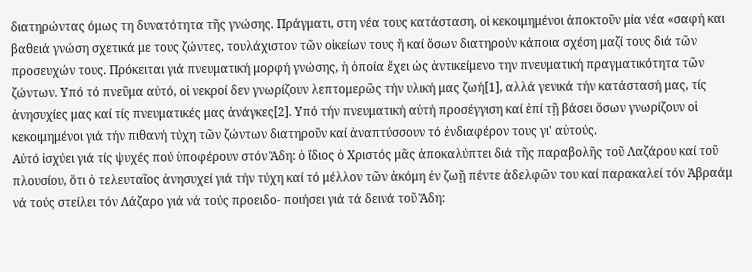διατηρώντας όμως τη δυνατότητα τῆς γνώσης. Πράγματι, στη νέα τους κατάσταση, οἱ κεκοιμημένοι ἀποκτοῦν μία νέα «σαφή και βαθειά γνώση σχετικά με τους ζώντες, τουλάχιστον τῶν οἰκείων τους ἤ καί ὅσων διατηρούν κάποια σχέση μαζί τους διά τῶν προσευχών τους. Πρόκειται γιά πνευματική μορφή γνώσης, ἡ ὁποία ἔχει ὡς ἀντικείμενο την πνευματική πραγματικότητα τῶν ζώντων. Υπό τό πνεῦμα αὐτό, οἱ νεκροί δεν γνωρίζουν λεπτομερῶς τήν υλική μας ζωή[1], αλλά γενικά τήν κατάστασή μας, τίς ἀνησυχίες μας καί τίς πνευματικές μας ἀνάγκες[2]. Υπό τήν πνευματική αὐτή προσέγγιση καί ἐπί τῇ βάσει ὅσων γνωρίζουν οἱ κεκοιμημένοι γιά τήν πιθανή τύχη τῶν ζώντων διατηροῦν καί ἀναπτύσσουν τό ἐνδιαφέρον τους γι' αὐτούς.
Αὐτό ἰσχύει γιά τίς ψυχές πού ὑποφέρουν στόν Ἅδη: ὁ ἴδιος ὁ Χριστός μᾶς ἀποκαλύπτει διά τῆς παραβολῆς τοῦ Λαζάρου καί τοῦ πλουσίου, ὅτι ὁ τελευταῖος ἀνησυχεί γιά τήν τύχη καί τό μέλλον τῶν ἀκόμη ἐν ζωῇ πέντε ἀδελφῶν του καί παρακαλεί τόν Ἀβραάμ νά τούς στείλει τόν Λάζαρο γιά νά τούς προειδο- ποιήσει γιά τά δεινά τοῦ Ἅδη: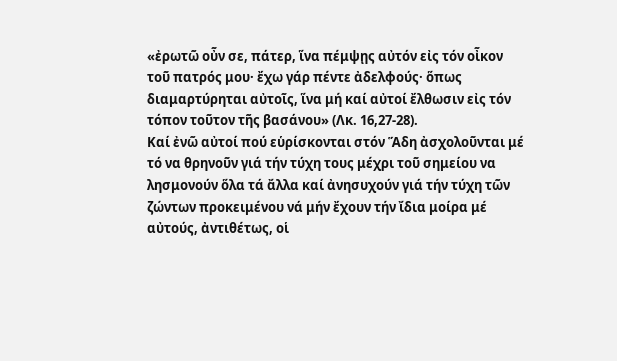«ἐρωτῶ οὖν σε, πάτερ, ἵνα πέμψῃς αὐτόν εἰς τόν οἶκον τοῦ πατρός μου· ἔχω γάρ πέντε ἀδελφούς· ὅπως διαμαρτύρηται αὐτοῖς, ἵνα μή καί αὐτοί ἔλθωσιν εἰς τόν τόπον τοῦτον τῆς βασάνου» (Λκ. 16,27-28).
Καί ἐνῶ αὐτοί πού εὑρίσκονται στόν Ἅδη ἀσχολοῦνται μέ τό να θρηνοῦν γιά τήν τύχη τους μέχρι τοῦ σημείου να λησμονούν ὅλα τά ἄλλα καί ἀνησυχούν γιά τήν τύχη τῶν ζώντων προκειμένου νά μήν ἔχουν τήν ἴδια μοίρα μέ αὐτούς, ἀντιθέτως, οἱ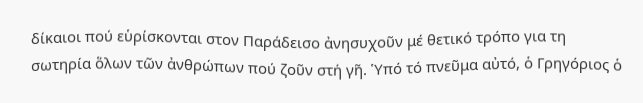δίκαιοι πού εὑρίσκονται στον Παράδεισο ἀνησυχοῦν μέ θετικό τρόπο για τη σωτηρία ὅλων τῶν ἀνθρώπων πού ζοῦν στή γῆ. Ὑπό τό πνεῦμα αὐτό, ὁ Γρηγόριος ὁ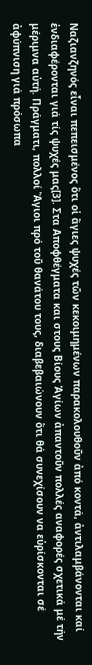Ναζιανζηνός εἶναι πεπεισμένος ὅτι οἱ ἅγιες ψυχές τῶν κεκοιμημένων παρακολουθοῦν ἀπό κοντά, ἀντιλαμβάνονται καί ἐνδιαφέρονται γιά τίς ψυχές μας[3]. Στα Αποφθέγματα και στους Βίους Ἁγίων ἀπαντοῦν πολλές αναφορές σχετικά μέ τήν μέριμνα αὐτή. Πράγματι, πολλοί Ἅγιοι πρό τοῦ θανάτου τους, διαβεβαιώνουν ὅτι θά συνεχίσουν να εὑρίσκονται σέ ἀφύπνιση γιά πρόσωπα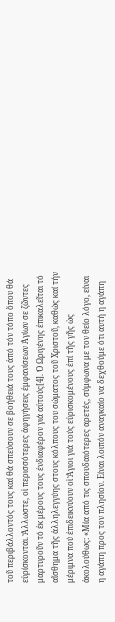τοῦ περιβάλλοντός τους καί θά σπεύσουν σε βοήθειά τους ἀπό τόν τόπο ὅπου θά εὑρίσκονται. Ἄλλωστε, οἱ περισσότερες ἀφηγήσεις ἐμφανίσεων Ἁγίων σε ζῶντες μαρτυροῦν τό ἐκ μέρους τους ἐνδιαφέρον γιά αὐτούς[4]. Ὁ Ωριγένης ἐπικαλεῖται τό αἴσθημα τῆς ἀλληλεγγύης στους κόλπους του σώματος τοῦ Χριστοῦ, καθώς καί τήν μέριμνα πού ἐπιδεικνύουν οἱ Ἅγιοι γιά τούς εὑρισκομένους ἐπί τῆς γῆς ὡς ἀκολούθως: «Μία από τις σπουδαιότερες αρετές, σύμφωνα με τον θείο λόγο, είναι η αγάπη προς τον πλησίον. Είναι λοιπόν αναγκαίο να δεχθούμε ότι αυτή η αγάπη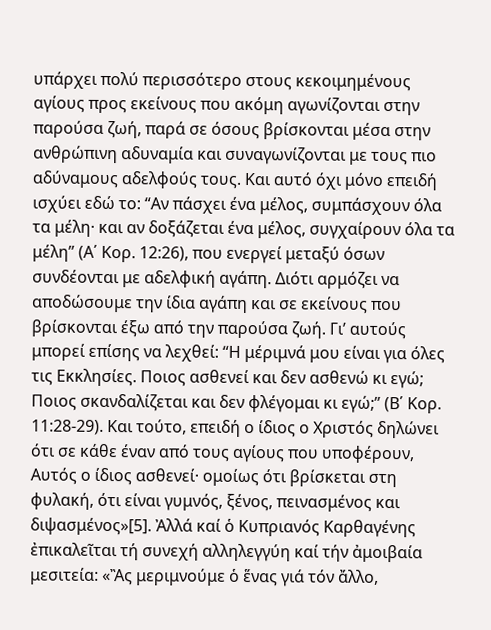υπάρχει πολύ περισσότερο στους κεκοιμημένους αγίους προς εκείνους που ακόμη αγωνίζονται στην παρούσα ζωή, παρά σε όσους βρίσκονται μέσα στην ανθρώπινη αδυναμία και συναγωνίζονται με τους πιο αδύναμους αδελφούς τους. Και αυτό όχι μόνο επειδή ισχύει εδώ το: “Αν πάσχει ένα μέλος, συμπάσχουν όλα τα μέλη· και αν δοξάζεται ένα μέλος, συγχαίρουν όλα τα μέλη” (Α΄ Κορ. 12:26), που ενεργεί μεταξύ όσων συνδέονται με αδελφική αγάπη. Διότι αρμόζει να αποδώσουμε την ίδια αγάπη και σε εκείνους που βρίσκονται έξω από την παρούσα ζωή. Γι’ αυτούς μπορεί επίσης να λεχθεί: “Η μέριμνά μου είναι για όλες τις Εκκλησίες. Ποιος ασθενεί και δεν ασθενώ κι εγώ; Ποιος σκανδαλίζεται και δεν φλέγομαι κι εγώ;” (Β΄ Κορ. 11:28-29). Και τούτο, επειδή ο ίδιος ο Χριστός δηλώνει ότι σε κάθε έναν από τους αγίους που υποφέρουν, Αυτός ο ίδιος ασθενεί· ομοίως ότι βρίσκεται στη φυλακή, ότι είναι γυμνός, ξένος, πεινασμένος και διψασμένος»[5]. Ἀλλά καί ὁ Κυπριανός Καρθαγένης ἐπικαλεῖται τή συνεχή αλληλεγγύη καί τήν ἀμοιβαία μεσιτεία: «Ἂς μεριμνούμε ὁ ἕνας γιά τόν ἄλλο,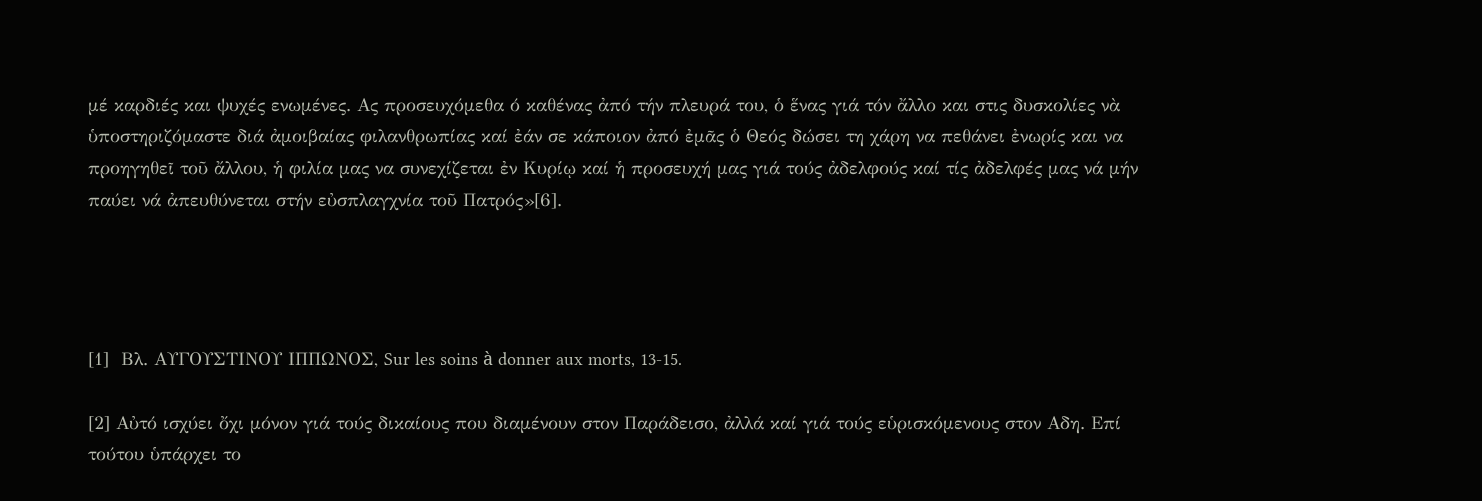μέ καρδιές και ψυχές ενωμένες. Ας προσευχόμεθα ό καθένας ἀπό τήν πλευρά του, ὁ ἕνας γιά τόν ἄλλο και στις δυσκολίες νὰ ὑποστηριζόμαστε διά ἀμοιβαίας φιλανθρωπίας καί ἐάν σε κάποιον ἀπό ἐμᾶς ὁ Θεός δώσει τη χάρη να πεθάνει ἐνωρίς και να προηγηθεῖ τοῦ ἄλλου, ἡ φιλία μας να συνεχίζεται ἐν Κυρίῳ καί ἡ προσευχή μας γιά τούς ἀδελφούς καί τίς ἀδελφές μας νά μήν παύει νά ἀπευθύνεται στήν εὐσπλαγχνία τοῦ Πατρός»[6].




[1]  Βλ. ΑΥΓΟΥΣΤΙΝΟΥ ΙΠΠΩΝΟΣ, Sur les soins à donner aux morts, 13-15.

[2] Αὐτό ισχύει ὄχι μόνον γιά τούς δικαίους που διαμένουν στον Παράδεισο, ἀλλά καί γιά τούς εὑρισκόμενους στον Αδη. Επί τούτου ὑπάρχει το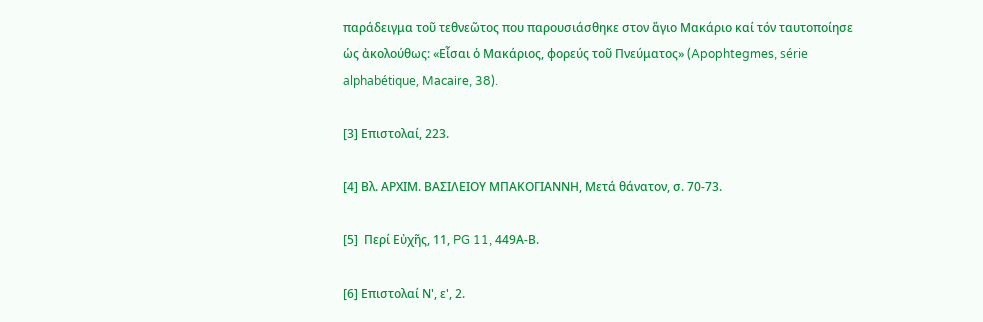παράδειγμα τοῦ τεθνεῶτος που παρουσιάσθηκε στον ἅγιο Μακάριο καί τόν ταυτοποίησε ὡς ἀκολούθως: «Εἶσαι ὁ Μακάριος, φορεύς τοῦ Πνεύματος» (Apophtegmes, série alphabétique, Macaire, 38).

[3] Επιστολαί, 223.

[4] Βλ. ΑΡΧΙΜ. ΒΑΣΙΛΕΙΟΥ ΜΠΑΚΟΓΙΑΝΝΗ, Μετά θάνατον, σ. 70-73.

[5]  Περί Εὐχῆς, 11, PG 11, 449Α-Β.

[6] Επιστολαί Ν', ε', 2.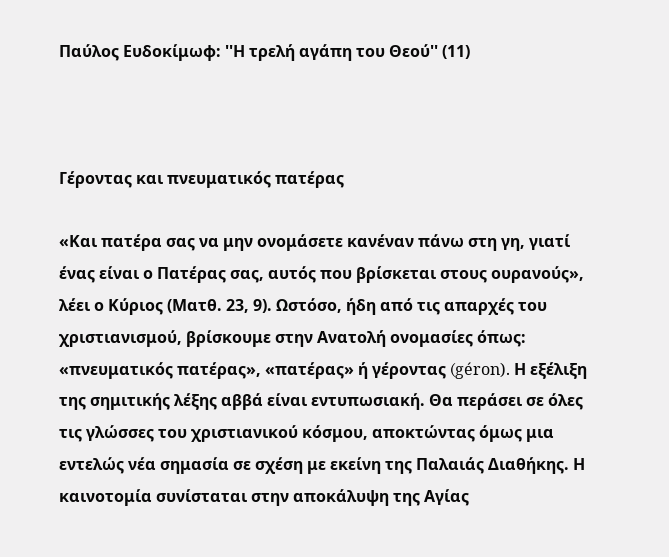Παύλος Ευδοκίμωφ: ''Η τρελή αγάπη του Θεού'' (11)



Γέροντας και πνευματικός πατέρας

«Και πατέρα σας να μην ονομάσετε κανέναν πάνω στη γη, γιατί ένας είναι ο Πατέρας σας, αυτός που βρίσκεται στους ουρανούς», λέει ο Κύριος (Ματθ. 23, 9). Ωστόσο, ήδη από τις απαρχές του χριστιανισμού, βρίσκουμε στην Ανατολή ονομασίες όπως: «πνευματικός πατέρας», «πατέρας» ή γέροντας (géron). Η εξέλιξη της σημιτικής λέξης αββά είναι εντυπωσιακή. Θα περάσει σε όλες τις γλώσσες του χριστιανικού κόσμου, αποκτώντας όμως μια εντελώς νέα σημασία σε σχέση με εκείνη της Παλαιάς Διαθήκης. Η καινοτομία συνίσταται στην αποκάλυψη της Αγίας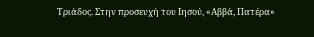Τριάδος. Στην προσευχή του Ιησού, «Αββά, Πατέρα»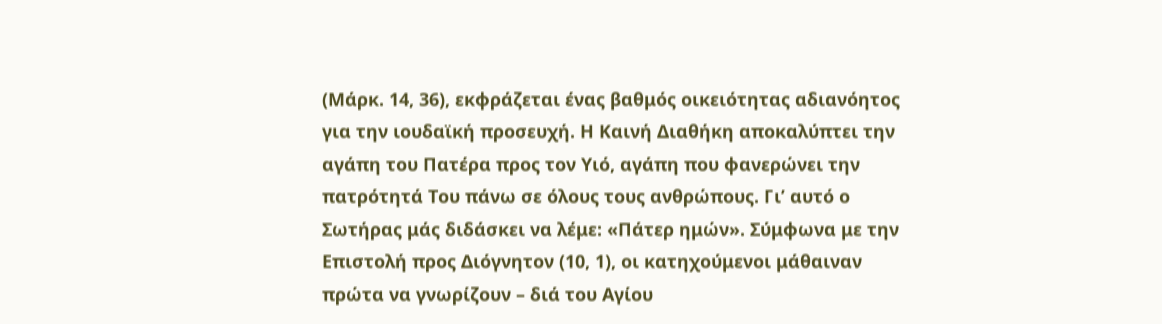(Μάρκ. 14, 36), εκφράζεται ένας βαθμός οικειότητας αδιανόητος για την ιουδαϊκή προσευχή. Η Καινή Διαθήκη αποκαλύπτει την αγάπη του Πατέρα προς τον Υιό, αγάπη που φανερώνει την πατρότητά Του πάνω σε όλους τους ανθρώπους. Γι’ αυτό ο Σωτήρας μάς διδάσκει να λέμε: «Πάτερ ημών». Σύμφωνα με την Επιστολή προς Διόγνητον (10, 1), οι κατηχούμενοι μάθαιναν πρώτα να γνωρίζουν – διά του Αγίου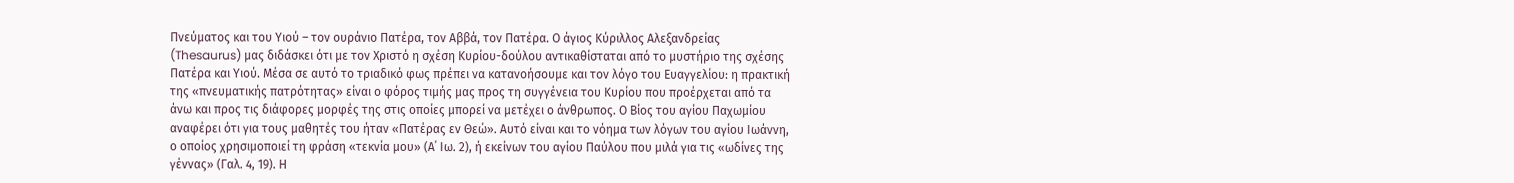Πνεύματος και του Υιού – τον ουράνιο Πατέρα, τον Αββά, τον Πατέρα. Ο άγιος Κύριλλος Αλεξανδρείας (Thesaurus) μας διδάσκει ότι με τον Χριστό η σχέση Κυρίου-δούλου αντικαθίσταται από το μυστήριο της σχέσης Πατέρα και Υιού. Μέσα σε αυτό το τριαδικό φως πρέπει να κατανοήσουμε και τον λόγο του Ευαγγελίου: η πρακτική της «πνευματικής πατρότητας» είναι ο φόρος τιμής μας προς τη συγγένεια του Κυρίου που προέρχεται από τα άνω και προς τις διάφορες μορφές της στις οποίες μπορεί να μετέχει ο άνθρωπος. Ο Βίος του αγίου Παχωμίου αναφέρει ότι για τους μαθητές του ήταν «Πατέρας εν Θεώ». Αυτό είναι και το νόημα των λόγων του αγίου Ιωάννη, ο οποίος χρησιμοποιεί τη φράση «τεκνία μου» (Α΄ Ιω. 2), ή εκείνων του αγίου Παύλου που μιλά για τις «ωδίνες της γέννας» (Γαλ. 4, 19). Η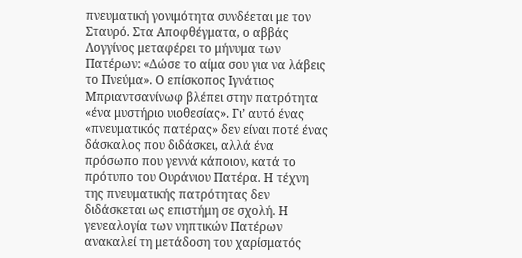πνευματική γονιμότητα συνδέεται με τον Σταυρό. Στα Αποφθέγματα, ο αββάς Λογγίνος μεταφέρει το μήνυμα των Πατέρων: «Δώσε το αίμα σου για να λάβεις το Πνεύμα». Ο επίσκοπος Ιγνάτιος Μπριαντσανίνωφ βλέπει στην πατρότητα «ένα μυστήριο υιοθεσίας». Γι’ αυτό ένας «πνευματικός πατέρας» δεν είναι ποτέ ένας δάσκαλος που διδάσκει, αλλά ένα πρόσωπο που γεννά κάποιον, κατά το πρότυπο του Ουράνιου Πατέρα. Η τέχνη της πνευματικής πατρότητας δεν διδάσκεται ως επιστήμη σε σχολή. Η γενεαλογία των νηπτικών Πατέρων ανακαλεί τη μετάδοση του χαρίσματός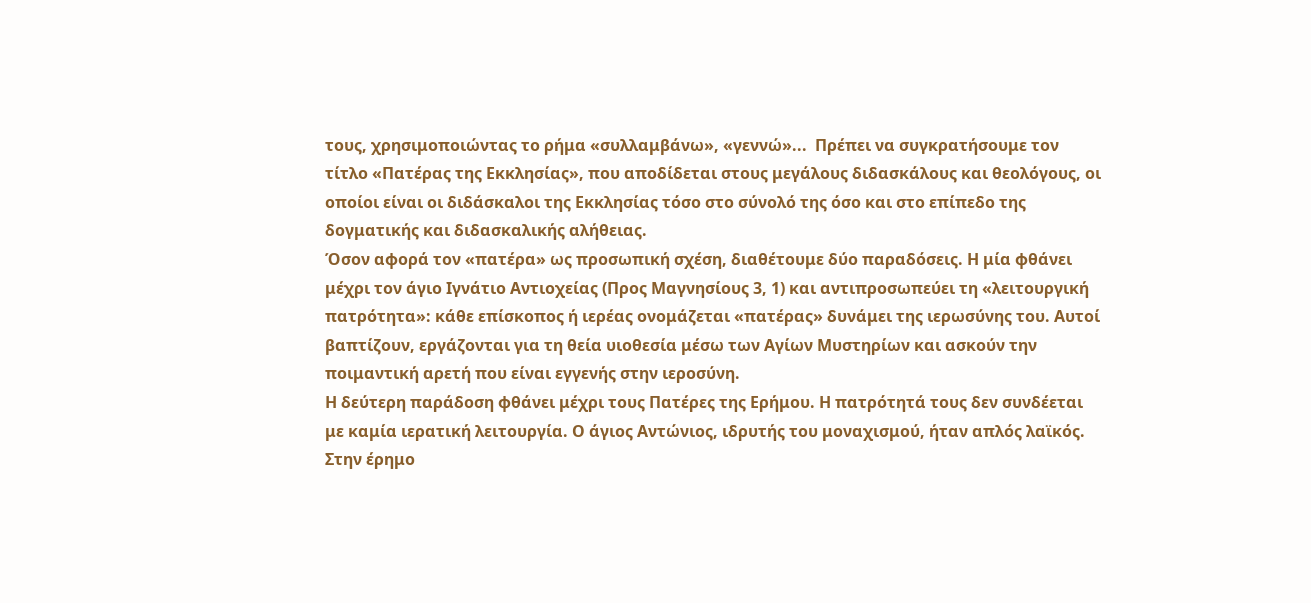τους, χρησιμοποιώντας το ρήμα «συλλαμβάνω», «γεννώ»...  Πρέπει να συγκρατήσουμε τον τίτλο «Πατέρας της Εκκλησίας», που αποδίδεται στους μεγάλους διδασκάλους και θεολόγους, οι οποίοι είναι οι διδάσκαλοι της Εκκλησίας τόσο στο σύνολό της όσο και στο επίπεδο της δογματικής και διδασκαλικής αλήθειας.
Όσον αφορά τον «πατέρα» ως προσωπική σχέση, διαθέτουμε δύο παραδόσεις. Η μία φθάνει μέχρι τον άγιο Ιγνάτιο Αντιοχείας (Προς Μαγνησίους 3, 1) και αντιπροσωπεύει τη «λειτουργική πατρότητα»: κάθε επίσκοπος ή ιερέας ονομάζεται «πατέρας» δυνάμει της ιερωσύνης του. Αυτοί βαπτίζουν, εργάζονται για τη θεία υιοθεσία μέσω των Αγίων Μυστηρίων και ασκούν την ποιμαντική αρετή που είναι εγγενής στην ιεροσύνη.
Η δεύτερη παράδοση φθάνει μέχρι τους Πατέρες της Ερήμου. Η πατρότητά τους δεν συνδέεται με καμία ιερατική λειτουργία. Ο άγιος Αντώνιος, ιδρυτής του μοναχισμού, ήταν απλός λαϊκός. Στην έρημο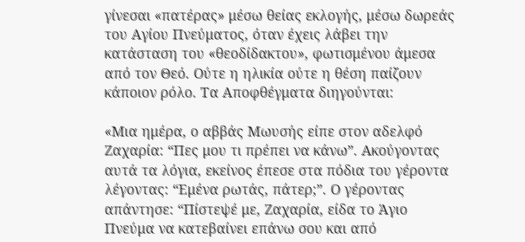γίνεσαι «πατέρας» μέσω θείας εκλογής, μέσω δωρεάς του Αγίου Πνεύματος, όταν έχεις λάβει την κατάσταση του «θεοδίδακτου», φωτισμένου άμεσα από τον Θεό. Ούτε η ηλικία ούτε η θέση παίζουν κάποιον ρόλο. Τα Αποφθέγματα διηγούνται:

«Μια ημέρα, ο αββάς Μωυσής είπε στον αδελφό Ζαχαρία: “Πες μου τι πρέπει να κάνω”. Ακούγοντας αυτά τα λόγια, εκείνος έπεσε στα πόδια του γέροντα λέγοντας: “Εμένα ρωτάς, πάτερ;”. Ο γέροντας απάντησε: “Πίστεψέ με, Ζαχαρία, είδα το Άγιο Πνεύμα να κατεβαίνει επάνω σου και από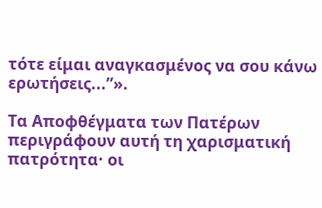τότε είμαι αναγκασμένος να σου κάνω ερωτήσεις...”».

Τα Αποφθέγματα των Πατέρων περιγράφουν αυτή τη χαρισματική πατρότητα· οι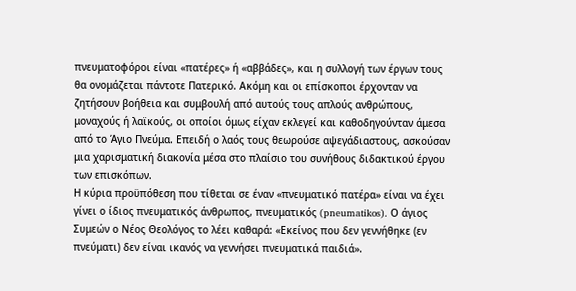πνευματοφόροι είναι «πατέρες» ή «αββάδες», και η συλλογή των έργων τους θα ονομάζεται πάντοτε Πατερικό. Ακόμη και οι επίσκοποι έρχονταν να ζητήσουν βοήθεια και συμβουλή από αυτούς τους απλούς ανθρώπους, μοναχούς ή λαϊκούς, οι οποίοι όμως είχαν εκλεγεί και καθοδηγούνταν άμεσα από το Άγιο Πνεύμα. Επειδή ο λαός τους θεωρούσε αψεγάδιαστους, ασκούσαν μια χαρισματική διακονία μέσα στο πλαίσιο του συνήθους διδακτικού έργου των επισκόπων.
Η κύρια προϋπόθεση που τίθεται σε έναν «πνευματικό πατέρα» είναι να έχει γίνει ο ίδιος πνευματικός άνθρωπος, πνευματικός (pneumatikos). Ο άγιος Συμεών ο Νέος Θεολόγος το λέει καθαρά: «Εκείνος που δεν γεννήθηκε (εν πνεύματι) δεν είναι ικανός να γεννήσει πνευματικά παιδιά».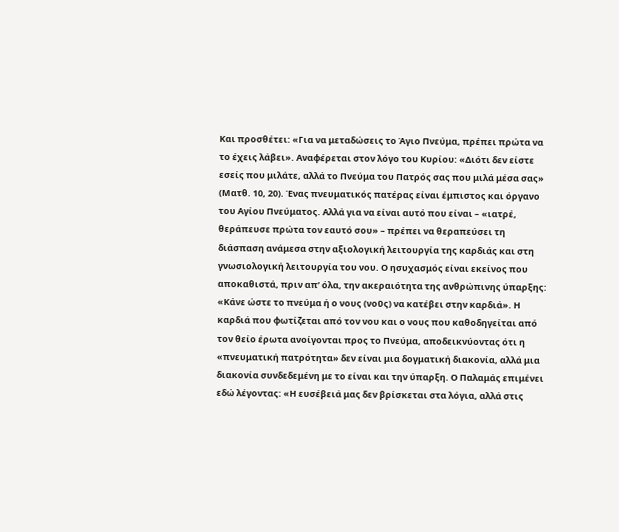Και προσθέτει: «Για να μεταδώσεις το Άγιο Πνεύμα, πρέπει πρώτα να το έχεις λάβει». Αναφέρεται στον λόγο του Κυρίου: «Διότι δεν είστε εσείς που μιλάτε, αλλά το Πνεύμα του Πατρός σας που μιλά μέσα σας» (Ματθ. 10, 20). Ένας πνευματικός πατέρας είναι έμπιστος και όργανο του Αγίου Πνεύματος. Αλλά για να είναι αυτό που είναι – «ιατρέ, θεράπευσε πρώτα τον εαυτό σου» – πρέπει να θεραπεύσει τη διάσπαση ανάμεσα στην αξιολογική λειτουργία της καρδιάς και στη γνωσιολογική λειτουργία του νου. Ο ησυχασμός είναι εκείνος που αποκαθιστά, πριν απ’ όλα, την ακεραιότητα της ανθρώπινης ύπαρξης: «Κάνε ώστε το πνεύμα ή ο νους (νοῦς) να κατέβει στην καρδιά». Η καρδιά που φωτίζεται από τον νου και ο νους που καθοδηγείται από τον θείο έρωτα ανοίγονται προς το Πνεύμα, αποδεικνύοντας ότι η «πνευματική πατρότητα» δεν είναι μια δογματική διακονία, αλλά μια διακονία συνδεδεμένη με το είναι και την ύπαρξη. Ο Παλαμάς επιμένει εδώ λέγοντας: «Η ευσέβειά μας δεν βρίσκεται στα λόγια, αλλά στις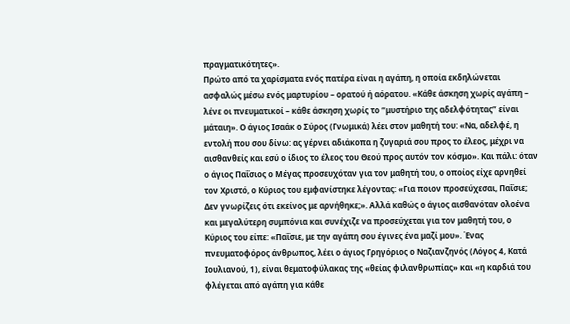πραγματικότητες».
Πρώτο από τα χαρίσματα ενός πατέρα είναι η αγάπη, η οποία εκδηλώνεται ασφαλώς μέσω ενός μαρτυρίου – ορατού ή αόρατου. «Κάθε άσκηση χωρίς αγάπη – λένε οι πνευματικοί – κάθε άσκηση χωρίς το “μυστήριο της αδελφότητας” είναι μάταιη». Ο άγιος Ισαάκ ο Σύρος (Γνωμικά) λέει στον μαθητή του: «Να, αδελφέ, η εντολή που σου δίνω: ας γέρνει αδιάκοπα η ζυγαριά σου προς το έλεος, μέχρι να αισθανθείς και εσύ ο ίδιος το έλεος του Θεού προς αυτόν τον κόσμο». Και πάλι: όταν ο άγιος Παΐσιος ο Μέγας προσευχόταν για τον μαθητή του, ο οποίος είχε αρνηθεί τον Χριστό, ο Κύριος του εμφανίστηκε λέγοντας: «Για ποιον προσεύχεσαι, Παΐσιε; Δεν γνωρίζεις ότι εκείνος με αρνήθηκε;». Αλλά καθώς ο άγιος αισθανόταν ολοένα και μεγαλύτερη συμπόνια και συνέχιζε να προσεύχεται για τον μαθητή του, ο Κύριος του είπε: «Παΐσιε, με την αγάπη σου έγινες ένα μαζί μου». Ένας πνευματοφόρος άνθρωπος, λέει ο άγιος Γρηγόριος ο Ναζιανζηνός (Λόγος 4, Κατά Ιουλιανού, 1), είναι θεματοφύλακας της «θείας φιλανθρωπίας» και «η καρδιά του φλέγεται από αγάπη για κάθε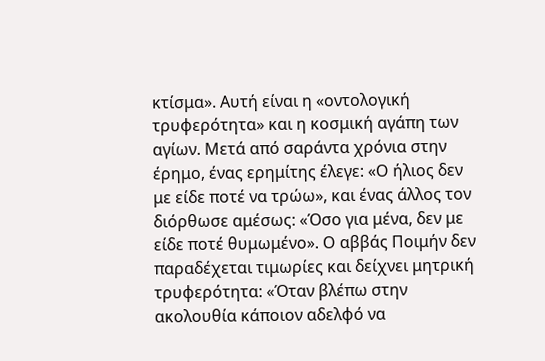κτίσμα». Αυτή είναι η «οντολογική τρυφερότητα» και η κοσμική αγάπη των αγίων. Μετά από σαράντα χρόνια στην έρημο, ένας ερημίτης έλεγε: «Ο ήλιος δεν με είδε ποτέ να τρώω», και ένας άλλος τον διόρθωσε αμέσως: «Όσο για μένα, δεν με είδε ποτέ θυμωμένο». Ο αββάς Ποιμήν δεν παραδέχεται τιμωρίες και δείχνει μητρική τρυφερότητα: «Όταν βλέπω στην ακολουθία κάποιον αδελφό να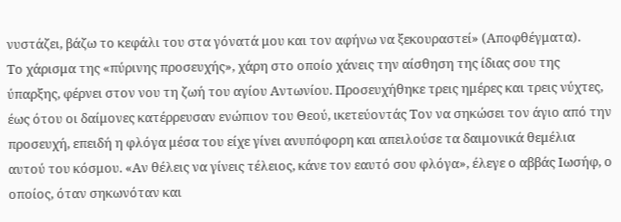νυστάζει, βάζω το κεφάλι του στα γόνατά μου και τον αφήνω να ξεκουραστεί» (Αποφθέγματα).
Το χάρισμα της «πύρινης προσευχής», χάρη στο οποίο χάνεις την αίσθηση της ίδιας σου της ύπαρξης, φέρνει στον νου τη ζωή του αγίου Αντωνίου. Προσευχήθηκε τρεις ημέρες και τρεις νύχτες, έως ότου οι δαίμονες κατέρρευσαν ενώπιον του Θεού, ικετεύοντάς Τον να σηκώσει τον άγιο από την προσευχή, επειδή η φλόγα μέσα του είχε γίνει ανυπόφορη και απειλούσε τα δαιμονικά θεμέλια αυτού του κόσμου. «Αν θέλεις να γίνεις τέλειος, κάνε τον εαυτό σου φλόγα», έλεγε ο αββάς Ιωσήφ, ο οποίος, όταν σηκωνόταν και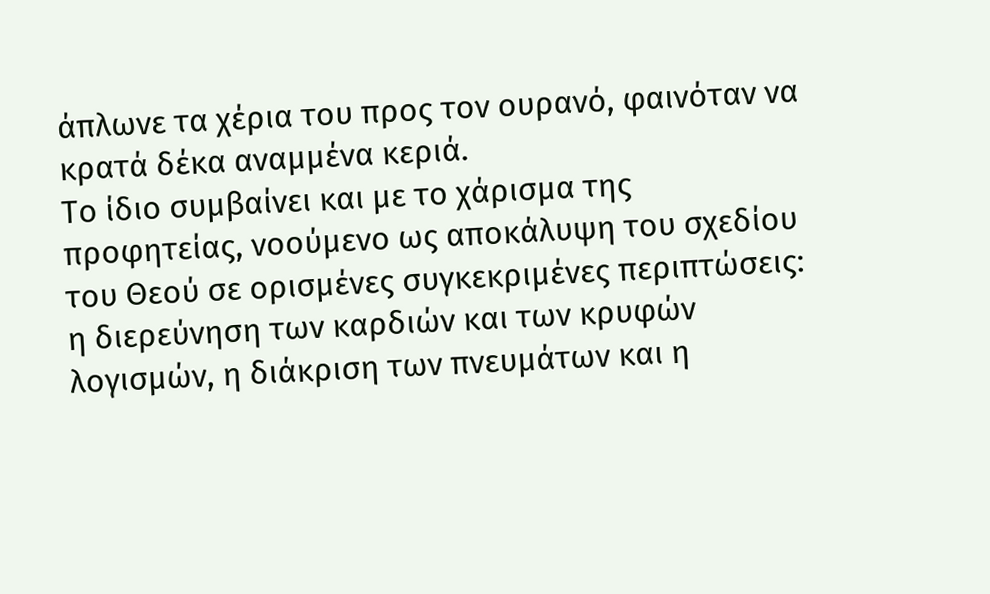άπλωνε τα χέρια του προς τον ουρανό, φαινόταν να κρατά δέκα αναμμένα κεριά.
Το ίδιο συμβαίνει και με το χάρισμα της προφητείας, νοούμενο ως αποκάλυψη του σχεδίου του Θεού σε ορισμένες συγκεκριμένες περιπτώσεις: η διερεύνηση των καρδιών και των κρυφών λογισμών, η διάκριση των πνευμάτων και η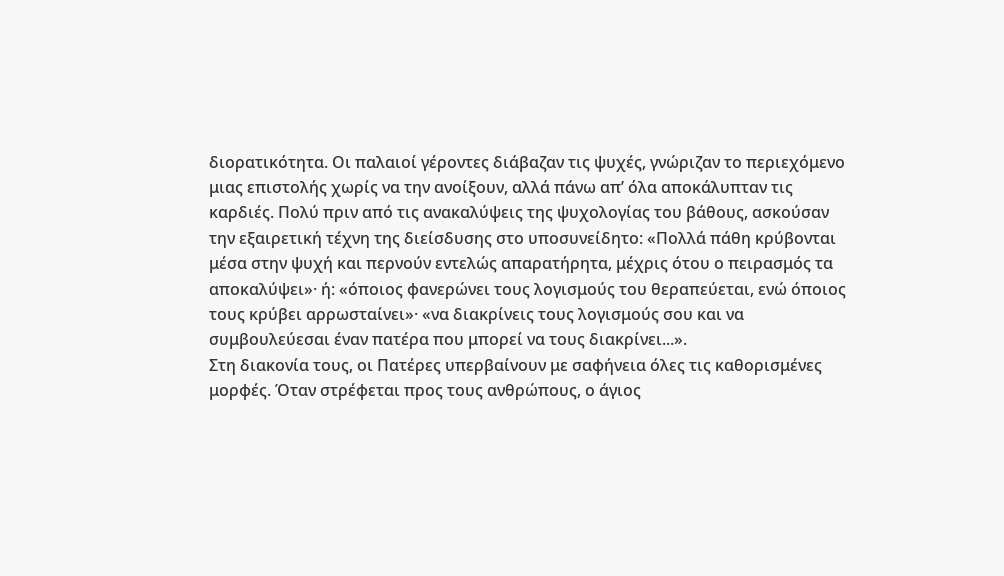διορατικότητα. Οι παλαιοί γέροντες διάβαζαν τις ψυχές, γνώριζαν το περιεχόμενο μιας επιστολής χωρίς να την ανοίξουν, αλλά πάνω απ’ όλα αποκάλυπταν τις καρδιές. Πολύ πριν από τις ανακαλύψεις της ψυχολογίας του βάθους, ασκούσαν την εξαιρετική τέχνη της διείσδυσης στο υποσυνείδητο: «Πολλά πάθη κρύβονται μέσα στην ψυχή και περνούν εντελώς απαρατήρητα, μέχρις ότου ο πειρασμός τα αποκαλύψει»· ή: «όποιος φανερώνει τους λογισμούς του θεραπεύεται, ενώ όποιος τους κρύβει αρρωσταίνει»· «να διακρίνεις τους λογισμούς σου και να συμβουλεύεσαι έναν πατέρα που μπορεί να τους διακρίνει...».
Στη διακονία τους, οι Πατέρες υπερβαίνουν με σαφήνεια όλες τις καθορισμένες μορφές. Όταν στρέφεται προς τους ανθρώπους, ο άγιος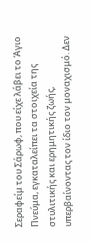Σεραφείμ του Σάρωφ, που είχε λάβει το Άγιο Πνεύμα, εγκαταλείπει τα στοιχεία της στυλιτικής και ερημητικής ζωής, υπερβαίνοντας τον ίδιο τον μοναχισμό. Δεν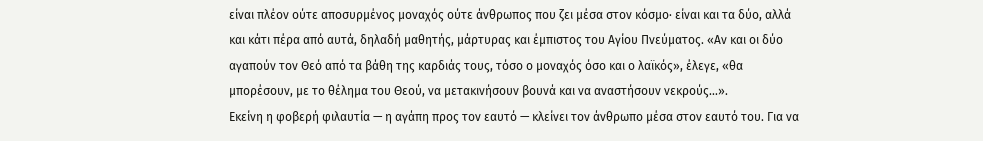είναι πλέον ούτε αποσυρμένος μοναχός ούτε άνθρωπος που ζει μέσα στον κόσμο· είναι και τα δύο, αλλά και κάτι πέρα από αυτά, δηλαδή μαθητής, μάρτυρας και έμπιστος του Αγίου Πνεύματος. «Αν και οι δύο αγαπούν τον Θεό από τα βάθη της καρδιάς τους, τόσο ο μοναχός όσο και ο λαϊκός», έλεγε, «θα μπορέσουν, με το θέλημα του Θεού, να μετακινήσουν βουνά και να αναστήσουν νεκρούς...».
Εκείνη η φοβερή φιλαυτία — η αγάπη προς τον εαυτό — κλείνει τον άνθρωπο μέσα στον εαυτό του. Για να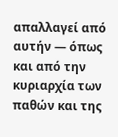απαλλαγεί από αυτήν — όπως και από την κυριαρχία των παθών και της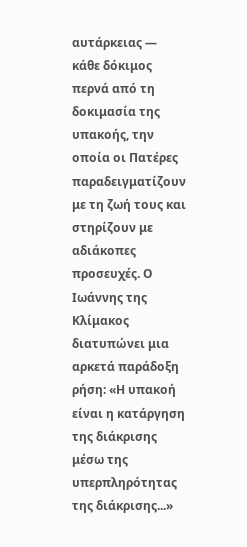αυτάρκειας — κάθε δόκιμος περνά από τη δοκιμασία της υπακοής, την οποία οι Πατέρες παραδειγματίζουν με τη ζωή τους και στηρίζουν με αδιάκοπες προσευχές. Ο Ιωάννης της Κλίμακος διατυπώνει μια αρκετά παράδοξη ρήση: «Η υπακοή είναι η κατάργηση της διάκρισης μέσω της υπερπληρότητας της διάκρισης...»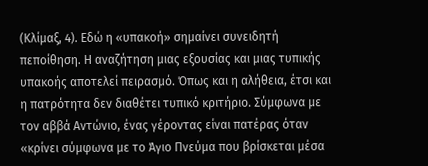(Κλίμαξ, 4). Εδώ η «υπακοή» σημαίνει συνειδητή πεποίθηση. Η αναζήτηση μιας εξουσίας και μιας τυπικής υπακοής αποτελεί πειρασμό. Όπως και η αλήθεια, έτσι και η πατρότητα δεν διαθέτει τυπικό κριτήριο. Σύμφωνα με τον αββά Αντώνιο, ένας γέροντας είναι πατέρας όταν «κρίνει σύμφωνα με το Άγιο Πνεύμα που βρίσκεται μέσα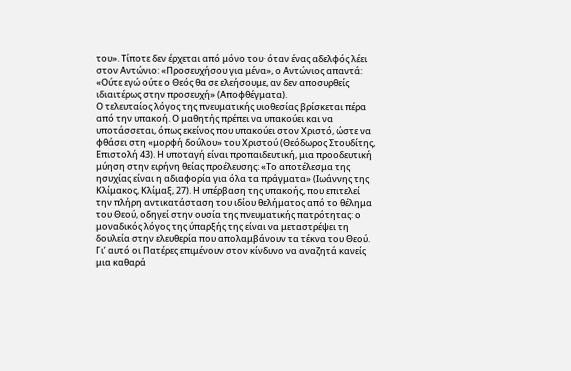του». Τίποτε δεν έρχεται από μόνο του· όταν ένας αδελφός λέει στον Αντώνιο: «Προσευχήσου για μένα», ο Αντώνιος απαντά: «Ούτε εγώ ούτε ο Θεός θα σε ελεήσουμε, αν δεν αποσυρθείς ιδιαιτέρως στην προσευχή» (Αποφθέγματα).
Ο τελευταίος λόγος της πνευματικής υιοθεσίας βρίσκεται πέρα από την υπακοή. Ο μαθητής πρέπει να υπακούει και να υποτάσσεται, όπως εκείνος που υπακούει στον Χριστό, ώστε να φθάσει στη «μορφή δούλου» του Χριστού (Θεόδωρος Στουδίτης, Επιστολή 43). Η υποταγή είναι προπαιδευτική, μια προοδευτική μύηση στην ειρήνη θείας προέλευσης: «Το αποτέλεσμα της ησυχίας είναι η αδιαφορία για όλα τα πράγματα» (Ιωάννης της Κλίμακος, Κλίμαξ, 27). Η υπέρβαση της υπακοής, που επιτελεί την πλήρη αντικατάσταση του ιδίου θελήματος από το θέλημα του Θεού, οδηγεί στην ουσία της πνευματικής πατρότητας: ο μοναδικός λόγος της ύπαρξής της είναι να μεταστρέψει τη δουλεία στην ελευθερία που απολαμβάνουν τα τέκνα του Θεού. Γι’ αυτό οι Πατέρες επιμένουν στον κίνδυνο να αναζητά κανείς μια καθαρά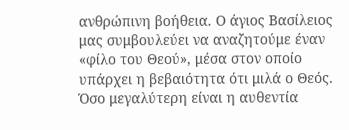ανθρώπινη βοήθεια. Ο άγιος Βασίλειος μας συμβουλεύει να αναζητούμε έναν «φίλο του Θεού», μέσα στον οποίο υπάρχει η βεβαιότητα ότι μιλά ο Θεός. Όσο μεγαλύτερη είναι η αυθεντία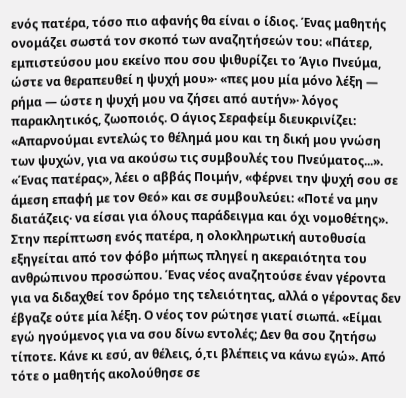ενός πατέρα, τόσο πιο αφανής θα είναι ο ίδιος. Ένας μαθητής ονομάζει σωστά τον σκοπό των αναζητήσεών του: «Πάτερ, εμπιστεύσου μου εκείνο που σου ψιθυρίζει το Άγιο Πνεύμα, ώστε να θεραπευθεί η ψυχή μου»· «πες μου μία μόνο λέξη — ρήμα — ώστε η ψυχή μου να ζήσει από αυτήν»· λόγος παρακλητικός, ζωοποιός. Ο άγιος Σεραφείμ διευκρινίζει: «Απαρνούμαι εντελώς το θέλημά μου και τη δική μου γνώση των ψυχών, για να ακούσω τις συμβουλές του Πνεύματος...». «Ένας πατέρας», λέει ο αββάς Ποιμήν, «φέρνει την ψυχή σου σε άμεση επαφή με τον Θεό» και σε συμβουλεύει: «Ποτέ να μην διατάζεις· να είσαι για όλους παράδειγμα και όχι νομοθέτης». Στην περίπτωση ενός πατέρα, η ολοκληρωτική αυτοθυσία εξηγείται από τον φόβο μήπως πληγεί η ακεραιότητα του ανθρώπινου προσώπου. Ένας νέος αναζητούσε έναν γέροντα για να διδαχθεί τον δρόμο της τελειότητας, αλλά ο γέροντας δεν έβγαζε ούτε μία λέξη. Ο νέος τον ρώτησε γιατί σιωπά. «Είμαι εγώ ηγούμενος για να σου δίνω εντολές; Δεν θα σου ζητήσω τίποτε. Κάνε κι εσύ, αν θέλεις, ό,τι βλέπεις να κάνω εγώ». Από τότε ο μαθητής ακολούθησε σε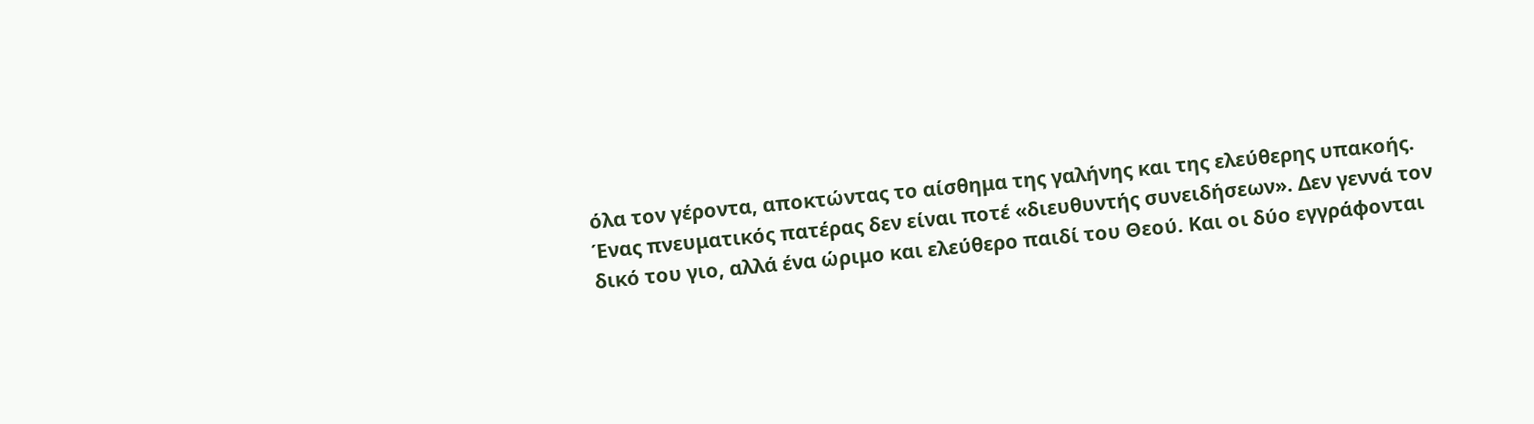όλα τον γέροντα, αποκτώντας το αίσθημα της γαλήνης και της ελεύθερης υπακοής.
Ένας πνευματικός πατέρας δεν είναι ποτέ «διευθυντής συνειδήσεων». Δεν γεννά τον δικό του γιο, αλλά ένα ώριμο και ελεύθερο παιδί του Θεού. Και οι δύο εγγράφονται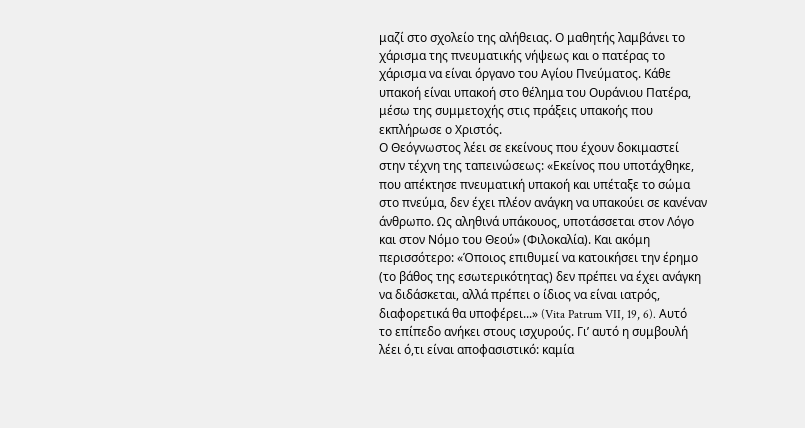μαζί στο σχολείο της αλήθειας. Ο μαθητής λαμβάνει το χάρισμα της πνευματικής νήψεως και ο πατέρας το χάρισμα να είναι όργανο του Αγίου Πνεύματος. Κάθε υπακοή είναι υπακοή στο θέλημα του Ουράνιου Πατέρα, μέσω της συμμετοχής στις πράξεις υπακοής που εκπλήρωσε ο Χριστός.
Ο Θεόγνωστος λέει σε εκείνους που έχουν δοκιμαστεί στην τέχνη της ταπεινώσεως: «Εκείνος που υποτάχθηκε, που απέκτησε πνευματική υπακοή και υπέταξε το σώμα στο πνεύμα, δεν έχει πλέον ανάγκη να υπακούει σε κανέναν άνθρωπο. Ως αληθινά υπάκουος, υποτάσσεται στον Λόγο και στον Νόμο του Θεού» (Φιλοκαλία). Και ακόμη περισσότερο: «Όποιος επιθυμεί να κατοικήσει την έρημο (το βάθος της εσωτερικότητας) δεν πρέπει να έχει ανάγκη να διδάσκεται, αλλά πρέπει ο ίδιος να είναι ιατρός, διαφορετικά θα υποφέρει...» (Vita Patrum VII, 19, 6). Αυτό το επίπεδο ανήκει στους ισχυρούς. Γι’ αυτό η συμβουλή λέει ό,τι είναι αποφασιστικό: καμία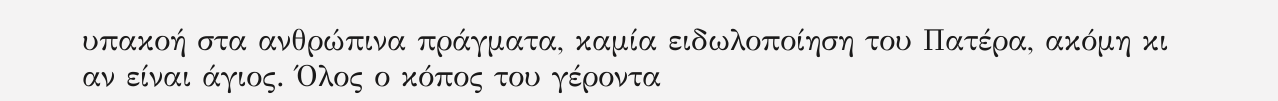υπακοή στα ανθρώπινα πράγματα, καμία ειδωλοποίηση του Πατέρα, ακόμη κι αν είναι άγιος. Όλος ο κόπος του γέροντα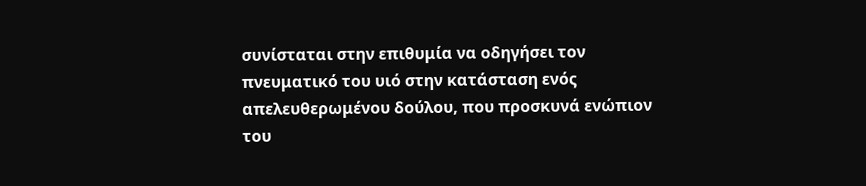συνίσταται στην επιθυμία να οδηγήσει τον πνευματικό του υιό στην κατάσταση ενός απελευθερωμένου δούλου, που προσκυνά ενώπιον του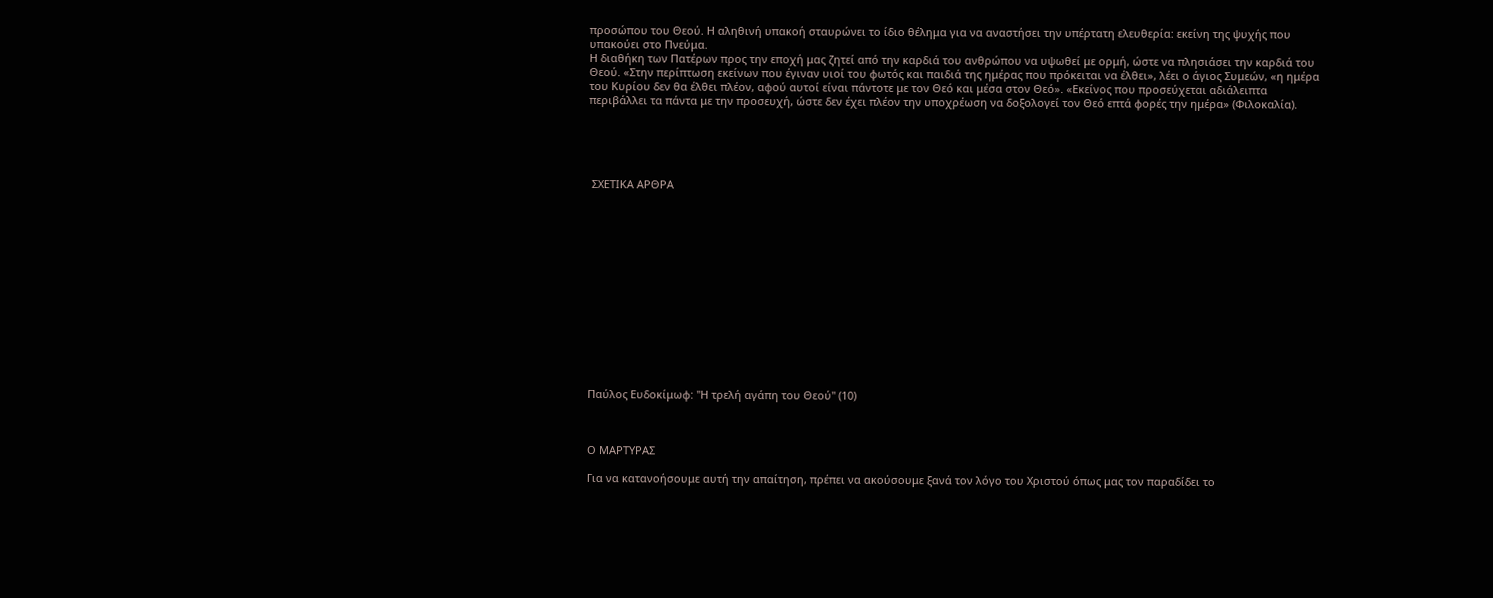προσώπου του Θεού. Η αληθινή υπακοή σταυρώνει το ίδιο θέλημα για να αναστήσει την υπέρτατη ελευθερία: εκείνη της ψυχής που υπακούει στο Πνεύμα.
Η διαθήκη των Πατέρων προς την εποχή μας ζητεί από την καρδιά του ανθρώπου να υψωθεί με ορμή, ώστε να πλησιάσει την καρδιά του Θεού. «Στην περίπτωση εκείνων που έγιναν υιοί του φωτός και παιδιά της ημέρας που πρόκειται να έλθει», λέει ο άγιος Συμεών, «η ημέρα του Κυρίου δεν θα έλθει πλέον, αφού αυτοί είναι πάντοτε με τον Θεό και μέσα στον Θεό». «Εκείνος που προσεύχεται αδιάλειπτα περιβάλλει τα πάντα με την προσευχή, ώστε δεν έχει πλέον την υποχρέωση να δοξολογεί τον Θεό επτά φορές την ημέρα» (Φιλοκαλία).





 ΣΧΕΤΙΚΑ ΑΡΘΡΑ














Παύλος Ευδοκίμωφ: ''Η τρελή αγάπη του Θεού'' (10)



Ο ΜΑΡΤΥΡΑΣ

Για να κατανοήσουμε αυτή την απαίτηση, πρέπει να ακούσουμε ξανά τον λόγο του Χριστού όπως μας τον παραδίδει το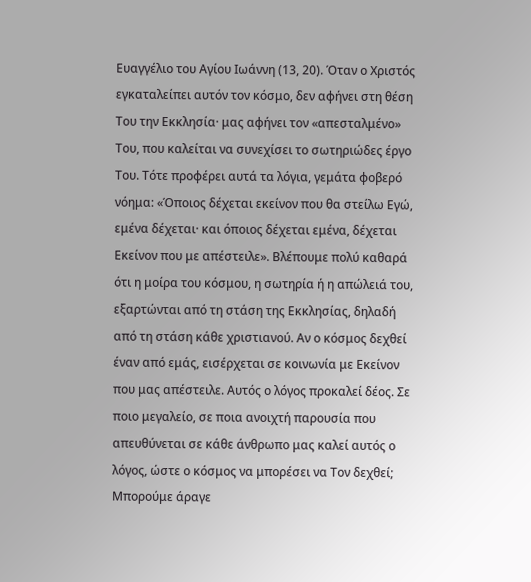Ευαγγέλιο του Αγίου Ιωάννη (13, 20). Όταν ο Χριστός εγκαταλείπει αυτόν τον κόσμο, δεν αφήνει στη θέση Του την Εκκλησία· μας αφήνει τον «απεσταλμένο» Του, που καλείται να συνεχίσει το σωτηριώδες έργο Του. Τότε προφέρει αυτά τα λόγια, γεμάτα φοβερό νόημα: «Όποιος δέχεται εκείνον που θα στείλω Εγώ, εμένα δέχεται· και όποιος δέχεται εμένα, δέχεται Εκείνον που με απέστειλε». Βλέπουμε πολύ καθαρά ότι η μοίρα του κόσμου, η σωτηρία ή η απώλειά του, εξαρτώνται από τη στάση της Εκκλησίας, δηλαδή από τη στάση κάθε χριστιανού. Αν ο κόσμος δεχθεί έναν από εμάς, εισέρχεται σε κοινωνία με Εκείνον που μας απέστειλε. Αυτός ο λόγος προκαλεί δέος. Σε ποιο μεγαλείο, σε ποια ανοιχτή παρουσία που απευθύνεται σε κάθε άνθρωπο μας καλεί αυτός ο λόγος, ώστε ο κόσμος να μπορέσει να Τον δεχθεί; Μπορούμε άραγε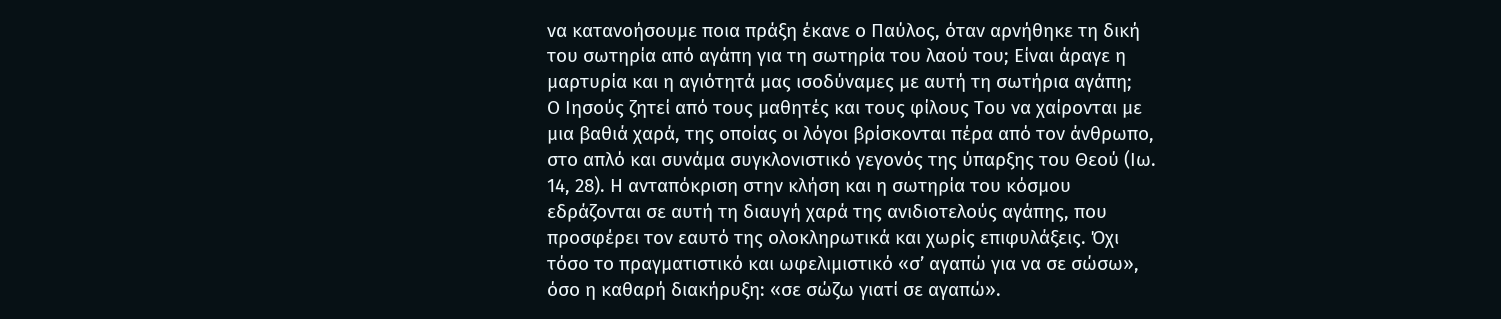να κατανοήσουμε ποια πράξη έκανε ο Παύλος, όταν αρνήθηκε τη δική του σωτηρία από αγάπη για τη σωτηρία του λαού του; Είναι άραγε η μαρτυρία και η αγιότητά μας ισοδύναμες με αυτή τη σωτήρια αγάπη;
Ο Ιησούς ζητεί από τους μαθητές και τους φίλους Του να χαίρονται με μια βαθιά χαρά, της οποίας οι λόγοι βρίσκονται πέρα από τον άνθρωπο, στο απλό και συνάμα συγκλονιστικό γεγονός της ύπαρξης του Θεού (Ιω. 14, 28). Η ανταπόκριση στην κλήση και η σωτηρία του κόσμου εδράζονται σε αυτή τη διαυγή χαρά της ανιδιοτελούς αγάπης, που προσφέρει τον εαυτό της ολοκληρωτικά και χωρίς επιφυλάξεις. Όχι τόσο το πραγματιστικό και ωφελιμιστικό «σ’ αγαπώ για να σε σώσω», όσο η καθαρή διακήρυξη: «σε σώζω γιατί σε αγαπώ».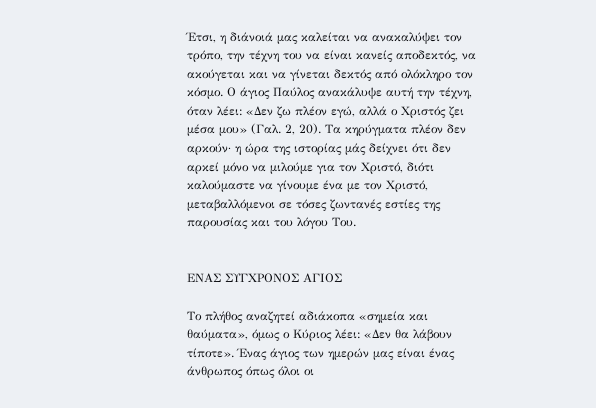Έτσι, η διάνοιά μας καλείται να ανακαλύψει τον τρόπο, την τέχνη του να είναι κανείς αποδεκτός, να ακούγεται και να γίνεται δεκτός από ολόκληρο τον κόσμο. Ο άγιος Παύλος ανακάλυψε αυτή την τέχνη, όταν λέει: «Δεν ζω πλέον εγώ, αλλά ο Χριστός ζει μέσα μου» (Γαλ. 2, 20). Τα κηρύγματα πλέον δεν αρκούν· η ώρα της ιστορίας μάς δείχνει ότι δεν αρκεί μόνο να μιλούμε για τον Χριστό, διότι καλούμαστε να γίνουμε ένα με τον Χριστό, μεταβαλλόμενοι σε τόσες ζωντανές εστίες της παρουσίας και του λόγου Του.


ΕΝΑΣ ΣΥΓΧΡΟΝΟΣ ΑΓΙΟΣ

Το πλήθος αναζητεί αδιάκοπα «σημεία και θαύματα», όμως ο Κύριος λέει: «Δεν θα λάβουν τίποτε». Ένας άγιος των ημερών μας είναι ένας άνθρωπος όπως όλοι οι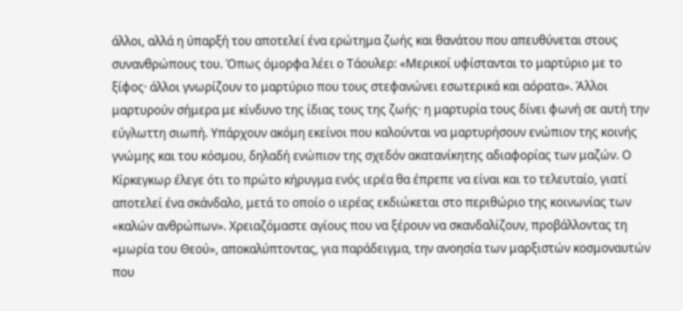άλλοι, αλλά η ύπαρξή του αποτελεί ένα ερώτημα ζωής και θανάτου που απευθύνεται στους συνανθρώπους του. Όπως όμορφα λέει ο Τάουλερ: «Μερικοί υφίστανται το μαρτύριο με το ξίφος· άλλοι γνωρίζουν το μαρτύριο που τους στεφανώνει εσωτερικά και αόρατα». Άλλοι μαρτυρούν σήμερα με κίνδυνο της ίδιας τους της ζωής· η μαρτυρία τους δίνει φωνή σε αυτή την εύγλωττη σιωπή. Υπάρχουν ακόμη εκείνοι που καλούνται να μαρτυρήσουν ενώπιον της κοινής γνώμης και του κόσμου, δηλαδή ενώπιον της σχεδόν ακατανίκητης αδιαφορίας των μαζών. Ο Κίρκεγκωρ έλεγε ότι το πρώτο κήρυγμα ενός ιερέα θα έπρεπε να είναι και το τελευταίο, γιατί αποτελεί ένα σκάνδαλο, μετά το οποίο ο ιερέας εκδιώκεται στο περιθώριο της κοινωνίας των «καλών ανθρώπων». Χρειαζόμαστε αγίους που να ξέρουν να σκανδαλίζουν, προβάλλοντας τη «μωρία του Θεού», αποκαλύπτοντας, για παράδειγμα, την ανοησία των μαρξιστών κοσμοναυτών που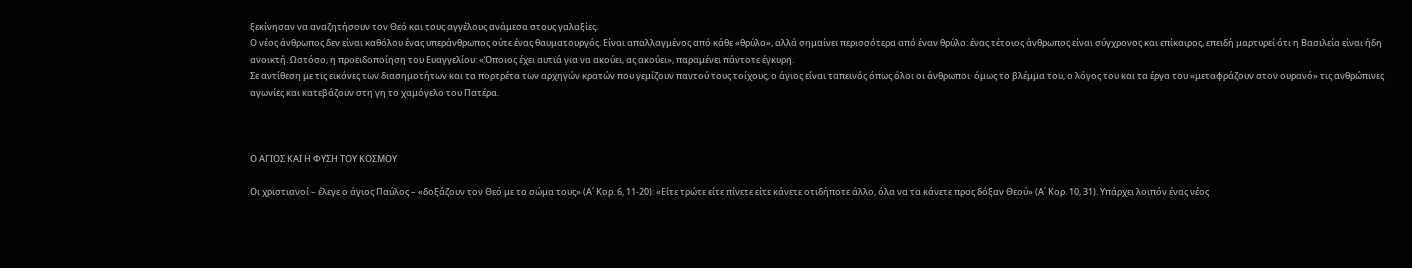ξεκίνησαν να αναζητήσουν τον Θεό και τους αγγέλους ανάμεσα στους γαλαξίες.
Ο νέος άνθρωπος δεν είναι καθόλου ένας υπεράνθρωπος ούτε ένας θαυματουργός. Είναι απαλλαγμένος από κάθε «θρύλο», αλλά σημαίνει περισσότερα από έναν θρύλο: ένας τέτοιος άνθρωπος είναι σύγχρονος και επίκαιρος, επειδή μαρτυρεί ότι η Βασιλεία είναι ήδη ανοικτή. Ωστόσο, η προειδοποίηση του Ευαγγελίου: «Όποιος έχει αυτιά για να ακούει, ας ακούει», παραμένει πάντοτε έγκυρη.
Σε αντίθεση με τις εικόνες των διασημοτήτων και τα πορτρέτα των αρχηγών κρατών που γεμίζουν παντού τους τοίχους, ο άγιος είναι ταπεινός όπως όλοι οι άνθρωποι· όμως το βλέμμα του, ο λόγος του και τα έργα του «μεταφράζουν στον ουρανό» τις ανθρώπινες αγωνίες και κατεβάζουν στη γη το χαμόγελο του Πατέρα.



Ο ΑΓΙΟΣ ΚΑΙ Η ΦΥΣΗ ΤΟΥ ΚΟΣΜΟΥ

Οι χριστιανοί – έλεγε ο άγιος Παύλος – «δοξάζουν τον Θεό με το σώμα τους» (Α΄ Κορ. 6, 11-20): «Είτε τρώτε είτε πίνετε είτε κάνετε οτιδήποτε άλλο, όλα να τα κάνετε προς δόξαν Θεού» (Α΄ Κορ. 10, 31). Υπάρχει λοιπόν ένας νέος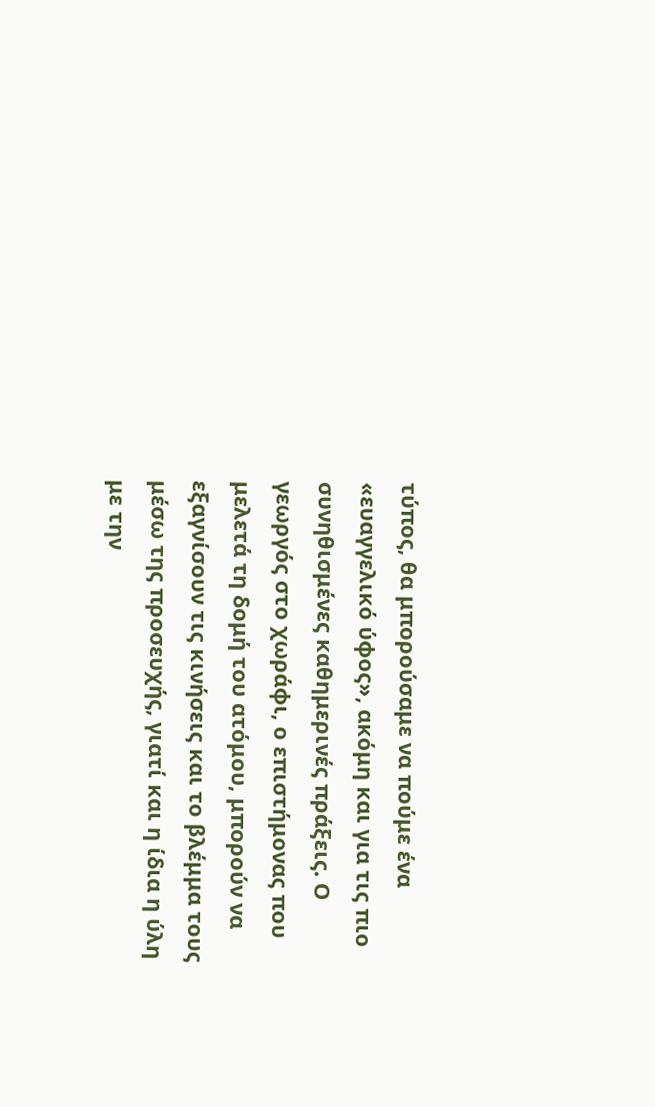τύπος, θα μπορούσαμε να πούμε ένα «ευαγγελικό ύφος», ακόμη και για τις πιο συνηθισμένες καθημερινές πράξεις. Ο γεωργός στο χωράφι, ο επιστήμονας που μελετά τη δομή του ατόμου, μπορούν να εξαγνίσουν τις κινήσεις και το βλέμμα τους μέσω της προσευχής, γιατί και η ίδια η ύλη με την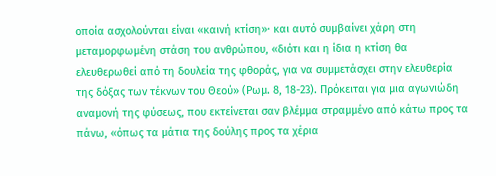οποία ασχολούνται είναι «καινή κτίση»· και αυτό συμβαίνει χάρη στη μεταμορφωμένη στάση του ανθρώπου, «διότι και η ίδια η κτίση θα ελευθερωθεί από τη δουλεία της φθοράς, για να συμμετάσχει στην ελευθερία της δόξας των τέκνων του Θεού» (Ρωμ. 8, 18-23). Πρόκειται για μια αγωνιώδη αναμονή της φύσεως, που εκτείνεται σαν βλέμμα στραμμένο από κάτω προς τα πάνω, «όπως τα μάτια της δούλης προς τα χέρια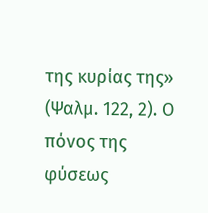της κυρίας της» (Ψαλμ. 122, 2). Ο πόνος της φύσεως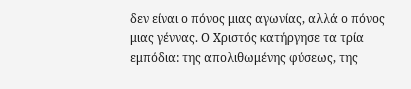δεν είναι ο πόνος μιας αγωνίας, αλλά ο πόνος μιας γέννας. Ο Χριστός κατήργησε τα τρία εμπόδια: της απολιθωμένης φύσεως, της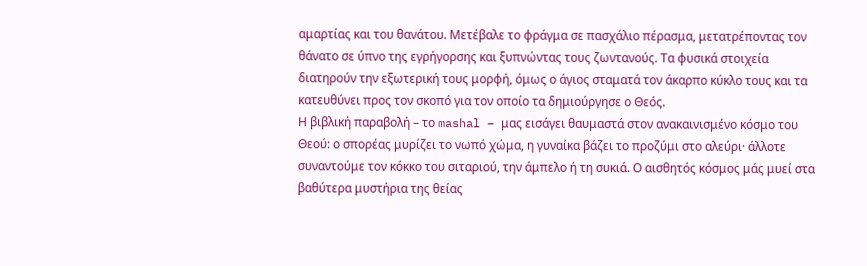αμαρτίας και του θανάτου. Μετέβαλε το φράγμα σε πασχάλιο πέρασμα, μετατρέποντας τον θάνατο σε ύπνο της εγρήγορσης και ξυπνώντας τους ζωντανούς. Τα φυσικά στοιχεία διατηρούν την εξωτερική τους μορφή, όμως ο άγιος σταματά τον άκαρπο κύκλο τους και τα κατευθύνει προς τον σκοπό για τον οποίο τα δημιούργησε ο Θεός.
Η βιβλική παραβολή – το mashal – μας εισάγει θαυμαστά στον ανακαινισμένο κόσμο του Θεού: ο σπορέας μυρίζει το νωπό χώμα, η γυναίκα βάζει το προζύμι στο αλεύρι· άλλοτε συναντούμε τον κόκκο του σιταριού, την άμπελο ή τη συκιά. Ο αισθητός κόσμος μάς μυεί στα βαθύτερα μυστήρια της θείας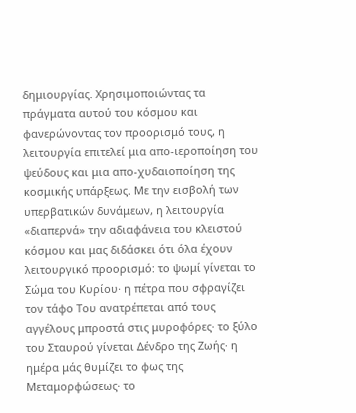δημιουργίας. Χρησιμοποιώντας τα πράγματα αυτού του κόσμου και φανερώνοντας τον προορισμό τους, η λειτουργία επιτελεί μια απο-ιεροποίηση του ψεύδους και μια απο-χυδαιοποίηση της κοσμικής υπάρξεως. Με την εισβολή των υπερβατικών δυνάμεων, η λειτουργία «διαπερνά» την αδιαφάνεια του κλειστού κόσμου και μας διδάσκει ότι όλα έχουν λειτουργικό προορισμό: το ψωμί γίνεται το Σώμα του Κυρίου· η πέτρα που σφραγίζει τον τάφο Του ανατρέπεται από τους αγγέλους μπροστά στις μυροφόρες· το ξύλο του Σταυρού γίνεται Δένδρο της Ζωής· η ημέρα μάς θυμίζει το φως της Μεταμορφώσεως· το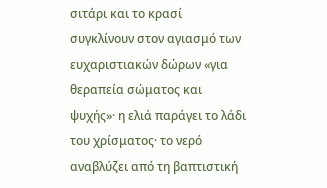σιτάρι και το κρασί συγκλίνουν στον αγιασμό των ευχαριστιακών δώρων «για θεραπεία σώματος και ψυχής»· η ελιά παράγει το λάδι του χρίσματος· το νερό αναβλύζει από τη βαπτιστική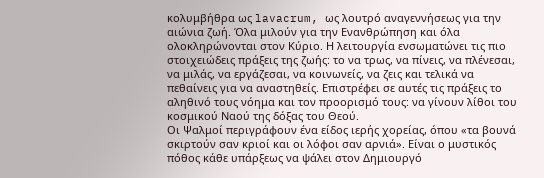κολυμβήθρα ως lavacrum, ως λουτρό αναγεννήσεως για την αιώνια ζωή. Όλα μιλούν για την Ενανθρώπηση και όλα ολοκληρώνονται στον Κύριο. Η λειτουργία ενσωματώνει τις πιο στοιχειώδεις πράξεις της ζωής: το να τρως, να πίνεις, να πλένεσαι, να μιλάς, να εργάζεσαι, να κοινωνείς, να ζεις και τελικά να πεθαίνεις για να αναστηθείς. Επιστρέφει σε αυτές τις πράξεις το αληθινό τους νόημα και τον προορισμό τους: να γίνουν λίθοι του κοσμικού Ναού της δόξας του Θεού.
Οι Ψαλμοί περιγράφουν ένα είδος ιερής χορείας, όπου «τα βουνά σκιρτούν σαν κριοί και οι λόφοι σαν αρνιά». Είναι ο μυστικός πόθος κάθε υπάρξεως να ψάλει στον Δημιουργό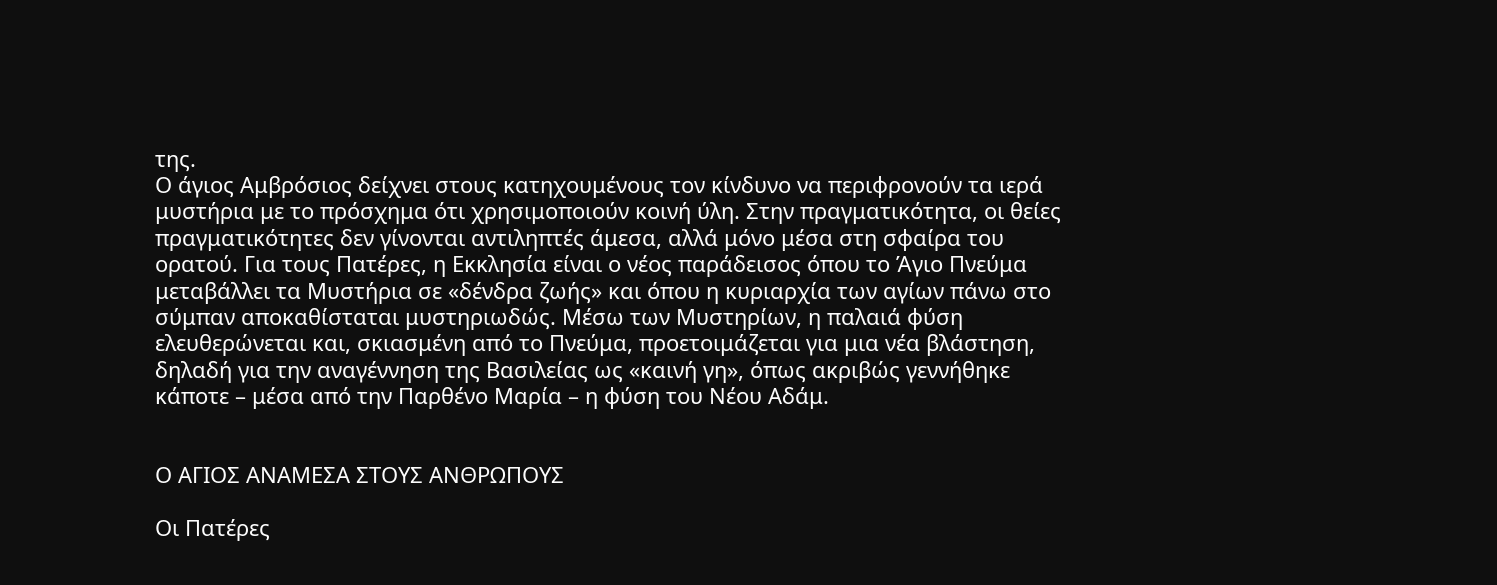της.
Ο άγιος Αμβρόσιος δείχνει στους κατηχουμένους τον κίνδυνο να περιφρονούν τα ιερά μυστήρια με το πρόσχημα ότι χρησιμοποιούν κοινή ύλη. Στην πραγματικότητα, οι θείες πραγματικότητες δεν γίνονται αντιληπτές άμεσα, αλλά μόνο μέσα στη σφαίρα του ορατού. Για τους Πατέρες, η Εκκλησία είναι ο νέος παράδεισος όπου το Άγιο Πνεύμα μεταβάλλει τα Μυστήρια σε «δένδρα ζωής» και όπου η κυριαρχία των αγίων πάνω στο σύμπαν αποκαθίσταται μυστηριωδώς. Μέσω των Μυστηρίων, η παλαιά φύση ελευθερώνεται και, σκιασμένη από το Πνεύμα, προετοιμάζεται για μια νέα βλάστηση, δηλαδή για την αναγέννηση της Βασιλείας ως «καινή γη», όπως ακριβώς γεννήθηκε κάποτε – μέσα από την Παρθένο Μαρία – η φύση του Νέου Αδάμ.


Ο ΑΓΙΟΣ ΑΝΑΜΕΣΑ ΣΤΟΥΣ ΑΝΘΡΩΠΟΥΣ

Οι Πατέρες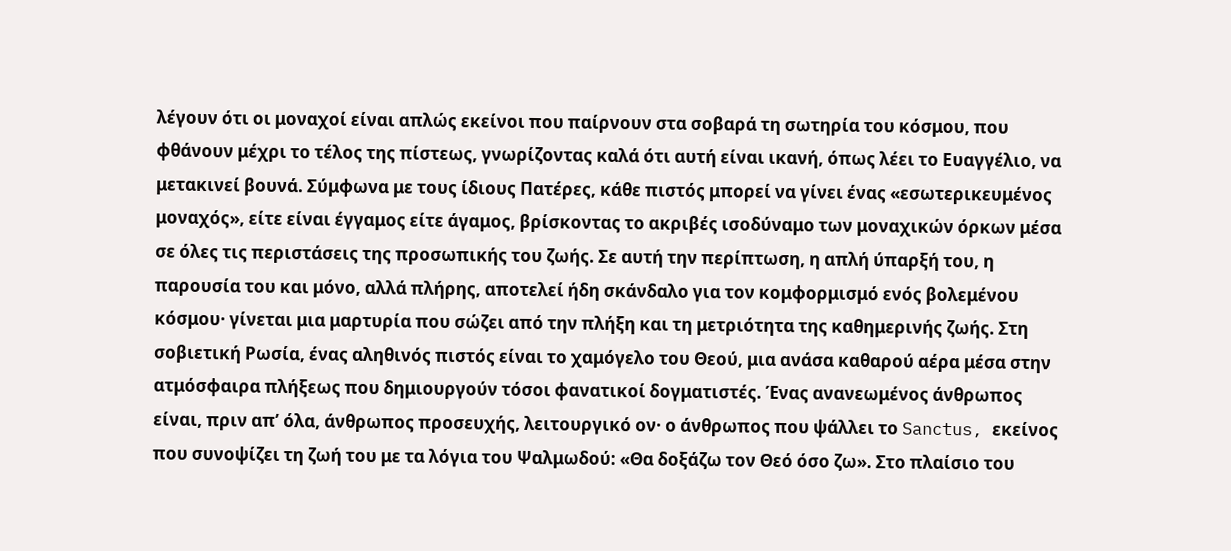λέγουν ότι οι μοναχοί είναι απλώς εκείνοι που παίρνουν στα σοβαρά τη σωτηρία του κόσμου, που φθάνουν μέχρι το τέλος της πίστεως, γνωρίζοντας καλά ότι αυτή είναι ικανή, όπως λέει το Ευαγγέλιο, να μετακινεί βουνά. Σύμφωνα με τους ίδιους Πατέρες, κάθε πιστός μπορεί να γίνει ένας «εσωτερικευμένος μοναχός», είτε είναι έγγαμος είτε άγαμος, βρίσκοντας το ακριβές ισοδύναμο των μοναχικών όρκων μέσα σε όλες τις περιστάσεις της προσωπικής του ζωής. Σε αυτή την περίπτωση, η απλή ύπαρξή του, η παρουσία του και μόνο, αλλά πλήρης, αποτελεί ήδη σκάνδαλο για τον κομφορμισμό ενός βολεμένου κόσμου· γίνεται μια μαρτυρία που σώζει από την πλήξη και τη μετριότητα της καθημερινής ζωής. Στη σοβιετική Ρωσία, ένας αληθινός πιστός είναι το χαμόγελο του Θεού, μια ανάσα καθαρού αέρα μέσα στην ατμόσφαιρα πλήξεως που δημιουργούν τόσοι φανατικοί δογματιστές. Ένας ανανεωμένος άνθρωπος είναι, πριν απ’ όλα, άνθρωπος προσευχής, λειτουργικό ον· ο άνθρωπος που ψάλλει το Sanctus, εκείνος που συνοψίζει τη ζωή του με τα λόγια του Ψαλμωδού: «Θα δοξάζω τον Θεό όσο ζω». Στο πλαίσιο του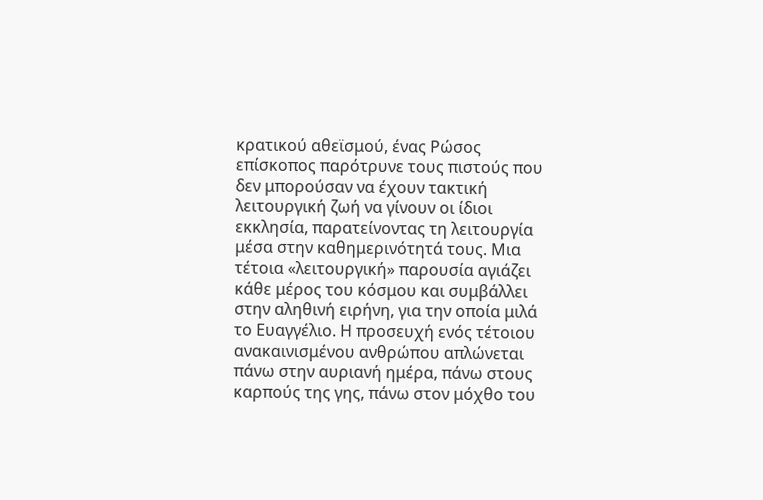κρατικού αθεϊσμού, ένας Ρώσος επίσκοπος παρότρυνε τους πιστούς που δεν μπορούσαν να έχουν τακτική λειτουργική ζωή να γίνουν οι ίδιοι εκκλησία, παρατείνοντας τη λειτουργία μέσα στην καθημερινότητά τους. Μια τέτοια «λειτουργική» παρουσία αγιάζει κάθε μέρος του κόσμου και συμβάλλει στην αληθινή ειρήνη, για την οποία μιλά το Ευαγγέλιο. Η προσευχή ενός τέτοιου ανακαινισμένου ανθρώπου απλώνεται πάνω στην αυριανή ημέρα, πάνω στους καρπούς της γης, πάνω στον μόχθο του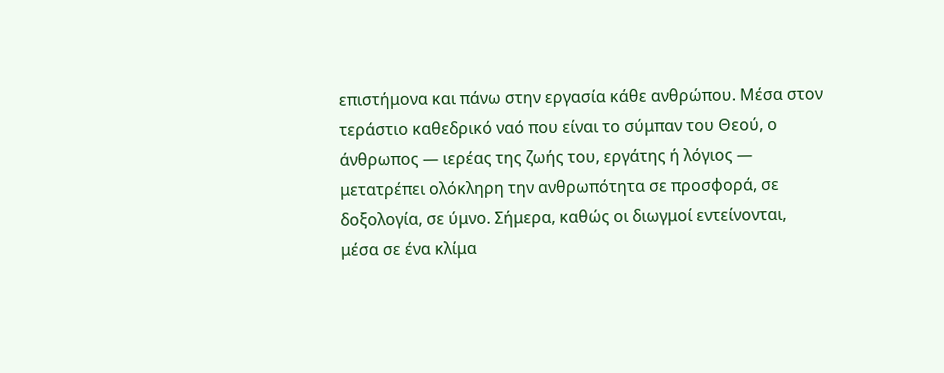επιστήμονα και πάνω στην εργασία κάθε ανθρώπου. Μέσα στον τεράστιο καθεδρικό ναό που είναι το σύμπαν του Θεού, ο άνθρωπος — ιερέας της ζωής του, εργάτης ή λόγιος — μετατρέπει ολόκληρη την ανθρωπότητα σε προσφορά, σε δοξολογία, σε ύμνο. Σήμερα, καθώς οι διωγμοί εντείνονται, μέσα σε ένα κλίμα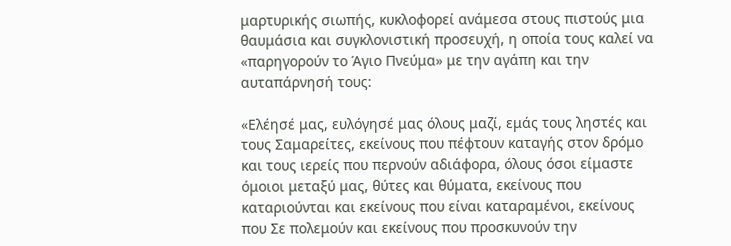μαρτυρικής σιωπής, κυκλοφορεί ανάμεσα στους πιστούς μια θαυμάσια και συγκλονιστική προσευχή, η οποία τους καλεί να «παρηγορούν το Άγιο Πνεύμα» με την αγάπη και την αυταπάρνησή τους:

«Ελέησέ μας, ευλόγησέ μας όλους μαζί, εμάς τους ληστές και τους Σαμαρείτες, εκείνους που πέφτουν καταγής στον δρόμο και τους ιερείς που περνούν αδιάφορα, όλους όσοι είμαστε όμοιοι μεταξύ μας, θύτες και θύματα, εκείνους που καταριούνται και εκείνους που είναι καταραμένοι, εκείνους που Σε πολεμούν και εκείνους που προσκυνούν την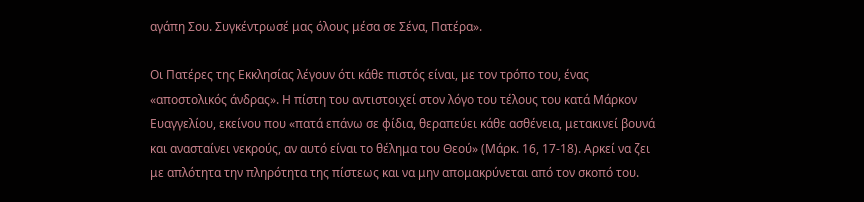αγάπη Σου. Συγκέντρωσέ μας όλους μέσα σε Σένα, Πατέρα».

Οι Πατέρες της Εκκλησίας λέγουν ότι κάθε πιστός είναι, με τον τρόπο του, ένας «αποστολικός άνδρας». Η πίστη του αντιστοιχεί στον λόγο του τέλους του κατά Μάρκον Ευαγγελίου, εκείνου που «πατά επάνω σε φίδια, θεραπεύει κάθε ασθένεια, μετακινεί βουνά και ανασταίνει νεκρούς, αν αυτό είναι το θέλημα του Θεού» (Μάρκ. 16, 17-18). Αρκεί να ζει με απλότητα την πληρότητα της πίστεως και να μην απομακρύνεται από τον σκοπό του.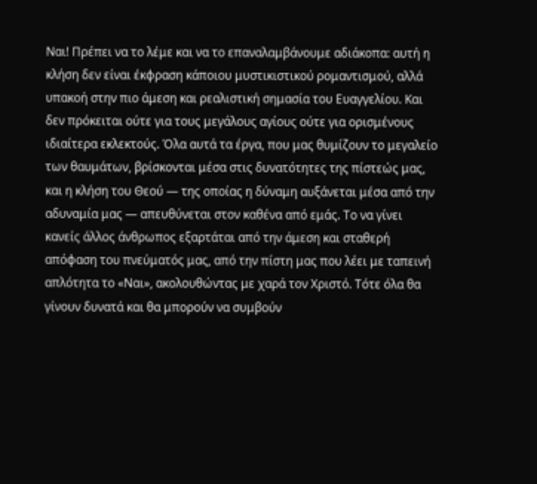Ναι! Πρέπει να το λέμε και να το επαναλαμβάνουμε αδιάκοπα: αυτή η κλήση δεν είναι έκφραση κάποιου μυστικιστικού ρομαντισμού, αλλά υπακοή στην πιο άμεση και ρεαλιστική σημασία του Ευαγγελίου. Και δεν πρόκειται ούτε για τους μεγάλους αγίους ούτε για ορισμένους ιδιαίτερα εκλεκτούς. Όλα αυτά τα έργα, που μας θυμίζουν το μεγαλείο των θαυμάτων, βρίσκονται μέσα στις δυνατότητες της πίστεώς μας, και η κλήση του Θεού — της οποίας η δύναμη αυξάνεται μέσα από την αδυναμία μας — απευθύνεται στον καθένα από εμάς. Το να γίνει κανείς άλλος άνθρωπος εξαρτάται από την άμεση και σταθερή απόφαση του πνεύματός μας, από την πίστη μας που λέει με ταπεινή απλότητα το «Ναι», ακολουθώντας με χαρά τον Χριστό. Τότε όλα θα γίνουν δυνατά και θα μπορούν να συμβούν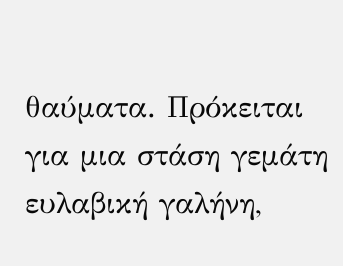θαύματα. Πρόκειται για μια στάση γεμάτη ευλαβική γαλήνη,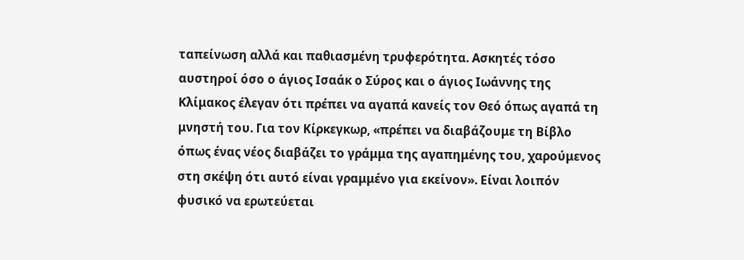ταπείνωση αλλά και παθιασμένη τρυφερότητα. Ασκητές τόσο αυστηροί όσο ο άγιος Ισαάκ ο Σύρος και ο άγιος Ιωάννης της Κλίμακος έλεγαν ότι πρέπει να αγαπά κανείς τον Θεό όπως αγαπά τη μνηστή του. Για τον Κίρκεγκωρ, «πρέπει να διαβάζουμε τη Βίβλο όπως ένας νέος διαβάζει το γράμμα της αγαπημένης του, χαρούμενος στη σκέψη ότι αυτό είναι γραμμένο για εκείνον». Είναι λοιπόν φυσικό να ερωτεύεται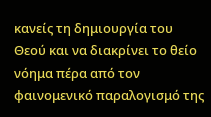κανείς τη δημιουργία του Θεού και να διακρίνει το θείο νόημα πέρα από τον φαινομενικό παραλογισμό της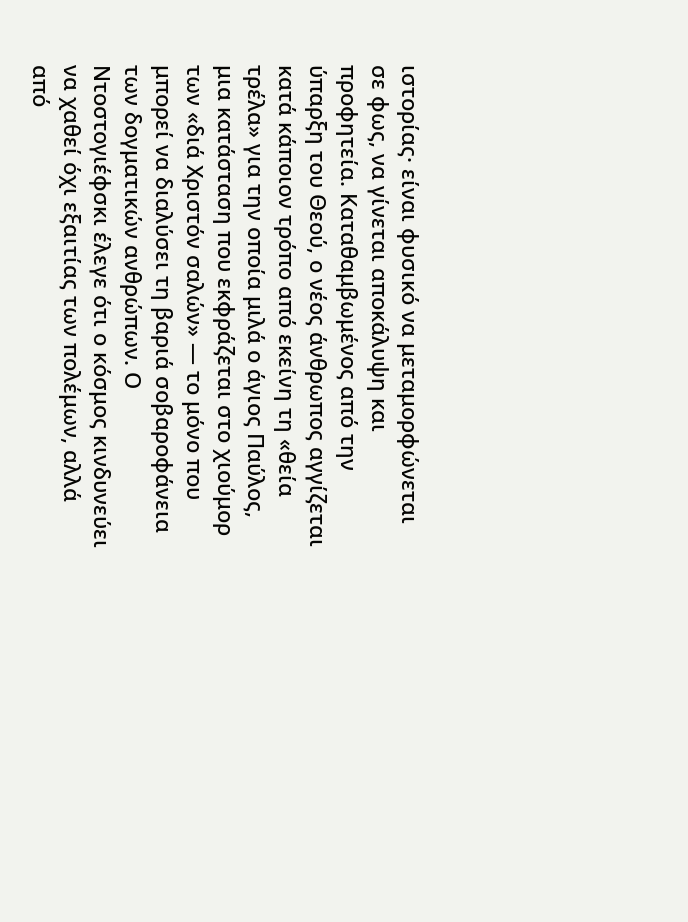ιστορίας· είναι φυσικό να μεταμορφώνεται σε φως, να γίνεται αποκάλυψη και προφητεία. Καταθαμβωμένος από την ύπαρξη του Θεού, ο νέος άνθρωπος αγγίζεται κατά κάποιον τρόπο από εκείνη τη «θεία τρέλα» για την οποία μιλά ο άγιος Παύλος, μια κατάσταση που εκφράζεται στο χιούμορ των «διά Χριστόν σαλών» — το μόνο που μπορεί να διαλύσει τη βαριά σοβαροφάνεια των δογματικών ανθρώπων. Ο Ντοστογιέφσκι έλεγε ότι ο κόσμος κινδυνεύει να χαθεί όχι εξαιτίας των πολέμων, αλλά από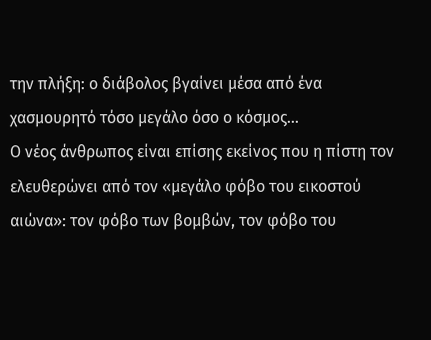την πλήξη: ο διάβολος βγαίνει μέσα από ένα χασμουρητό τόσο μεγάλο όσο ο κόσμος...
Ο νέος άνθρωπος είναι επίσης εκείνος που η πίστη τον ελευθερώνει από τον «μεγάλο φόβο του εικοστού αιώνα»: τον φόβο των βομβών, τον φόβο του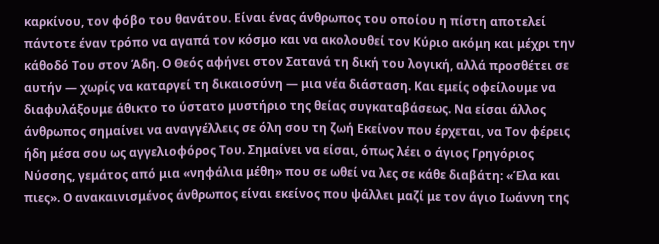καρκίνου, τον φόβο του θανάτου. Είναι ένας άνθρωπος του οποίου η πίστη αποτελεί πάντοτε έναν τρόπο να αγαπά τον κόσμο και να ακολουθεί τον Κύριο ακόμη και μέχρι την κάθοδό Του στον Άδη. Ο Θεός αφήνει στον Σατανά τη δική του λογική, αλλά προσθέτει σε αυτήν — χωρίς να καταργεί τη δικαιοσύνη — μια νέα διάσταση. Και εμείς οφείλουμε να διαφυλάξουμε άθικτο το ύστατο μυστήριο της θείας συγκαταβάσεως. Να είσαι άλλος άνθρωπος σημαίνει να αναγγέλλεις σε όλη σου τη ζωή Εκείνον που έρχεται, να Τον φέρεις ήδη μέσα σου ως αγγελιοφόρος Του. Σημαίνει να είσαι, όπως λέει ο άγιος Γρηγόριος Νύσσης, γεμάτος από μια «νηφάλια μέθη» που σε ωθεί να λες σε κάθε διαβάτη: «Έλα και πιες». Ο ανακαινισμένος άνθρωπος είναι εκείνος που ψάλλει μαζί με τον άγιο Ιωάννη της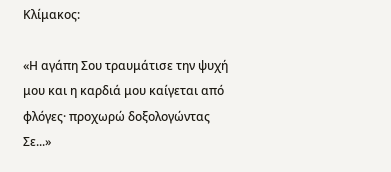Κλίμακος:

«Η αγάπη Σου τραυμάτισε την ψυχή μου και η καρδιά μου καίγεται από φλόγες· προχωρώ δοξολογώντας Σε...»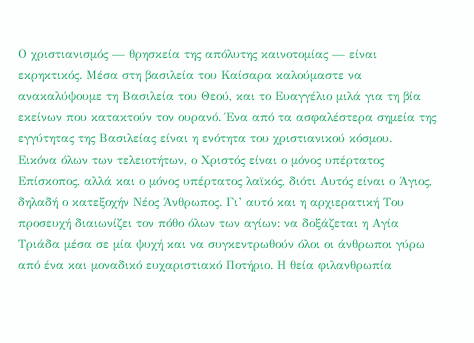Ο χριστιανισμός — θρησκεία της απόλυτης καινοτομίας — είναι εκρηκτικός. Μέσα στη βασιλεία του Καίσαρα καλούμαστε να ανακαλύψουμε τη Βασιλεία του Θεού, και το Ευαγγέλιο μιλά για τη βία εκείνων που κατακτούν τον ουρανό. Ένα από τα ασφαλέστερα σημεία της εγγύτητας της Βασιλείας είναι η ενότητα του χριστιανικού κόσμου.
Εικόνα όλων των τελειοτήτων, ο Χριστός είναι ο μόνος υπέρτατος Επίσκοπος, αλλά και ο μόνος υπέρτατος λαϊκός, διότι Αυτός είναι ο Άγιος, δηλαδή ο κατεξοχήν Νέος Άνθρωπος. Γι’ αυτό και η αρχιερατική Του προσευχή διαιωνίζει τον πόθο όλων των αγίων: να δοξάζεται η Αγία Τριάδα μέσα σε μία ψυχή και να συγκεντρωθούν όλοι οι άνθρωποι γύρω από ένα και μοναδικό ευχαριστιακό Ποτήριο. Η θεία φιλανθρωπία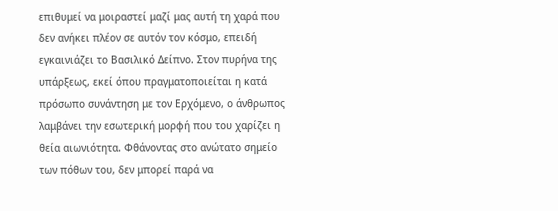επιθυμεί να μοιραστεί μαζί μας αυτή τη χαρά που δεν ανήκει πλέον σε αυτόν τον κόσμο, επειδή εγκαινιάζει το Βασιλικό Δείπνο. Στον πυρήνα της υπάρξεως, εκεί όπου πραγματοποιείται η κατά πρόσωπο συνάντηση με τον Ερχόμενο, ο άνθρωπος λαμβάνει την εσωτερική μορφή που του χαρίζει η θεία αιωνιότητα. Φθάνοντας στο ανώτατο σημείο των πόθων του, δεν μπορεί παρά να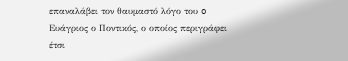επαναλάβει τον θαυμαστό λόγο του o Ευάγριος ο Ποντικός, ο οποίος περιγράφει έτσι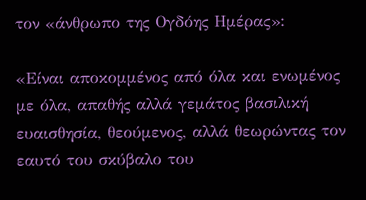τον «άνθρωπο της Ογδόης Ημέρας»:

«Είναι αποκομμένος από όλα και ενωμένος με όλα, απαθής αλλά γεμάτος βασιλική ευαισθησία, θεούμενος, αλλά θεωρώντας τον εαυτό του σκύβαλο του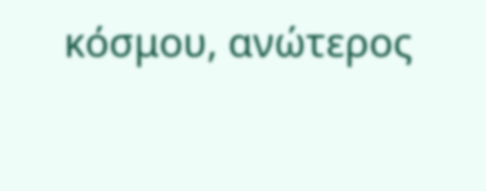κόσμου, ανώτερος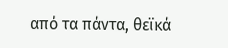από τα πάντα, θεϊκά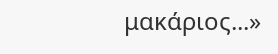μακάριος...»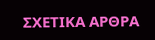ΣΧΕΤΙΚΑ ΑΡΘΡΑ